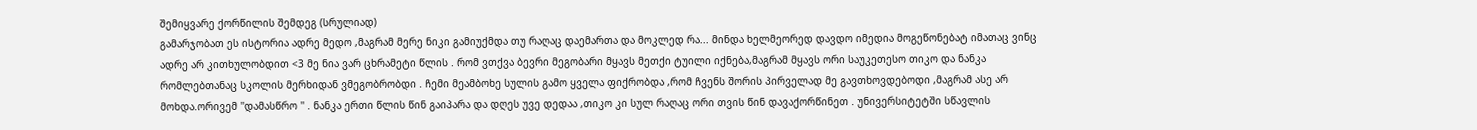შემიყვარე ქორწილის შემდეგ (სრულიად)
გამარჯობათ ეს ისტორია ადრე მედო ,მაგრამ მერე ნიკი გამიუქმდა თუ რაღაც დაემართა და მოკლედ რა... მინდა ხელმეორედ დავდო იმედია მოგეწონებატ იმათაც ვინც ადრე არ კითხულობდით <3 მე ნია ვარ ცხრამეტი წლის . რომ ვთქვა ბევრი მეგობარი მყავს მეთქი ტუილი იქნება,მაგრამ მყავს ორი საუკეთესო თიკო და ნანკა რომლებთანაც სკოლის მერხიდან ვმეგობრობდი . ჩემი მეამბოხე სულის გამო ყველა ფიქრობდა ,რომ ჩვენს შორის პირველად მე გავთხოვდებოდი ,მაგრამ ასე არ მოხდა.ორივემ ''დამასწრო '' . ნანკა ერთი წლის წინ გაიპარა და დღეს უვე დედაა ,თიკო კი სულ რაღაც ორი თვის წინ დავაქორწინეთ . უნივერსიტეტში სწავლის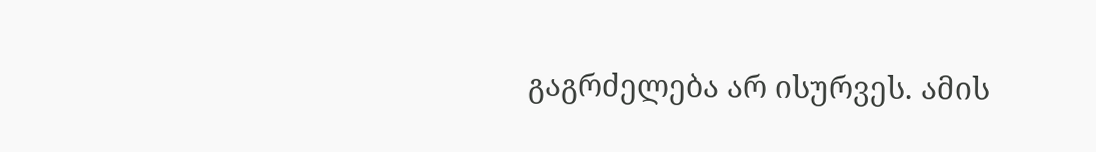გაგრძელება არ ისურვეს. ამის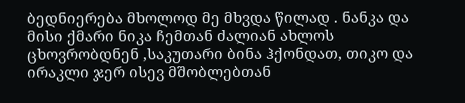ბედნიერება მხოლოდ მე მხვდა წილად . ნანკა და მისი ქმარი ნიკა ჩემთან ძალიან ახლოს ცხოვრობდნენ ,საკუთარი ბინა ჰქონდათ, თიკო და ირაკლი ჯერ ისევ მშობლებთან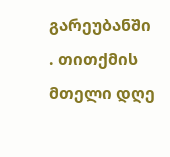გარეუბანში . თითქმის მთელი დღე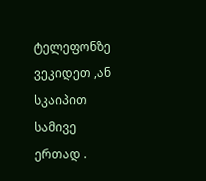ტელეფონზე ვეკიდეთ ,ან სკაიპით სამივე ერთად .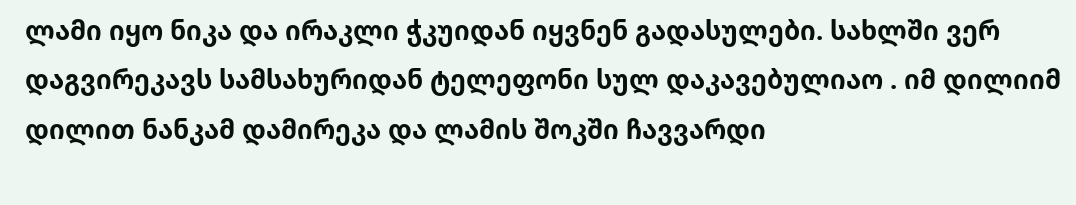ლამი იყო ნიკა და ირაკლი ჭკუიდან იყვნენ გადასულები. სახლში ვერ დაგვირეკავს სამსახურიდან ტელეფონი სულ დაკავებულიაო . იმ დილიიმ დილით ნანკამ დამირეკა და ლამის შოკში ჩავვარდი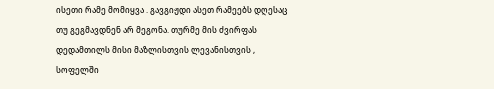ისეთი რამე მომიყვა . გავგიჟდი ასეთ რამეებს დღესაც თუ გეგმავდნენ არ მეგონა. თურმე მის ძვირფას დედამთილს მისი მაზლისთვის ლევანისთვის , სოფელში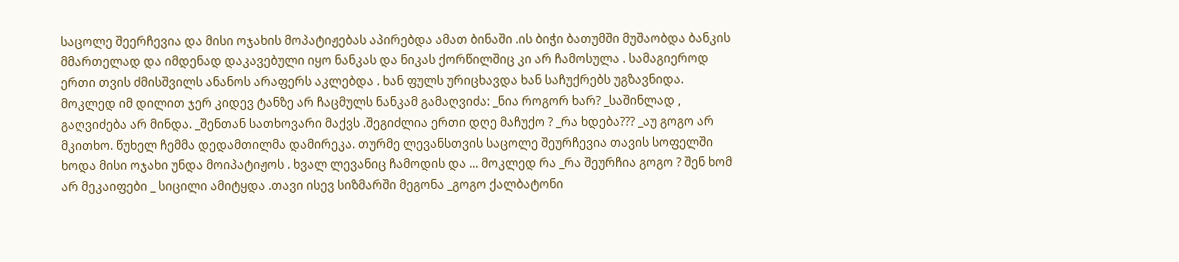საცოლე შეერჩევია და მისი ოჯახის მოპატიჟებას აპირებდა ამათ ბინაში .ის ბიჭი ბათუმში მუშაობდა ბანკის მმართელად და იმდენად დაკავებული იყო ნანკას და ნიკას ქორწილშიც კი არ ჩამოსულა . სამაგიეროდ ერთი თვის ძმისშვილს ანანოს არაფერს აკლებდა . ხან ფულს ურიცხავდა ხან საჩუქრებს უგზავნიდა. მოკლედ იმ დილით ჯერ კიდევ ტანზე არ ჩაცმულს ნანკამ გამაღვიძა: _ნია როგორ ხარ? _საშინლად , გაღვიძება არ მინდა. _შენთან სათხოვარი მაქვს .შეგიძლია ერთი დღე მაჩუქო ? _რა ხდება??? _აუ გოგო არ მკითხო. წუხელ ჩემმა დედამთილმა დამირეკა. თურმე ლევანსთვის საცოლე შეურჩევია თავის სოფელში ხოდა მისი ოჯახი უნდა მოიპატიჟოს . ხვალ ლევანიც ჩამოდის და ... მოკლედ რა _რა შეურჩია გოგო ? შენ ხომ არ მეკაიფები _ სიცილი ამიტყდა .თავი ისევ სიზმარში მეგონა _გოგო ქალბატონი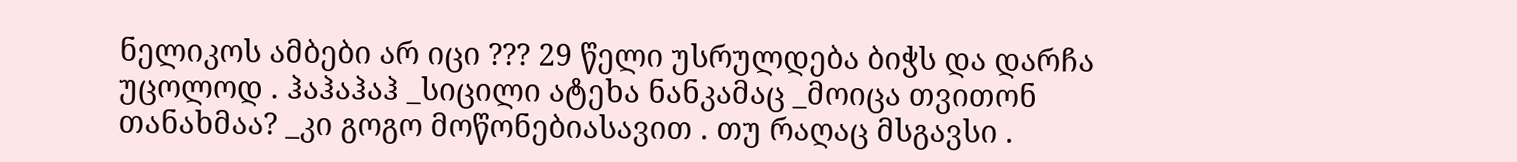ნელიკოს ამბები არ იცი ??? 29 წელი უსრულდება ბიჭს და დარჩა უცოლოდ . ჰაჰაჰაჰ _სიცილი ატეხა ნანკამაც _მოიცა თვითონ თანახმაა? _კი გოგო მოწონებიასავით . თუ რაღაც მსგავსი .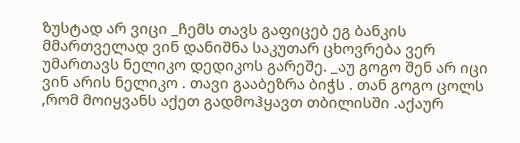ზუსტად არ ვიცი _ჩემს თავს გაფიცებ ეგ ბანკის მმართველად ვინ დანიშნა საკუთარ ცხოვრება ვერ უმართავს ნელიკო დედიკოს გარეშე. _აუ გოგო შენ არ იცი ვინ არის ნელიკო . თავი გააბეზრა ბიჭს . თან გოგო ცოლს ,რომ მოიყვანს აქეთ გადმოჰყავთ თბილისში .აქაურ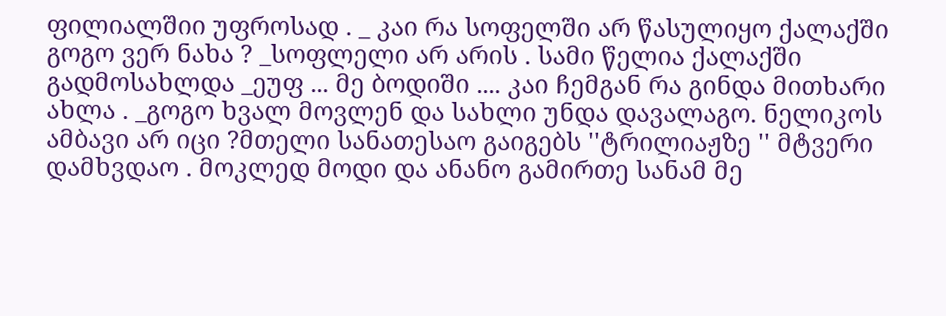ფილიალშიი უფროსად . _ კაი რა სოფელში არ წასულიყო ქალაქში გოგო ვერ ნახა ? _სოფლელი არ არის . სამი წელია ქალაქში გადმოსახლდა _ეუფ ... მე ბოდიში .... კაი ჩემგან რა გინდა მითხარი ახლა . _გოგო ხვალ მოვლენ და სახლი უნდა დავალაგო. ნელიკოს ამბავი არ იცი ?მთელი სანათესაო გაიგებს ''ტრილიაჟზე '' მტვერი დამხვდაო . მოკლედ მოდი და ანანო გამირთე სანამ მე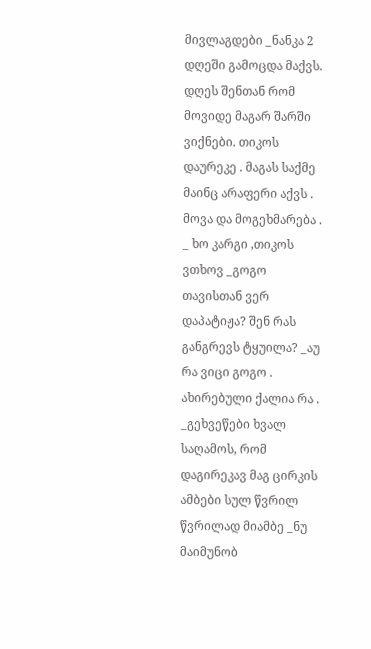მივლაგდები _ნანკა 2 დღეში გამოცდა მაქვს. დღეს შენთან რომ მოვიდე მაგარ შარში ვიქნები. თიკოს დაურეკე . მაგას საქმე მაინც არაფერი აქვს . მოვა და მოგეხმარება . _ ხო კარგი ,თიკოს ვთხოვ _გოგო თავისთან ვერ დაპატიჟა? შენ რას განგრევს ტყუილა? _აუ რა ვიცი გოგო . ახირებული ქალია რა . _გეხვეწები ხვალ საღამოს, რომ დაგირეკავ მაგ ცირკის ამბები სულ წვრილ წვრილად მიამბე _ნუ მაიმუნობ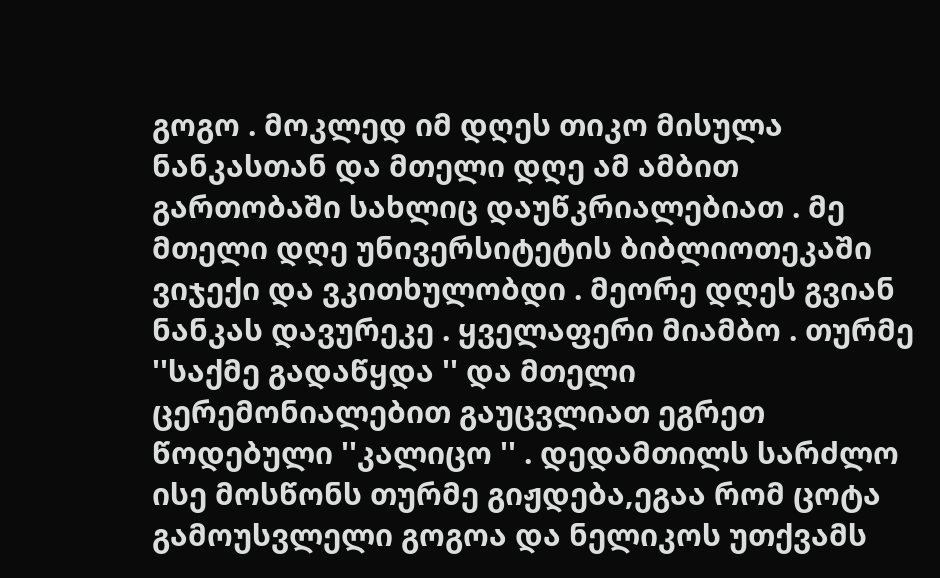გოგო . მოკლედ იმ დღეს თიკო მისულა ნანკასთან და მთელი დღე ამ ამბით გართობაში სახლიც დაუწკრიალებიათ . მე მთელი დღე უნივერსიტეტის ბიბლიოთეკაში ვიჯექი და ვკითხულობდი . მეორე დღეს გვიან ნანკას დავურეკე . ყველაფერი მიამბო . თურმე ''საქმე გადაწყდა '' და მთელი ცერემონიალებით გაუცვლიათ ეგრეთ წოდებული ''კალიცო '' . დედამთილს სარძლო ისე მოსწონს თურმე გიჟდება,ეგაა რომ ცოტა გამოუსვლელი გოგოა და ნელიკოს უთქვამს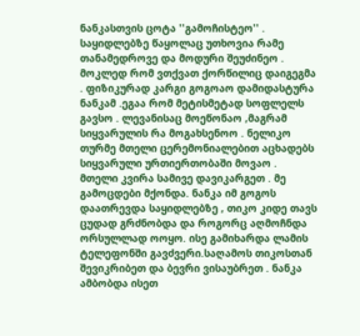ნანკასთვის ცოტა ''გამოჩისტეო'' . საყიდლებზე წაყოლაც უთხოვია რამე თანამედროვე და მოდური შეუძინეო . მოკლედ რომ ვთქვათ ქორწილიც დაიგეგმა . ფიზიკურად კარგი გოგოაო დამიდასტურა ნანკამ .ეგაა რომ მეტისმეტად სოფლელს გავსო . ლევანისაც მოეწონაო ,მაგრამ სიყვარულის რა მოგახსენოო . ნელიკო თურმე მთელი ცერემონიალებით აცხადებს სიყვარული ურთიერთობაში მოვაო . მთელი კვირა სამივე დავიკარგეთ . მე გამოცდები მქონდა. ნანკა იმ გოგოს დაათრევდა საყიდლებზე , თიკო კიდე თავს ცუდად გრძნობდა და როგორც აღმოჩნდა ორსულლად ოოყო. ისე გამიხარდა ლამის ტელეფონში გავძვერი.საღამოს თიკოსთან შევიკრიბეთ და ბევრი ვისაუბრეთ . ნანკა ამბობდა ისეთ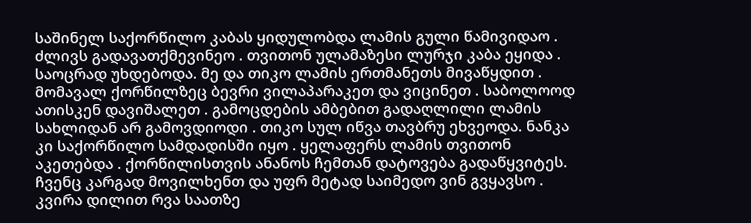საშინელ საქორწილო კაბას ყიდულობდა ლამის გული წამივიდაო . ძლივს გადავათქმევინეო . თვითონ ულამაზესი ლურჯი კაბა ეყიდა . საოცრად უხდებოდა. მე და თიკო ლამის ერთმანეთს მივაწყდით . მომავალ ქორწილზეც ბევრი ვილაპარაკეთ და ვიცინეთ . საბოლოოდ ათისკენ დავიშალეთ . გამოცდების ამბებით გადაღლილი ლამის სახლიდან არ გამოვდიოდი . თიკო სულ იწვა თავბრუ ეხვეოდა. ნანკა კი საქორწილო სამდადისში იყო . ყელაფერს ლამის თვითონ აკეთებდა . ქორწილისთვის ანანოს ჩემთან დატოვება გადაწყვიტეს. ჩვენც კარგად მოვილხენთ და უფრ მეტად საიმედო ვინ გვყავსო . კვირა დილით რვა საათზე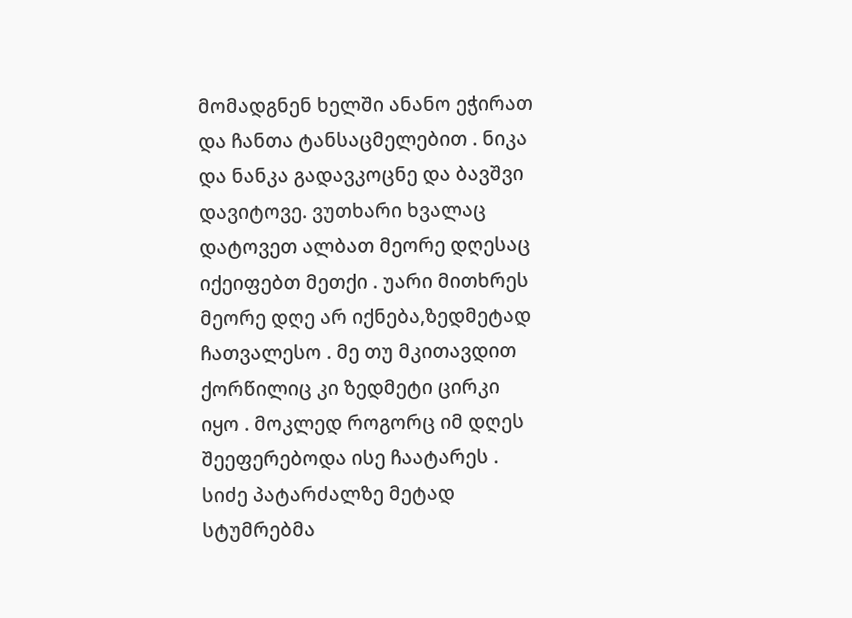მომადგნენ ხელში ანანო ეჭირათ და ჩანთა ტანსაცმელებით . ნიკა და ნანკა გადავკოცნე და ბავშვი დავიტოვე. ვუთხარი ხვალაც დატოვეთ ალბათ მეორე დღესაც იქეიფებთ მეთქი . უარი მითხრეს მეორე დღე არ იქნება,ზედმეტად ჩათვალესო . მე თუ მკითავდით ქორწილიც კი ზედმეტი ცირკი იყო . მოკლედ როგორც იმ დღეს შეეფერებოდა ისე ჩაატარეს . სიძე პატარძალზე მეტად სტუმრებმა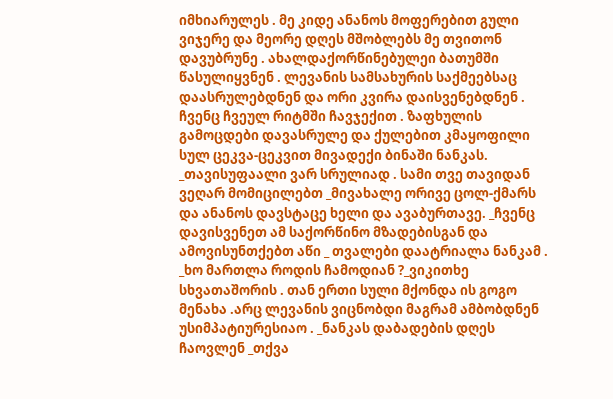იმხიარულეს . მე კიდე ანანოს მოფერებით გული ვიჯერე და მეორე დღეს მშობლებს მე თვითონ დავუბრუნე . ახალდაქორწინებულეი ბათუმში წასულიყვნენ . ლევანის სამსახურის საქმეებსაც დაასრულებდნენ და ორი კვირა დაისვენებდნენ . ჩვენც ჩვეულ რიტმში ჩავჯექით . ზაფხულის გამოცდები დავასრულე და ქულებით კმაყოფილი სულ ცეკვა-ცეკვით მივადექი ბინაში ნანკას. _თავისუფაალი ვარ სრულიად . სამი თვე თავიდან ვეღარ მომიცილებთ _მივახალე ორივე ცოლ-ქმარს და ანანოს დავსტაცე ხელი და ავაბურთავე. _ჩვენც დავისვენეთ ამ საქორწინო მზადებისგან და ამოვისუნთქებთ აწი _ თვალები დაატრიალა ნანკამ . _ხო მართლა როდის ჩამოდიან ?_ვიკითხე სხვათაშორის . თან ერთი სული მქონდა ის გოგო მენახა .არც ლევანის ვიცნობდი მაგრამ ამბობდნენ უსიმპატიურესიაო . _ნანკას დაბადების დღეს ჩაოვლენ _თქვა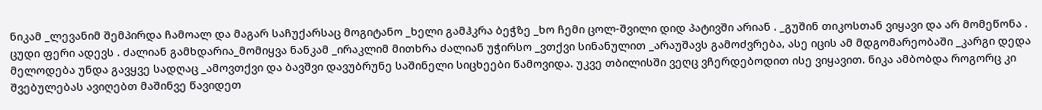ნიკამ _ლევანიმ შემპირდა ჩამოალ და მაგარ საჩუქარსაც მოგიტანო _ხელი გამჰკრა ბეჭზე _ხო ჩემი ცოლ-შვილი დიდ პატივში არიან . _გუშინ თიკოსთან ვიყავი და არ მომეწონა . ცუდი ფერი ადევს . ძალიან გამხდარია_მომიყვა ნანკამ _ირაკლიმ მითხრა ძალიან უჭირსო _ვთქვი სინანულით _არაუშავს გამოძვრება, ასე იცის ამ მდგომარეობაში _კარგი დედა მელოდება უნდა გავყვე სადღაც _ამოვთქვი და ბავშვი დავუბრუნე საშინელი სიცხეები წამოვიდა. უკვე თბილისში ვეღც ვჩერდებოდით ისე ვიყავით. ნიკა ამბობდა როგორც კი შვებულებას ავიღებთ მაშინვე წავიდეთ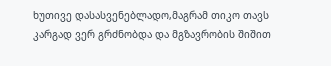ხუთივე დასასვენებლადო,მაგრამ თიკო თავს კარგად ვერ გრძნობდა და მგზავრობის შიშით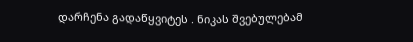დარჩენა გადაწყვიტეს . ნიკას შვებულებამ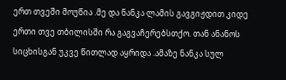ერთ თვეში მოუწია .მე და ნანკა ლამის გავგიჟდით კიდე ერთი თვე თბილისში რა გაგვაჩერებსთქო. თან ანანოს სიცხისგან უკვე წითლად აყრიდა .ამაზე ნანკა სულ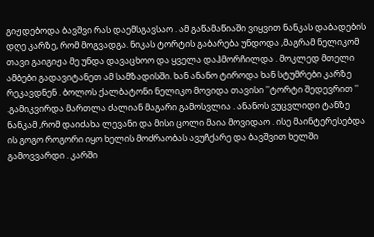გიჟდებოდა ბავშვი რას დაემსგავსაო . ამ გაწამაწიაში ვიყვით ნანკას დაბადების დღე კარზე, რომ მოგვადგა. ნიკას ტორტის გაბარება უნდოდა ,მაგრამ ნელიკომ თავი გაიგიჟა მე უნდა დავაცხოო და ყველა დაჰმორჩილდა . მოკლედ მთელი ამბები გადავიტანეთ ამ სამზადისში. ხან ანანო ტიროდა ხან სტუმრები კარზე რეკავდნენ . ბოლოს ქალბატონი ნელიკო მოვიდა თავისი ''ტორტი შედევრით '' .გამიკვირდა მართლა ძალიან მაგარი გამოსვლია . ანანოს ვუცვლიდი ტანზე ნანკამ ,რომ დაიძახა ლევანი და მისი ცოლი მაია მოვიდაო . ისე მაინტერესებდა ის გოგო როგორი იყო ხელის მოძრაობას ავუჩქარე და ბავშვით ხელში გამოვვარდი . კარში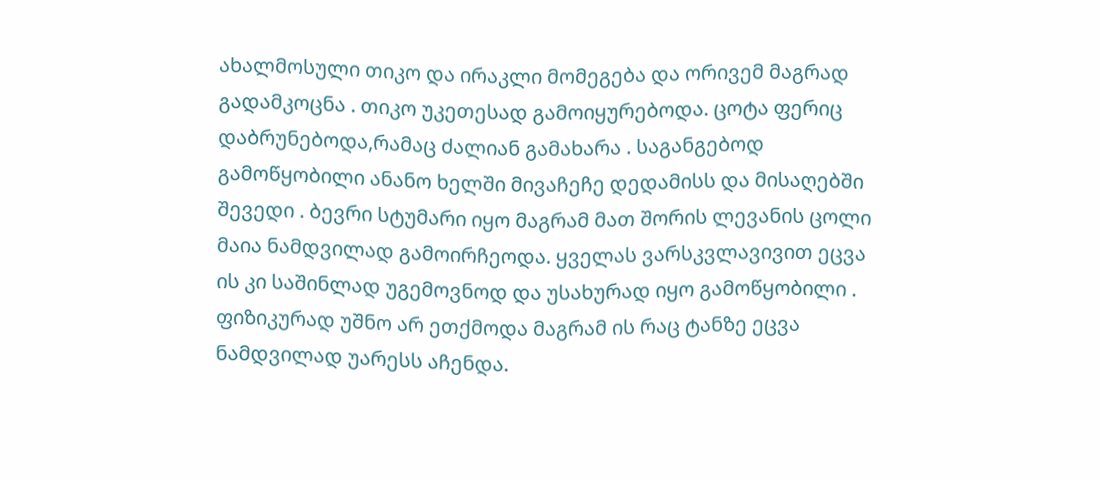ახალმოსული თიკო და ირაკლი მომეგება და ორივემ მაგრად გადამკოცნა . თიკო უკეთესად გამოიყურებოდა. ცოტა ფერიც დაბრუნებოდა,რამაც ძალიან გამახარა . საგანგებოდ გამოწყობილი ანანო ხელში მივაჩეჩე დედამისს და მისაღებში შევედი . ბევრი სტუმარი იყო მაგრამ მათ შორის ლევანის ცოლი მაია ნამდვილად გამოირჩეოდა. ყველას ვარსკვლავივით ეცვა ის კი საშინლად უგემოვნოდ და უსახურად იყო გამოწყობილი . ფიზიკურად უშნო არ ეთქმოდა მაგრამ ის რაც ტანზე ეცვა ნამდვილად უარესს აჩენდა.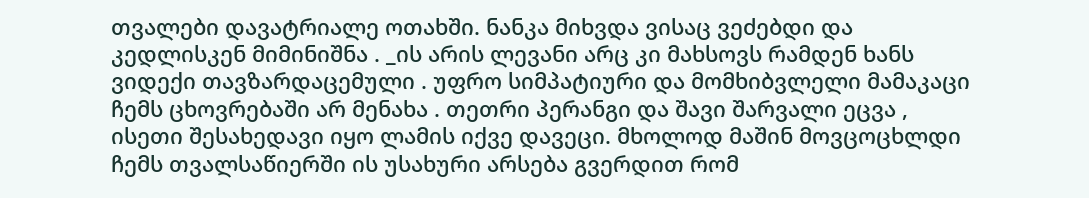თვალები დავატრიალე ოთახში. ნანკა მიხვდა ვისაც ვეძებდი და კედლისკენ მიმინიშნა . _ის არის ლევანი არც კი მახსოვს რამდენ ხანს ვიდექი თავზარდაცემული . უფრო სიმპატიური და მომხიბვლელი მამაკაცი ჩემს ცხოვრებაში არ მენახა . თეთრი პერანგი და შავი შარვალი ეცვა , ისეთი შესახედავი იყო ლამის იქვე დავეცი. მხოლოდ მაშინ მოვცოცხლდი ჩემს თვალსაწიერში ის უსახური არსება გვერდით რომ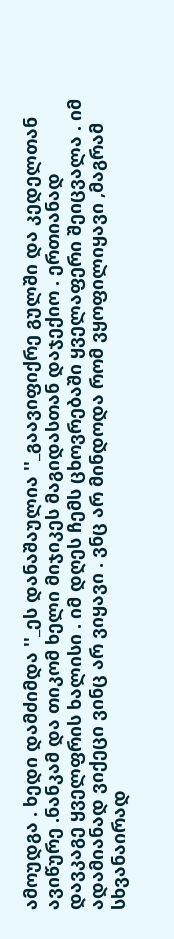ამოუდგა . ხედი დამძიმდა ''_ეს დანაშაულია ''_გაავიფიქრე გულში და კედელთან ავიწურე .ნანკამ და თიკომ ხელი მიჯიკეს მაგიდასთან დაჯექიო . ერთიანად დავკაგე ყველფრის ხალისი . იმ დღეს ჩემს ცხოვრებაში ყველაფერი შეიცვალა . იმ ადამიანად ვიქეცი ვინც არ ვიყავი . ვნც არ მინდოდა რომ ვყოფილიყავი ,მაგრამ სხვანაირად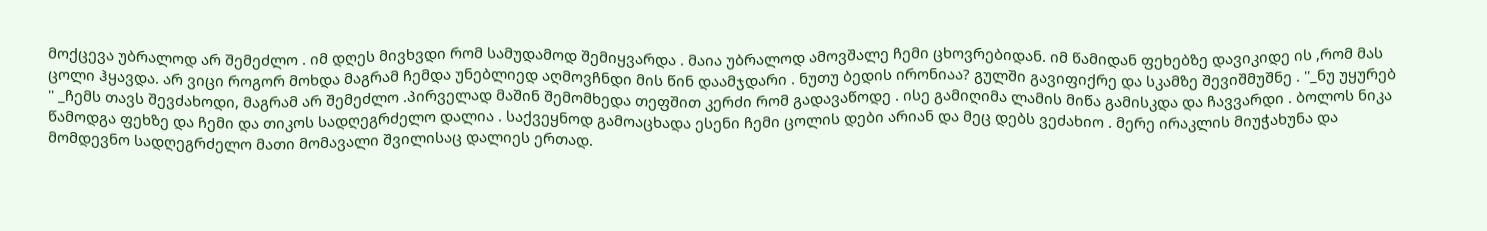მოქცევა უბრალოდ არ შემეძლო . იმ დღეს მივხვდი რომ სამუდამოდ შემიყვარდა . მაია უბრალოდ ამოვშალე ჩემი ცხოვრებიდან. იმ წამიდან ფეხებზე დავიკიდე ის ,რომ მას ცოლი ჰყავდა. არ ვიცი როგორ მოხდა მაგრამ ჩემდა უნებლიედ აღმოვჩნდი მის წინ დაამჯდარი . ნუთუ ბედის ირონიაა? გულში გავიფიქრე და სკამზე შევიშმუშნე . ''_ნუ უყურებ '' _ჩემს თავს შევძახოდი, მაგრამ არ შემეძლო .პირველად მაშინ შემომხედა თეფშით კერძი რომ გადავაწოდე . ისე გამიღიმა ლამის მიწა გამისკდა და ჩავვარდი . ბოლოს ნიკა წამოდგა ფეხზე და ჩემი და თიკოს სადღეგრძელო დალია . საქვეყნოდ გამოაცხადა ესენი ჩემი ცოლის დები არიან და მეც დებს ვეძახიო . მერე ირაკლის მიუჭახუნა და მომდევნო სადღეგრძელო მათი მომავალი შვილისაც დალიეს ერთად.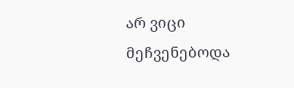არ ვიცი მეჩვენებოდა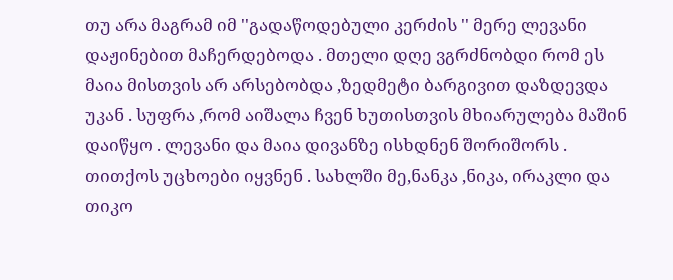თუ არა მაგრამ იმ ''გადაწოდებული კერძის '' მერე ლევანი დაჟინებით მაჩერდებოდა . მთელი დღე ვგრძნობდი რომ ეს მაია მისთვის არ არსებობდა ,ზედმეტი ბარგივით დაზდევდა უკან . სუფრა ,რომ აიშალა ჩვენ ხუთისთვის მხიარულება მაშინ დაიწყო . ლევანი და მაია დივანზე ისხდნენ შორიშორს . თითქოს უცხოები იყვნენ . სახლში მე,ნანკა ,ნიკა, ირაკლი და თიკო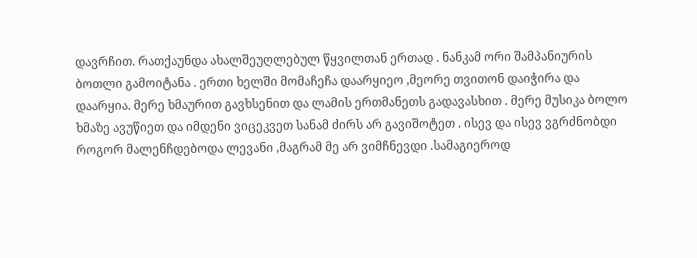დავრჩით. რათქაუნდა ახალშეუღლებულ წყვილთან ერთად . ნანკამ ორი შამპანიურის ბოთლი გამოიტანა . ერთი ხელში მომაჩეჩა დაარყიეო ,მეორე თვითონ დაიჭირა და დაარყია. მერე ხმაურით გავხსენით და ლამის ერთმანეთს გადავასხით . მერე მუსიკა ბოლო ხმაზე ავუწიეთ და იმდენი ვიცეკვეთ სანამ ძირს არ გავიშოტეთ . ისევ და ისევ ვგრძნობდი როგორ მალენჩდებოდა ლევანი ,მაგრამ მე არ ვიმჩნევდი .სამაგიეროდ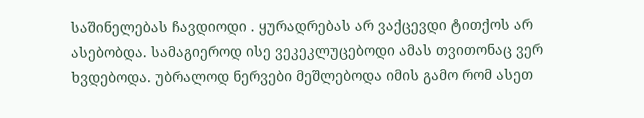საშინელებას ჩავდიოდი . ყურადრებას არ ვაქცევდი ტითქოს არ ასებობდა. სამაგიეროდ ისე ვეკეკლუცებოდი ამას თვითონაც ვერ ხვდებოდა. უბრალოდ ნერვები მეშლებოდა იმის გამო რომ ასეთ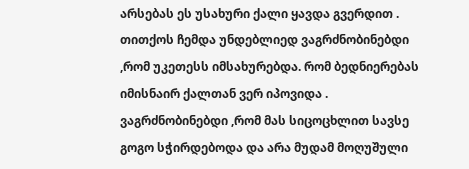არსებას ეს უსახური ქალი ყავდა გვერდით . თითქოს ჩემდა უნდებლიედ ვაგრძნობინებდი ,რომ უკეთესს იმსახურებდა. რომ ბედნიერებას იმისნაირ ქალთან ვერ იპოვიდა . ვაგრძნობინებდი ,რომ მას სიცოცხლით სავსე გოგო სჭირდებოდა და არა მუდამ მოღუშული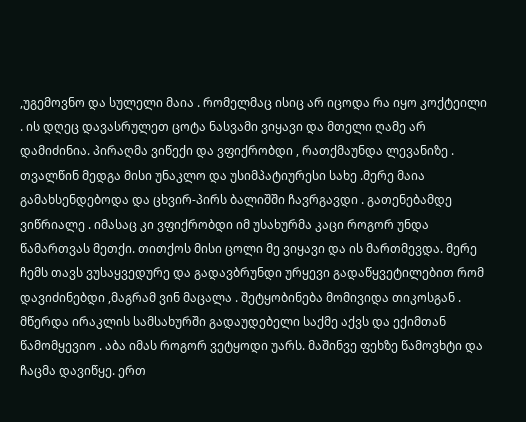,უგემოვნო და სულელი მაია . რომელმაც ისიც არ იცოდა რა იყო კოქტეილი . ის დღეც დავასრულეთ ცოტა ნასვამი ვიყავი და მთელი ღამე არ დამიძინია. პირაღმა ვიწექი და ვფიქრობდი , რათქმაუნდა ლევანიზე . თვალწინ მედგა მისი უნაკლო და უსიმპატიურესი სახე .მერე მაია გამახსენდებოდა და ცხვირ-პირს ბალიშში ჩავრგავდი . გათენებამდე ვიწრიალე . იმასაც კი ვფიქრობდი იმ უსახურმა კაცი როგორ უნდა წამართვას მეთქი. თითქოს მისი ცოლი მე ვიყავი და ის მართმევდა. მერე ჩემს თავს ვუსაყვედურე და გადავბრუნდი ურყევი გადაწყვეტილებით რომ დავიძინებდი ,მაგრამ ვინ მაცალა . შეტყობინება მომივიდა თიკოსგან . მწერდა ირაკლის სამსახურში გადაუდებელი საქმე აქვს და ექიმთან წამომყევიო . აბა იმას როგორ ვეტყოდი უარს. მაშინვე ფეხზე წამოვხტი და ჩაცმა დავიწყე. ერთ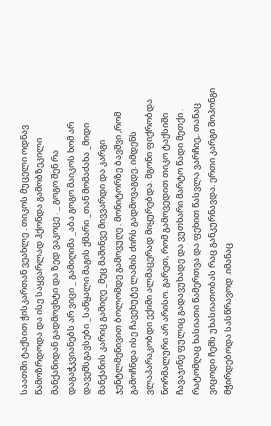საათში ტაქსით ჭისკართან ვეახლე . თიკოს მუცელი ოდნავ წამოზრდოდა და ისე საყვარლად ჰქონდა გამობზეკილი მანქანიდან გადმოვხტი და ზედ ვაკოცე . _ გოგო შენ რა დაგაჭკვიანებს არ ვიცი _ გამიღიმა _აბა გოგო მაიკოს ხომ არ დავემსგავსები _საწყალი მაგის ქმარი _თან მომაძახა _მიდი მანქანის კარიც გამიღე _მეც მაშინვე მივვარდი და კარგი ჯენტლმენივით ბოლომდე გამოვუღე . მონიტორზე ბავშვი ,რომ გამოჩნდა ისე ჩავეხუტე ლამის ძირს გადმოვაგდე. იმდენს ვლაპარაკობდი ექიმი ალმაცერად მიყურებდა. მგონი ფიქრობდა ნორმალური არ არისო. გარეთ, რომ გამოვედით თიკო ტაქსიში ჩავაჯინე ფულიც გადავუხადე და ვუთხარი მარტო წადი მეთქი . რატომღაც ხასიათი წამერთვა და ფეხით წასვლა ვარჩიე,. თანაც ვიცოდი ჩემს უხასიათობას რაც განკურნავდა. ერთი კარგი შოპონგი მჭირდებოდა სასწრავოდ .იმანაც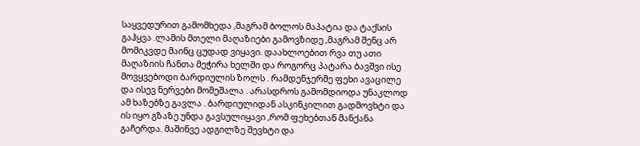საყვედურით გამომხედა ,მაგრამ ბოლოს მაპატია და ტაქსის გაჰყვა .ლამის მთელი მაღაზიები გამოვზიდე ,მაგრამ შენც არ მომიკვდე მაინც ცუდად ვიყავი. დაახლოებით რვა თუ ათი მაღაზიის ჩანთა მეჭირა ხელში და როგორც პატარა ბავშვი ისე მოვყვებოდი ბარდიულის ზოლს . რამდენჯერმე ფეხი ავაცილე და ისევ ნერვები მომეშალა . არასდროს გამომდიოდა უნაკლოდ ამ ხაზებზე გავლა . ბარდიულიდან ასკინკილით გადმოვხტი და ის იყო გზაზე უნდა გავსულიყავი ,რომ ფეხებთან მანქანა გაჩერდა. მაშინვე ადგილზე შევხტი და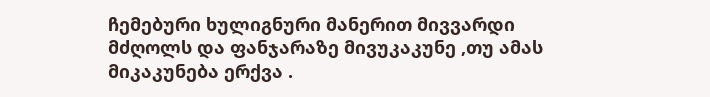ჩემებური ხულიგნური მანერით მივვარდი მძღოლს და ფანჯარაზე მივუკაკუნე ,თუ ამას მიკაკუნება ერქვა .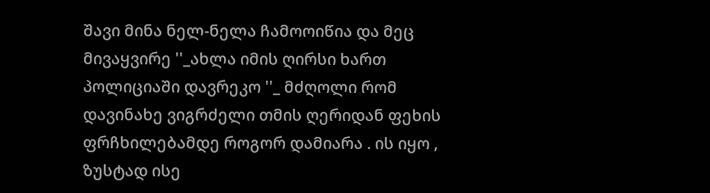შავი მინა ნელ-ნელა ჩამოოიწია და მეც მივაყვირე ''_ახლა იმის ღირსი ხართ პოლიციაში დავრეკო ''_ მძღოლი რომ დავინახე ვიგრძელი თმის ღერიდან ფეხის ფრჩხილებამდე როგორ დამიარა . ის იყო , ზუსტად ისე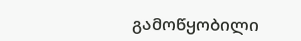გამოწყობილი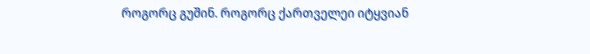როგორც გუშინ. როგორც ქართველეი იტყვიან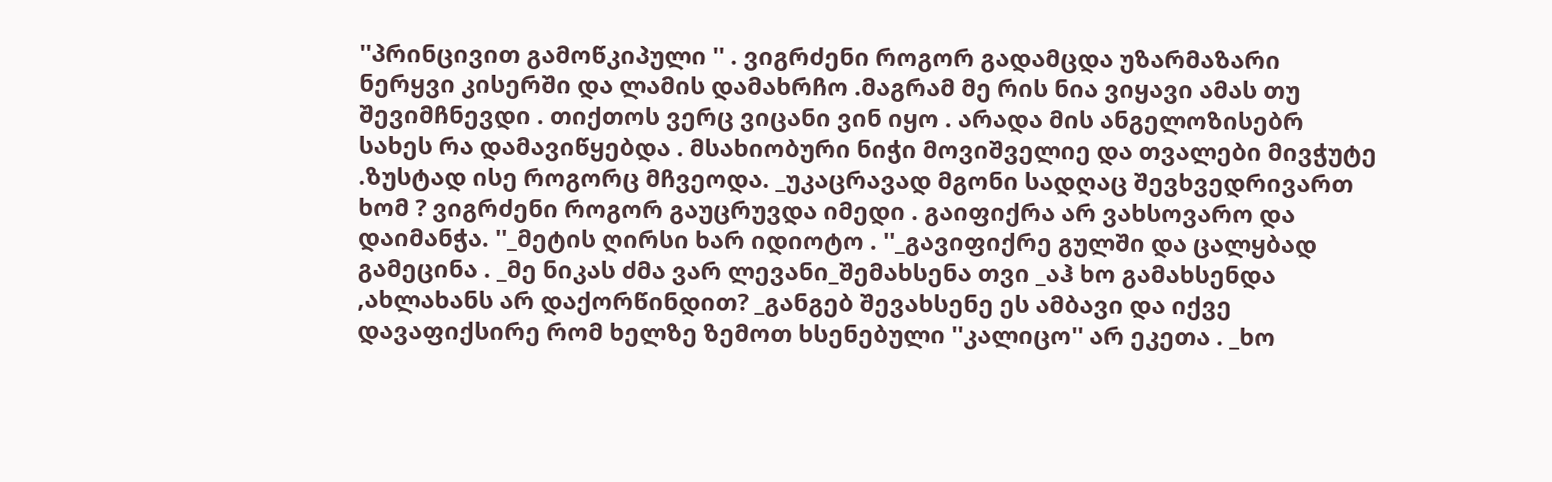''პრინცივით გამოწკიპული '' . ვიგრძენი როგორ გადამცდა უზარმაზარი ნერყვი კისერში და ლამის დამახრჩო .მაგრამ მე რის ნია ვიყავი ამას თუ შევიმჩნევდი . თიქთოს ვერც ვიცანი ვინ იყო . არადა მის ანგელოზისებრ სახეს რა დამავიწყებდა . მსახიობური ნიჭი მოვიშველიე და თვალები მივჭუტე .ზუსტად ისე როგორც მჩვეოდა. _უკაცრავად მგონი სადღაც შევხვედრივართ ხომ ? ვიგრძენი როგორ გაუცრუვდა იმედი . გაიფიქრა არ ვახსოვარო და დაიმანჭა. ''_მეტის ღირსი ხარ იდიოტო . ''_გავიფიქრე გულში და ცალყბად გამეცინა . _მე ნიკას ძმა ვარ ლევანი_შემახსენა თვი _აჰ ხო გამახსენდა ,ახლახანს არ დაქორწინდით? _განგებ შევახსენე ეს ამბავი და იქვე დავაფიქსირე რომ ხელზე ზემოთ ხსენებული ''კალიცო'' არ ეკეთა . _ხო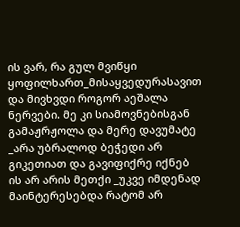ის ვარ, რა გულ მვიწყი ყოფილხართ_მისაყვედურასავით და მივხვდი როგორ აეშალა ნერვები. მე კი სიამოვნებისგან გამაჟრჟოლა და მერე დავუმატე _არა უბრალოდ ბეჭედი არ გიკეთიათ და გავიფიქრე იქნებ ის არ არის მეთქი _უკვე იმდენად მაინტერესებდა რატომ არ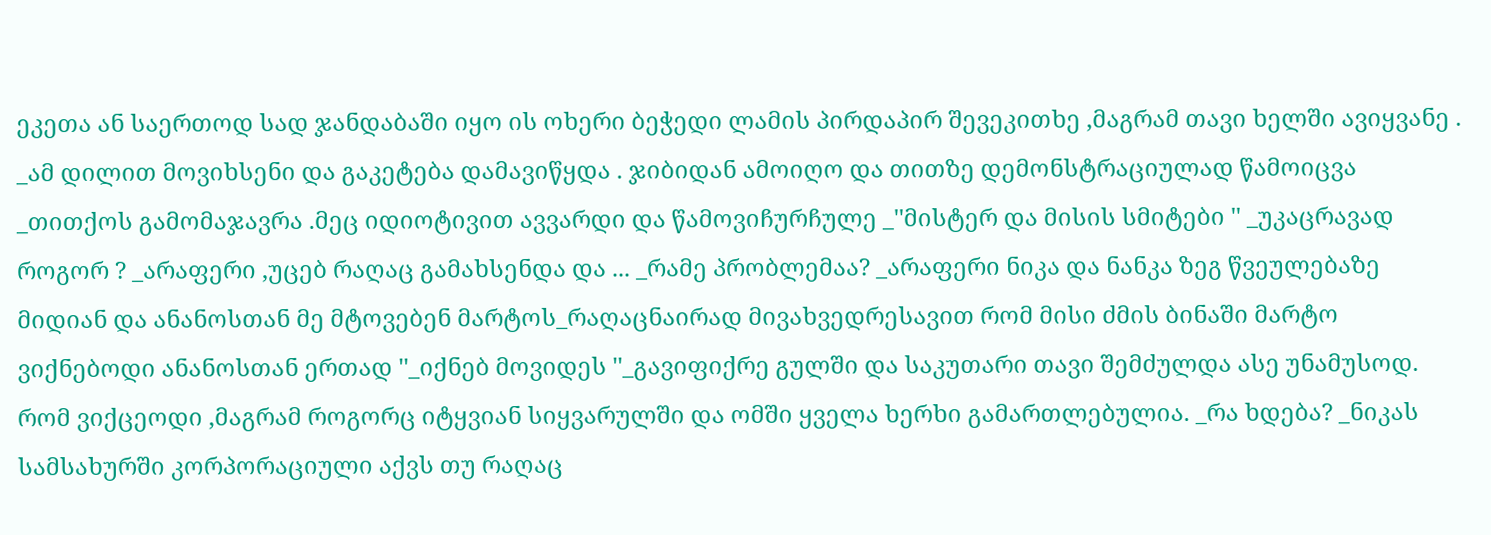ეკეთა ან საერთოდ სად ჯანდაბაში იყო ის ოხერი ბეჭედი ლამის პირდაპირ შევეკითხე ,მაგრამ თავი ხელში ავიყვანე . _ამ დილით მოვიხსენი და გაკეტება დამავიწყდა . ჯიბიდან ამოიღო და თითზე დემონსტრაციულად წამოიცვა _თითქოს გამომაჯავრა .მეც იდიოტივით ავვარდი და წამოვიჩურჩულე _''მისტერ და მისის სმიტები '' _უკაცრავად როგორ ? _არაფერი ,უცებ რაღაც გამახსენდა და ... _რამე პრობლემაა? _არაფერი ნიკა და ნანკა ზეგ წვეულებაზე მიდიან და ანანოსთან მე მტოვებენ მარტოს_რაღაცნაირად მივახვედრესავით რომ მისი ძმის ბინაში მარტო ვიქნებოდი ანანოსთან ერთად ''_იქნებ მოვიდეს ''_გავიფიქრე გულში და საკუთარი თავი შემძულდა ასე უნამუსოდ. რომ ვიქცეოდი ,მაგრამ როგორც იტყვიან სიყვარულში და ომში ყველა ხერხი გამართლებულია. _რა ხდება? _ნიკას სამსახურში კორპორაციული აქვს თუ რაღაც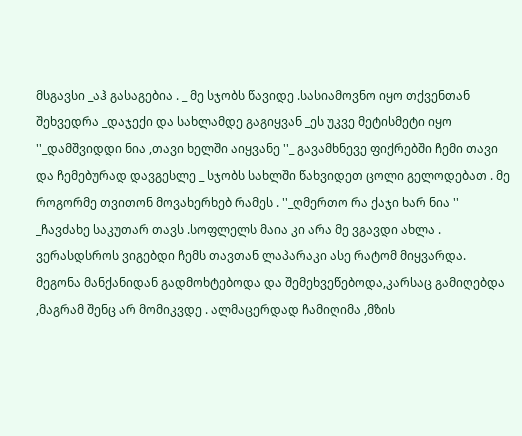მსგავსი _აჰ გასაგებია . _ მე სჯობს წავიდე .სასიამოვნო იყო თქვენთან შეხვედრა _დაჯექი და სახლამდე გაგიყვან _ეს უკვე მეტისმეტი იყო ''_დამშვიდდი ნია ,თავი ხელში აიყვანე ''_ გავამხნევე ფიქრებში ჩემი თავი და ჩემებურად დავგესლე _ სჯობს სახლში წახვიდეთ ცოლი გელოდებათ . მე როგორმე თვითონ მოვახერხებ რამეს . ''_ღმერთო რა ქაჯი ხარ ნია '' _ჩავძახე საკუთარ თავს .სოფლელს მაია კი არა მე ვგავდი ახლა . ვერასდსროს ვიგებდი ჩემს თავთან ლაპარაკი ასე რატომ მიყვარდა. მეგონა მანქანიდან გადმოხტებოდა და შემეხვეწებოდა,კარსაც გამიღებდა ,მაგრამ შენც არ მომიკვდე . ალმაცერდად ჩამიღიმა ,მზის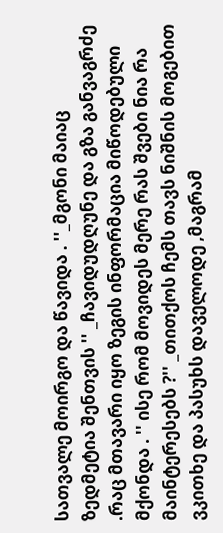სათვალე მოირგო და წავიდა . ''_მგონი მაიაც ზედმეტია შენთვის '' _ჩავიდუდღუნე და გზა განვაგრძე .რაც მთავარი იყო ზეგის ინფორმაცია მიწოდებული მქონდა . '' ისე რომ მოვიდეს მერე რას შვები ნია რა მაინტერესებს ?'' _თითქოს ჩემს თავს ნიშნის მოგებით ვკითხე და პასუხს დაველოდე ,მაგრამ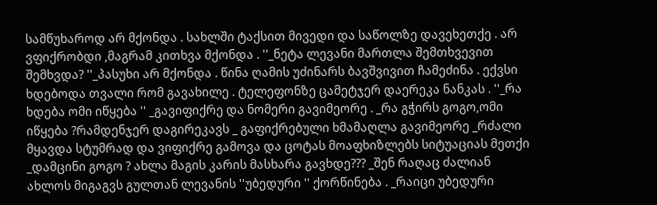სამწუხაროდ არ მქონდა . სახლში ტაქსით მივედი და საწოლზე დავეხეთქე . არ ვფიქრობდი ,მაგრამ კითხვა მქონდა . ''_ნეტა ლევანი მართლა შემთხვევით შემხვდა? ''_პასუხი არ მქონდა . წინა ღამის უძინარს ბავშვივით ჩამეძინა . ექვსი ხდებოდა თვალი რომ გავახილე . ტელეფონზე ცამეტჯერ დაერეკა ნანკას . ''_რა ხდება ომი იწყება '' _გავიფიქრე და ნომერი გავიმეორე . _რა გჭირს გოგო,ომი იწყება ?რამდენჯერ დაგირეკავს _ გაფიქრებული ხმამაღლა გავიმეორე _რძალი მყავდა სტუმრად და ვიფიქრე გამოვა და ცოტას მოაფხიზლებს სიტუაციას მეთქი _დამცინი გოგო ? ახლა მაგის კარის მასხარა გავხდე??? _შენ რაღაც ძალიან ახლოს მიგაგვს გულთან ლევანის ''უბედური '' ქორწინება . _რაიცი უბედური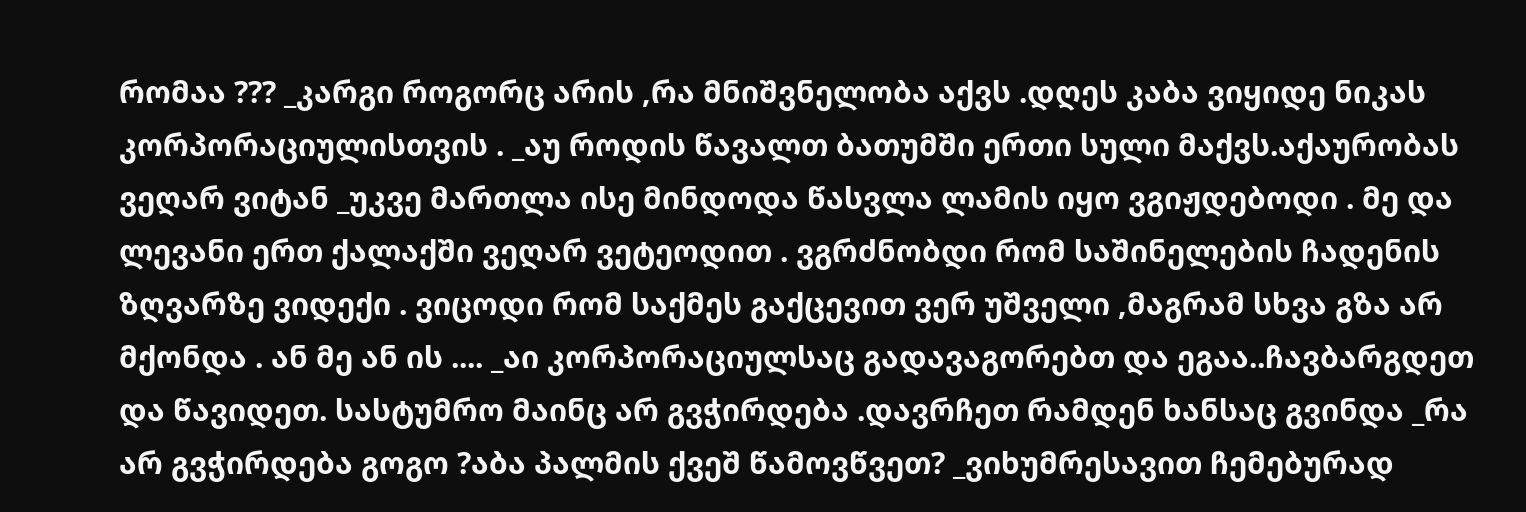რომაა ??? _კარგი როგორც არის ,რა მნიშვნელობა აქვს .დღეს კაბა ვიყიდე ნიკას კორპორაციულისთვის . _აუ როდის წავალთ ბათუმში ერთი სული მაქვს.აქაურობას ვეღარ ვიტან _უკვე მართლა ისე მინდოდა წასვლა ლამის იყო ვგიჟდებოდი . მე და ლევანი ერთ ქალაქში ვეღარ ვეტეოდით . ვგრძნობდი რომ საშინელების ჩადენის ზღვარზე ვიდექი . ვიცოდი რომ საქმეს გაქცევით ვერ უშველი ,მაგრამ სხვა გზა არ მქონდა . ან მე ან ის .... _აი კორპორაციულსაც გადავაგორებთ და ეგაა..ჩავბარგდეთ და წავიდეთ. სასტუმრო მაინც არ გვჭირდება .დავრჩეთ რამდენ ხანსაც გვინდა _რა არ გვჭირდება გოგო ?აბა პალმის ქვეშ წამოვწვეთ? _ვიხუმრესავით ჩემებურად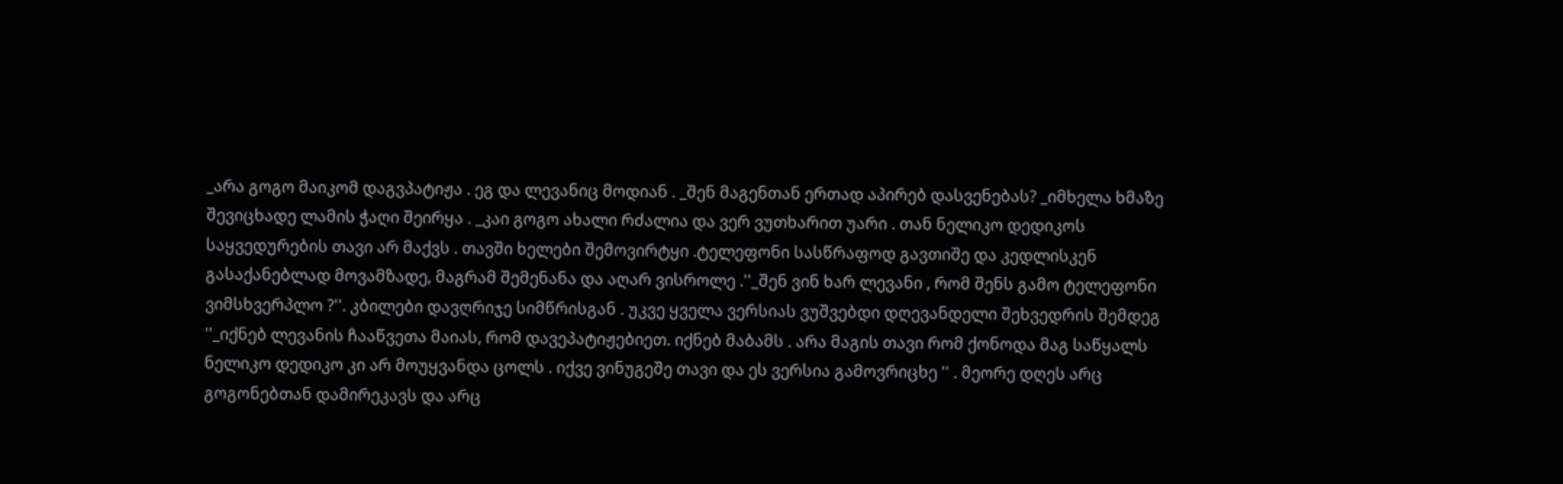_არა გოგო მაიკომ დაგვპატიჟა . ეგ და ლევანიც მოდიან . _შენ მაგენთან ერთად აპირებ დასვენებას? _იმხელა ხმაზე შევიცხადე ლამის ჭაღი შეირყა . _კაი გოგო ახალი რძალია და ვერ ვუთხარით უარი . თან ნელიკო დედიკოს საყვედურების თავი არ მაქვს . თავში ხელები შემოვირტყი .ტელეფონი სასწრაფოდ გავთიშე და კედლისკენ გასაქანებლად მოვამზადე, მაგრამ შემენანა და აღარ ვისროლე .''_შენ ვინ ხარ ლევანი , რომ შენს გამო ტელეფონი ვიმსხვერპლო ?''. კბილები დავღრიჯე სიმწრისგან . უკვე ყველა ვერსიას ვუშვებდი დღევანდელი შეხვედრის შემდეგ ''_იქნებ ლევანის ჩააწვეთა მაიას, რომ დავეპატიჟებიეთ. იქნებ მაბამს . არა მაგის თავი რომ ქონოდა მაგ საწყალს ნელიკო დედიკო კი არ მოუყვანდა ცოლს . იქვე ვინუგეშე თავი და ეს ვერსია გამოვრიცხე '' . მეორე დღეს არც გოგონებთან დამირეკავს და არც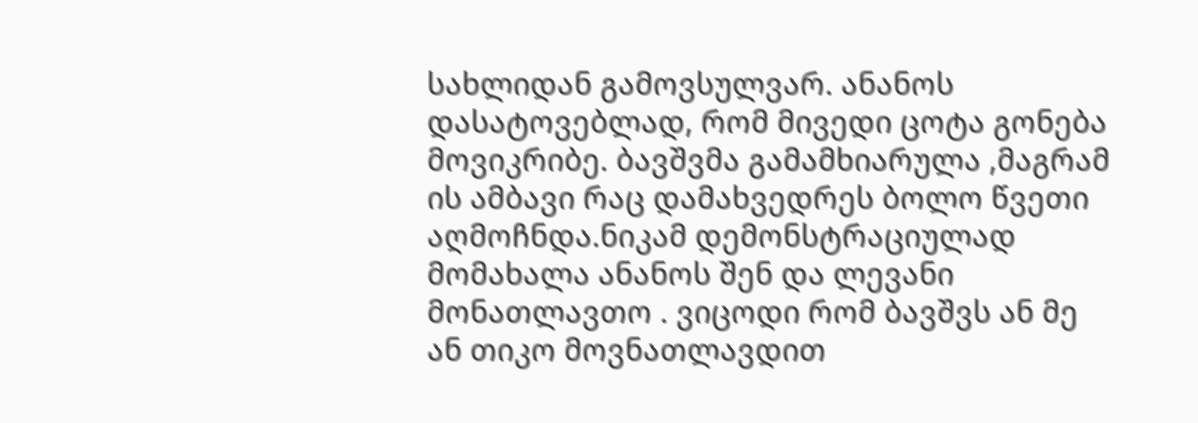სახლიდან გამოვსულვარ. ანანოს დასატოვებლად, რომ მივედი ცოტა გონება მოვიკრიბე. ბავშვმა გამამხიარულა ,მაგრამ ის ამბავი რაც დამახვედრეს ბოლო წვეთი აღმოჩნდა.ნიკამ დემონსტრაციულად მომახალა ანანოს შენ და ლევანი მონათლავთო . ვიცოდი რომ ბავშვს ან მე ან თიკო მოვნათლავდით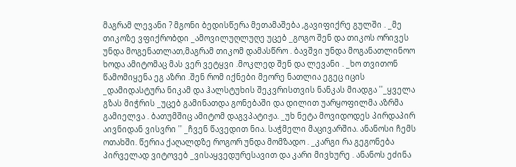მაგრამ ლევანი ? მგონი ბედისწერა მეთამაშება ,გავიფიქრე გულში . _მე თიკოზე ვფიქრობდი _ამოვილუღლუღე უცებ _გოგო შენ და თიკოს ორივეს უნდა მოგენათლათ,მაგრამ თიკომ დამასწრო . ბავშვი უნდა მოგანათლინოო ხოდა ამიტომაც მას ვერ ვეტყვი .მოკლედ შენ და ლევანი . _ხო თვითონ წამომიყენა ეგ აზრი .შენ რომ იქნები მეორე ნათლია ეგეც იცის _დამიდასტურა ნიკამ და ჰალსტუხის შეკვრისთვის ნანკას მიადგა ''_ყველა გზას მიჭრის _უცებ გამინათდა გონებაში და დილით უარყოფილმა აზრმა გამიელვა . ბათუმშიც ამიტომ დაგვპატიჟა. _უხ ნეტა მოვიდოდეს პირდაპირ აივნიდან ვისვრი '' _ჩვენ წავედით ნია. საჭმელი მაცივარშია. ანანოსი ჩემს ოთახში. წერია ქაღალდზე როგორ უნდა მომზადო . _კარგი რა გეგონება პირველად ვიტოვებ _ვისაყვედურესავით და კარი მივხურე . ანანოს ეძინა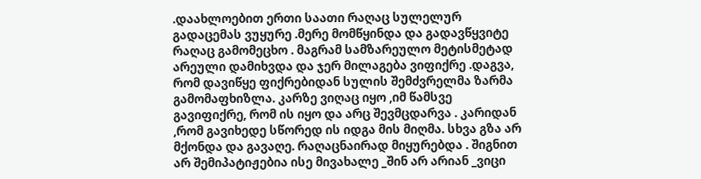.დაახლოებით ერთი საათი რაღაც სულელურ გადაცემას ვუყურე .მერე მომწყინდა და გადავწყვიტე რაღაც გამომეცხო . მაგრამ სამზარეულო მეტისმეტად არეული დამიხვდა და ჯერ მილაგება ვიფიქრე .დაგვა, რომ დავიწყე ფიქრებიდან სულის შემძვრელმა ზარმა გამომაფხიზლა. კარზე ვიღაც იყო ,იმ წამსვე გავიფიქრე, რომ ის იყო და არც შევმცდარვა . კარიდან ,რომ გავიხედე სწორედ ის იდგა მის მიღმა. სხვა გზა არ მქონდა და გავაღე. რაღაცნაირად მიყურებდა . შიგნით არ შემიპატიჟებია ისე მივახალე _შინ არ არიან _ვიცი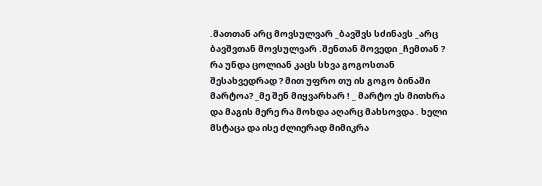.მათთან არც მოვსულვარ _ბავშვს სძინავს _არც ბავშვთან მოვსულვარ .შენთან მოვედი _ჩემთან ? რა უნდა ცოლიან კაცს სხვა გოგოსთან შესახვედრად ? მით უფრო თუ ის გოგო ბინაში მარტოა? _მე შენ მიყვარხარ ! _ მარტო ეს მითხრა და მაგის მერე რა მოხდა აღარც მახსოვდა . ხელი მსტაცა და ისე ძლიერად მიმიკრა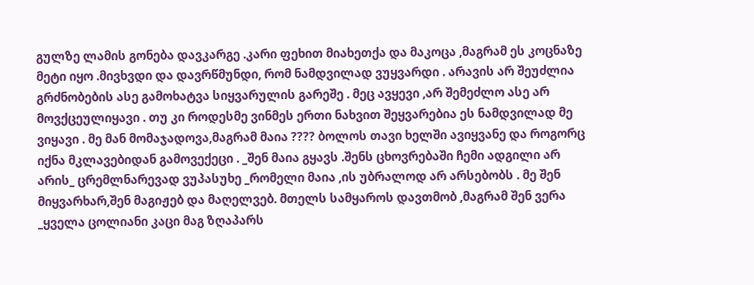გულზე ლამის გონება დავკარგე .კარი ფეხით მიახეთქა და მაკოცა ,მაგრამ ეს კოცნაზე მეტი იყო .მივხვდი და დავრწმუნდი, რომ ნამდვილად ვუყვარდი . არავის არ შეუძლია გრძნობების ასე გამოხატვა სიყვარულის გარეშე . მეც ავყევი ,არ შემეძლო ასე არ მოვქცეულიყავი . თუ კი როდესმე ვინმეს ერთი ნახვით შეყვარებია ეს ნამდვილად მე ვიყავი . მე მან მომაჯადოვა,მაგრამ მაია ???? ბოლოს თავი ხელში ავიყვანე და როგორც იქნა მკლავებიდან გამოვექეცი . _შენ მაია გყავს .შენს ცხოვრებაში ჩემი ადგილი არ არის_ ცრემლნარევად ვუპასუხე _რომელი მაია ,ის უბრალოდ არ არსებობს . მე შენ მიყვარხარ,შენ მაგიჟებ და მაღელვებ. მთელს სამყაროს დავთმობ ,მაგრამ შენ ვერა _ყველა ცოლიანი კაცი მაგ ზღაპარს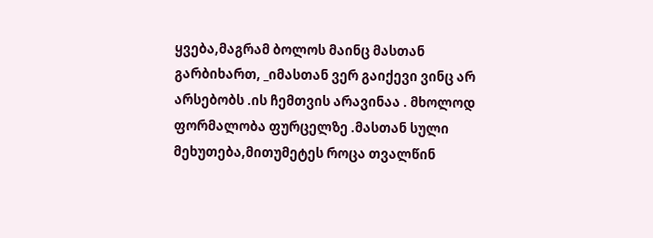ყვება,მაგრამ ბოლოს მაინც მასთან გარბიხართ, _იმასთან ვერ გაიქევი ვინც არ არსებობს .ის ჩემთვის არავინაა . მხოლოდ ფორმალობა ფურცელზე .მასთან სული მეხუთება,მითუმეტეს როცა თვალწინ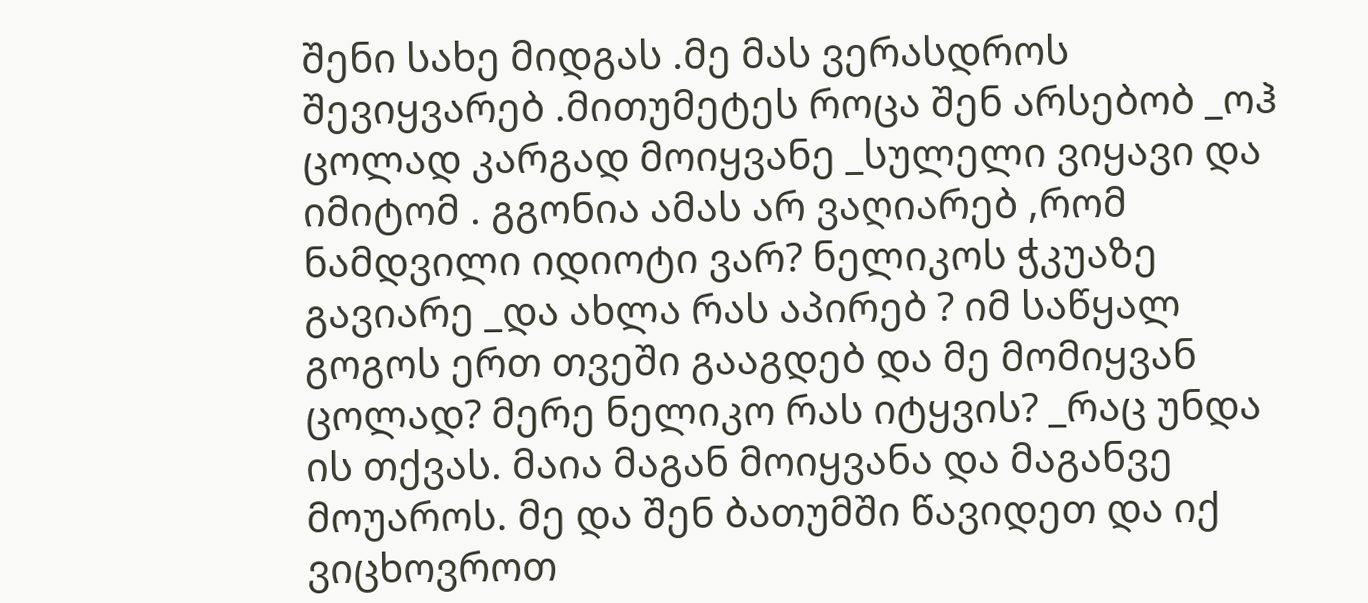შენი სახე მიდგას .მე მას ვერასდროს შევიყვარებ .მითუმეტეს როცა შენ არსებობ _ოჰ ცოლად კარგად მოიყვანე _სულელი ვიყავი და იმიტომ . გგონია ამას არ ვაღიარებ ,რომ ნამდვილი იდიოტი ვარ? ნელიკოს ჭკუაზე გავიარე _და ახლა რას აპირებ ? იმ საწყალ გოგოს ერთ თვეში გააგდებ და მე მომიყვან ცოლად? მერე ნელიკო რას იტყვის? _რაც უნდა ის თქვას. მაია მაგან მოიყვანა და მაგანვე მოუაროს. მე და შენ ბათუმში წავიდეთ და იქ ვიცხოვროთ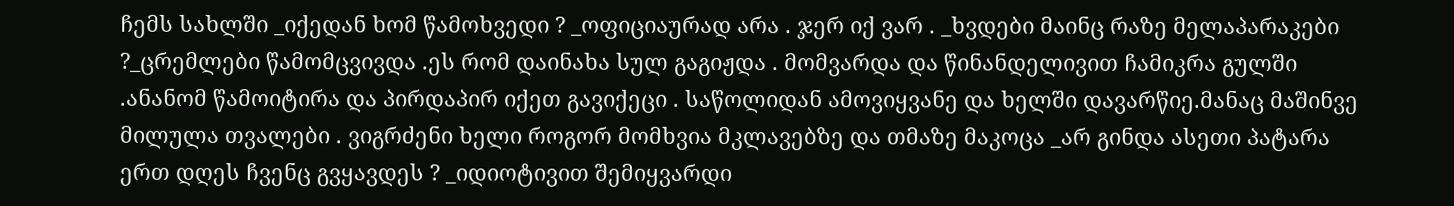ჩემს სახლში _იქედან ხომ წამოხვედი ? _ოფიციაურად არა . ჯერ იქ ვარ . _ხვდები მაინც რაზე მელაპარაკები ?_ცრემლები წამომცვივდა .ეს რომ დაინახა სულ გაგიჟდა . მომვარდა და წინანდელივით ჩამიკრა გულში .ანანომ წამოიტირა და პირდაპირ იქეთ გავიქეცი . საწოლიდან ამოვიყვანე და ხელში დავარწიე.მანაც მაშინვე მილულა თვალები . ვიგრძენი ხელი როგორ მომხვია მკლავებზე და თმაზე მაკოცა _არ გინდა ასეთი პატარა ერთ დღეს ჩვენც გვყავდეს ? _იდიოტივით შემიყვარდი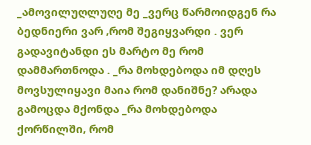_ამოვილუღლუღე მე _ვერც წარმოიდგენ რა ბედნიერი ვარ ,რომ შეგიყვარდი . ვერ გადავიტანდი ეს მარტო მე რომ დამმართნოდა . _რა მოხდებოდა იმ დღეს მოვსულიყავი მაია რომ დანიშნე? არადა გამოცდა მქონდა _რა მოხდებოდა ქორწილში, რომ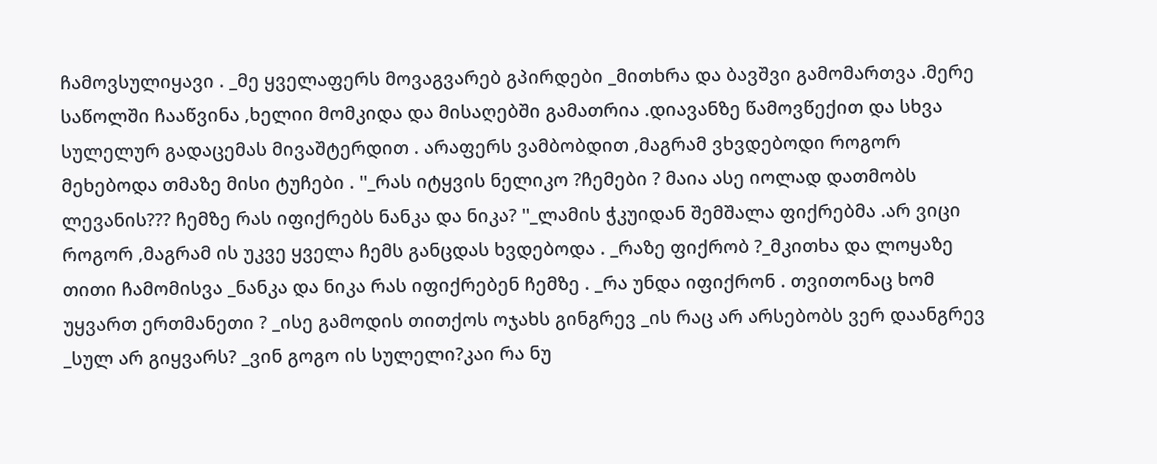ჩამოვსულიყავი . _მე ყველაფერს მოვაგვარებ გპირდები _მითხრა და ბავშვი გამომართვა .მერე საწოლში ჩააწვინა ,ხელიი მომკიდა და მისაღებში გამათრია .დიავანზე წამოვწექით და სხვა სულელურ გადაცემას მივაშტერდით . არაფერს ვამბობდით ,მაგრამ ვხვდებოდი როგორ მეხებოდა თმაზე მისი ტუჩები . ''_რას იტყვის ნელიკო ?ჩემები ? მაია ასე იოლად დათმობს ლევანის??? ჩემზე რას იფიქრებს ნანკა და ნიკა? ''_ლამის ჭკუიდან შემშალა ფიქრებმა .არ ვიცი როგორ ,მაგრამ ის უკვე ყველა ჩემს განცდას ხვდებოდა . _რაზე ფიქრობ ?_მკითხა და ლოყაზე თითი ჩამომისვა _ნანკა და ნიკა რას იფიქრებენ ჩემზე . _რა უნდა იფიქრონ . თვითონაც ხომ უყვართ ერთმანეთი ? _ისე გამოდის თითქოს ოჯახს გინგრევ _ის რაც არ არსებობს ვერ დაანგრევ _სულ არ გიყვარს? _ვინ გოგო ის სულელი?კაი რა ნუ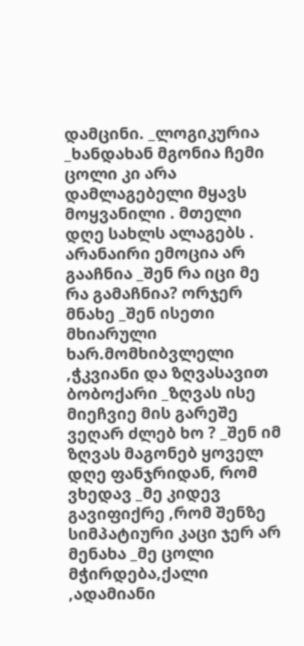დამცინი. _ლოგიკურია _ხანდახან მგონია ჩემი ცოლი კი არა დამლაგებელი მყავს მოყვანილი . მთელი დღე სახლს ალაგებს . არანაირი ემოცია არ გააჩნია _შენ რა იცი მე რა გამაჩნია? ორჯერ მნახე _შენ ისეთი მხიარული ხარ.მომხიბვლელი ,ჭკვიანი და ზღვასავით ბობოქარი _ზღვას ისე მიეჩვიე მის გარეშე ვეღარ ძლებ ხო ? _შენ იმ ზღვას მაგონებ ყოველ დღე ფანჯრიდან, რომ ვხედავ _მე კიდევ გავიფიქრე ,რომ შენზე სიმპატიური კაცი ჯერ არ მენახა _მე ცოლი მჭირდება,ქალი ,ადამიანი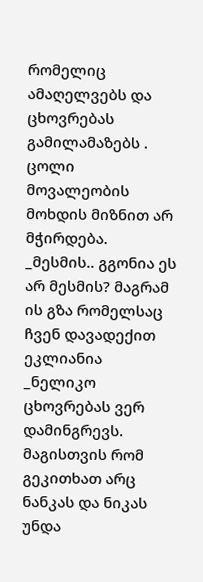რომელიც ამაღელვებს და ცხოვრებას გამილამაზებს . ცოლი მოვალეობის მოხდის მიზნით არ მჭირდება. _მესმის.. გგონია ეს არ მესმის? მაგრამ ის გზა რომელსაც ჩვენ დავადექით ეკლიანია _ნელიკო ცხოვრებას ვერ დამინგრევს. მაგისთვის რომ გეკითხათ არც ნანკას და ნიკას უნდა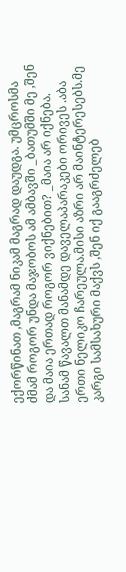ექორწინათ ,მაგრამ ნიკამ მაგრად დაუდგა. უმცროსმა ძმამ როგორ უნდა მაჯობოს ამ ამბავში _ბათუმში მე ,შენ და მაია ერთად როგორ ვიქნებით? _მაია არ იქნება. სანამ წავალთ მანამდე დაველაპარაკები ორივეს .აბა ერთი ნელიკო ჩარეულა.მისი აზრი არ მაინტერესებს.მე კარგი სამსახური მაქვს ,შენ იქ გააგრძელებ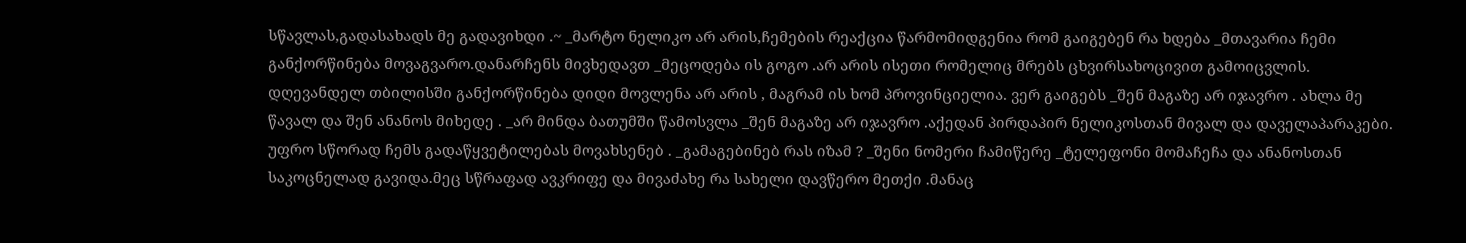სწავლას,გადასახადს მე გადავიხდი .~ _მარტო ნელიკო არ არის,ჩემების რეაქცია წარმომიდგენია რომ გაიგებენ რა ხდება _მთავარია ჩემი განქორწინება მოვაგვარო.დანარჩენს მივხედავთ _მეცოდება ის გოგო .არ არის ისეთი რომელიც მრებს ცხვირსახოცივით გამოიცვლის. დღევანდელ თბილისში განქორწინება დიდი მოვლენა არ არის , მაგრამ ის ხომ პროვინციელია. ვერ გაიგებს _შენ მაგაზე არ იჯავრო . ახლა მე წავალ და შენ ანანოს მიხედე . _არ მინდა ბათუმში წამოსვლა _შენ მაგაზე არ იჯავრო .აქედან პირდაპირ ნელიკოსთან მივალ და დაველაპარაკები. უფრო სწორად ჩემს გადაწყვეტილებას მოვახსენებ . _გამაგებინებ რას იზამ ? _შენი ნომერი ჩამიწერე _ტელეფონი მომაჩეჩა და ანანოსთან საკოცნელად გავიდა.მეც სწრაფად ავკრიფე და მივაძახე რა სახელი დავწერო მეთქი .მანაც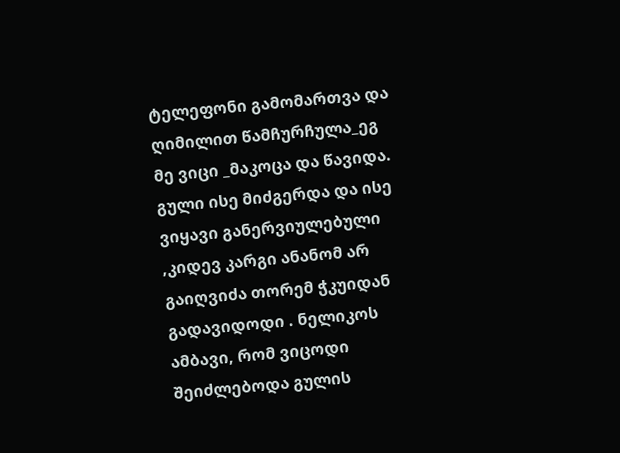ტელეფონი გამომართვა და ღიმილით წამჩურჩულა_ეგ მე ვიცი _მაკოცა და წავიდა. გული ისე მიძგერდა და ისე ვიყავი განერვიულებული ,კიდევ კარგი ანანომ არ გაიღვიძა თორემ ჭკუიდან გადავიდოდი . ნელიკოს ამბავი, რომ ვიცოდი შეიძლებოდა გულის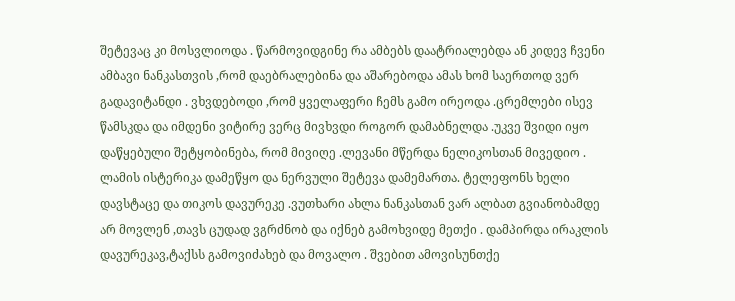შეტევაც კი მოსვლიოდა . წარმოვიდგინე რა ამბებს დაატრიალებდა ან კიდევ ჩვენი ამბავი ნანკასთვის ,რომ დაებრალებინა და აშარებოდა ამას ხომ საერთოდ ვერ გადავიტანდი . ვხვდებოდი ,რომ ყველაფერი ჩემს გამო ირეოდა .ცრემლები ისევ წამსკდა და იმდენი ვიტირე ვერც მივხვდი როგორ დამაბნელდა .უკვე შვიდი იყო დაწყებული შეტყობინება, რომ მივიღე .ლევანი მწერდა ნელიკოსთან მივედიო . ლამის ისტერიკა დამეწყო და ნერვული შეტევა დამემართა. ტელეფონს ხელი დავსტაცე და თიკოს დავურეკე .ვუთხარი ახლა ნანკასთან ვარ ალბათ გვიანობამდე არ მოვლენ ,თავს ცუდად ვგრძნობ და იქნებ გამოხვიდე მეთქი . დამპირდა ირაკლის დავურეკავ,ტაქსს გამოვიძახებ და მოვალო . შვებით ამოვისუნთქე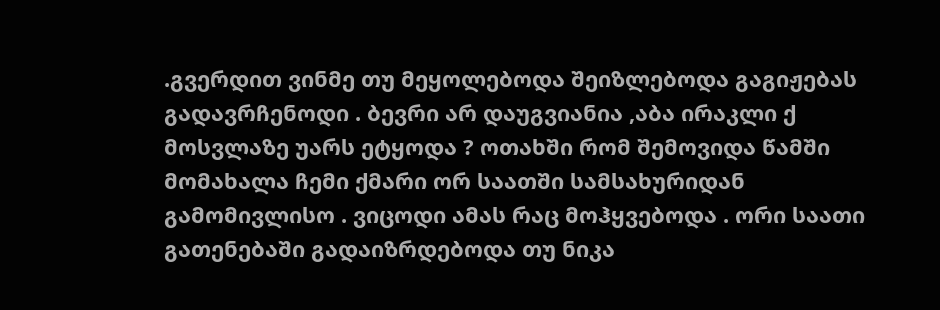.გვერდით ვინმე თუ მეყოლებოდა შეიზლებოდა გაგიჟებას გადავრჩენოდი . ბევრი არ დაუგვიანია ,აბა ირაკლი ქ მოსვლაზე უარს ეტყოდა ? ოთახში რომ შემოვიდა წამში მომახალა ჩემი ქმარი ორ საათში სამსახურიდან გამომივლისო . ვიცოდი ამას რაც მოჰყვებოდა . ორი საათი გათენებაში გადაიზრდებოდა თუ ნიკა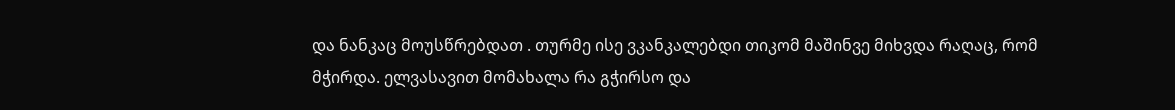და ნანკაც მოუსწრებდათ . თურმე ისე ვკანკალებდი თიკომ მაშინვე მიხვდა რაღაც, რომ მჭირდა. ელვასავით მომახალა რა გჭირსო და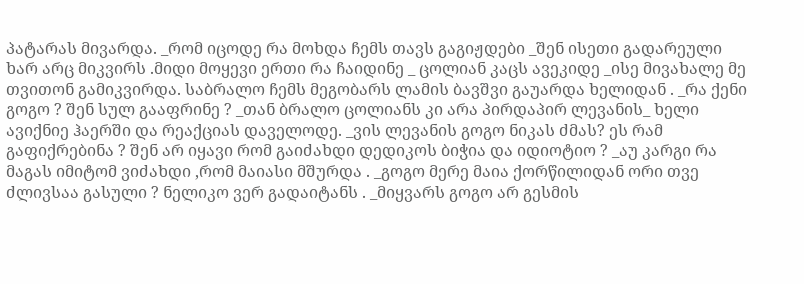პატარას მივარდა. _რომ იცოდე რა მოხდა ჩემს თავს გაგიჟდები _შენ ისეთი გადარეული ხარ არც მიკვირს .მიდი მოყევი ერთი რა ჩაიდინე _ ცოლიან კაცს ავეკიდე _ისე მივახალე მე თვითონ გამიკვირდა. საბრალო ჩემს მეგობარს ლამის ბავშვი გაუარდა ხელიდან . _რა ქენი გოგო ? შენ სულ გააფრინე ? _თან ბრალო ცოლიანს კი არა პირდაპირ ლევანის_ ხელი ავიქნიე ჰაერში და რეაქციას დაველოდე. _ვის ლევანის გოგო ნიკას ძმას? ეს რამ გაფიქრებინა ? შენ არ იყავი რომ გაიძახდი დედიკოს ბიჭია და იდიოტიო ? _აუ კარგი რა მაგას იმიტომ ვიძახდი ,რომ მაიასი მშურდა . _გოგო მერე მაია ქორწილიდან ორი თვე ძლივსაა გასული ? ნელიკო ვერ გადაიტანს . _მიყვარს გოგო არ გესმის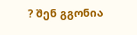? შენ გგონია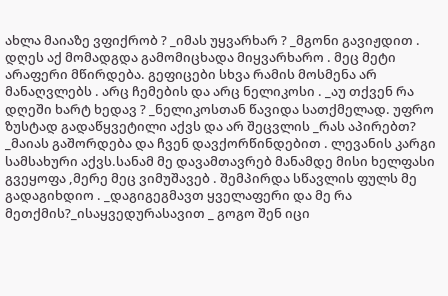ახლა მაიაზე ვფიქრობ ? _იმას უყვარხარ ? _მგონი გავიჟდით . დღეს აქ მომადგდა გამომიცხადა მიყვარხარო . მეც მეტი არაფერი მწირდება. გეფიცები სხვა რამის მოსმენა არ მანაღვლებს . არც ჩემების და არც ნელიკოსი . _აუ თქვენ რა დღეში ხარტ ხედავ ? _ნელიკოსთან წავიდა სათქმელად. უფრო ზუსტად გადაწყვეტილი აქვს და არ შეცვლის _რას აპირებთ? _მაიას გაშორდება და ჩვენ დავქორწინდებით . ლევანის კარგი სამსახური აქვს.სანამ მე დავამთავრებ მანამდე მისი ხელფასი გვეყოფა ,მერე მეც ვიმუშავებ . შემპირდა სწავლის ფულს მე გადაგიხდიო . _დაგიგეგმავთ ყველაფერი და მე რა მეთქმის?_ისაყვედურასავით _ გოგო შენ იცი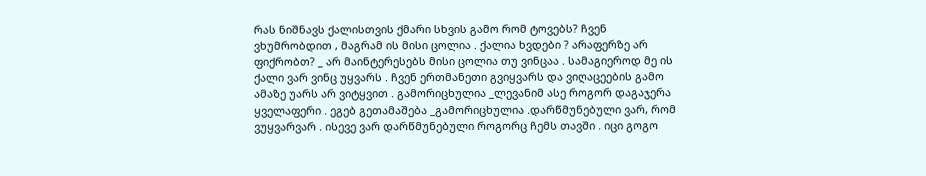რას ნიშნავს ქალისთვის ქმარი სხვის გამო რომ ტოვებს? ჩვენ ვხუმრობდით , მაგრამ ის მისი ცოლია . ქალია ხვდები ? არაფერზე არ ფიქრობთ? _ არ მაინტერესებს მისი ცოლია თუ ვინცაა . სამაგიეროდ მე ის ქალი ვარ ვინც უყვარს . ჩვენ ერთმანეთი გვიყვარს და ვიღაცეების გამო ამაზე უარს არ ვიტყვით . გამორიცხულია _ლევანიმ ასე როგორ დაგაჯერა ყველაფერი . ეგებ გეთამაშება _გამორიცხულია .დარწმუნებული ვარ, რომ ვუყვარვარ . ისევე ვარ დარწმუნებული როგორც ჩემს თავში . იცი გოგო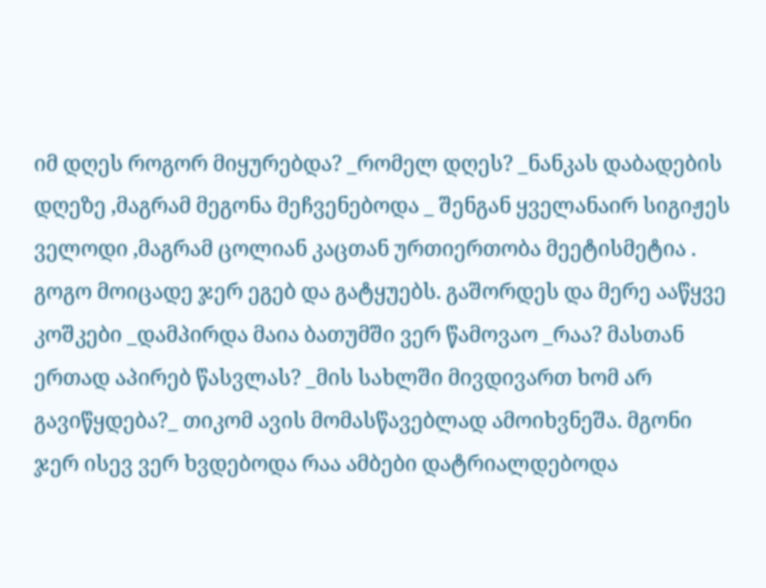იმ დღეს როგორ მიყურებდა? _რომელ დღეს? _ნანკას დაბადების დღეზე ,მაგრამ მეგონა მეჩვენებოდა _ შენგან ყველანაირ სიგიჟეს ველოდი ,მაგრამ ცოლიან კაცთან ურთიერთობა მეეტისმეტია . გოგო მოიცადე ჯერ ეგებ და გატყუებს. გაშორდეს და მერე ააწყვე კოშკები _დამპირდა მაია ბათუმში ვერ წამოვაო _რაა? მასთან ერთად აპირებ წასვლას? _მის სახლში მივდივართ ხომ არ გავიწყდება?_ თიკომ ავის მომასწავებლად ამოიხვნეშა. მგონი ჯერ ისევ ვერ ხვდებოდა რაა ამბები დატრიალდებოდა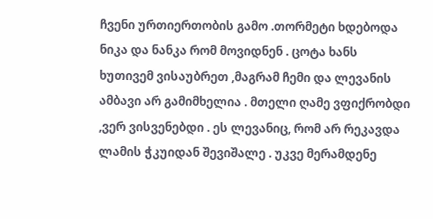ჩვენი ურთიერთობის გამო .თორმეტი ხდებოდა ნიკა და ნანკა რომ მოვიდნენ . ცოტა ხანს ხუთივემ ვისაუბრეთ ,მაგრამ ჩემი და ლევანის ამბავი არ გამიმხელია . მთელი ღამე ვფიქრობდი ,ვერ ვისვენებდი . ეს ლევანიც, რომ არ რეკავდა ლამის ჭკუიდან შევიშალე . უკვე მერამდენე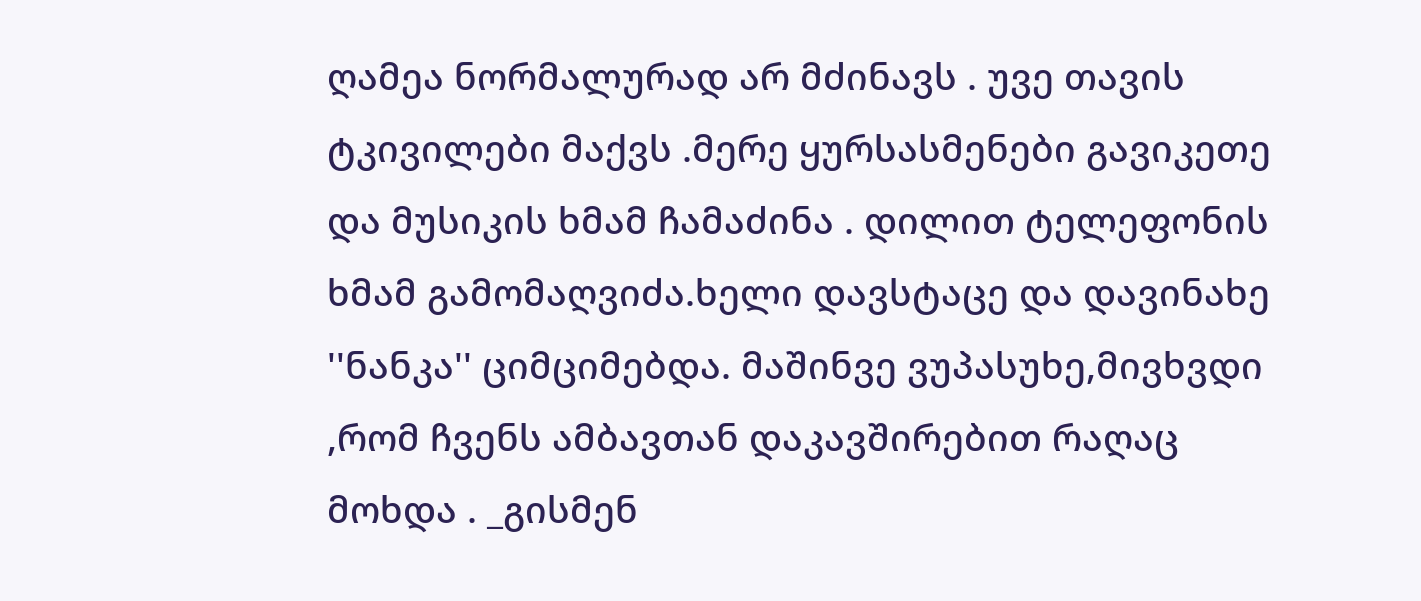ღამეა ნორმალურად არ მძინავს . უვე თავის ტკივილები მაქვს .მერე ყურსასმენები გავიკეთე და მუსიკის ხმამ ჩამაძინა . დილით ტელეფონის ხმამ გამომაღვიძა.ხელი დავსტაცე და დავინახე ''ნანკა'' ციმციმებდა. მაშინვე ვუპასუხე,მივხვდი ,რომ ჩვენს ამბავთან დაკავშირებით რაღაც მოხდა . _გისმენ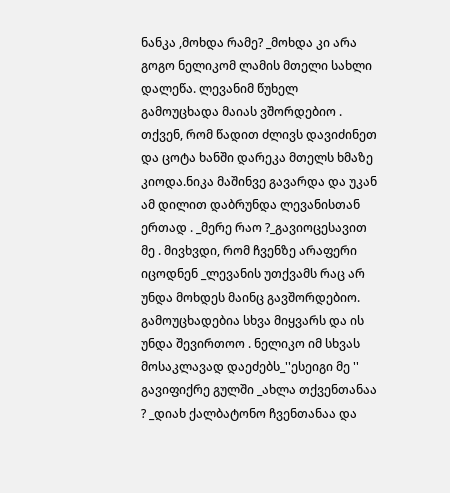ნანკა ,მოხდა რამე? _მოხდა კი არა გოგო ნელიკომ ლამის მთელი სახლი დალეწა. ლევანიმ წუხელ გამოუცხადა მაიას ვშორდებიო . თქვენ, რომ წადით ძლივს დავიძინეთ და ცოტა ხანში დარეკა მთელს ხმაზე კიოდა.ნიკა მაშინვე გავარდა და უკან ამ დილით დაბრუნდა ლევანისთან ერთად . _მერე რაო ?_გავიოცესავით მე . მივხვდი, რომ ჩვენზე არაფერი იცოდნენ _ლევანის უთქვამს რაც არ უნდა მოხდეს მაინც გავშორდებიო. გამოუცხადებია სხვა მიყვარს და ის უნდა შევირთოო . ნელიკო იმ სხვას მოსაკლავად დაეძებს_''ესეიგი მე '' გავიფიქრე გულში _ახლა თქვენთანაა ? _დიახ ქალბატონო ჩვენთანაა და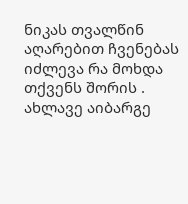ნიკას თვალწინ აღარებით ჩვენებას იძლევა რა მოხდა თქვენს შორის . ახლავე აიბარგე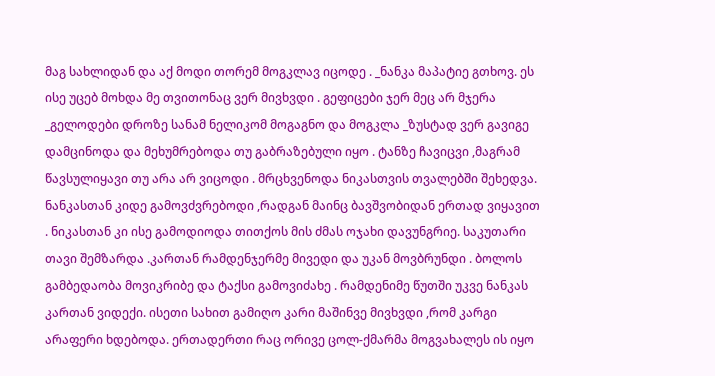მაგ სახლიდან და აქ მოდი თორემ მოგკლავ იცოდე . _ნანკა მაპატიე გთხოვ. ეს ისე უცებ მოხდა მე თვითონაც ვერ მივხვდი . გეფიცები ჯერ მეც არ მჯერა _გელოდები დროზე სანამ ნელიკომ მოგაგნო და მოგკლა _ზუსტად ვერ გავიგე დამცინოდა და მეხუმრებოდა თუ გაბრაზებული იყო . ტანზე ჩავიცვი ,მაგრამ წავსულიყავი თუ არა არ ვიცოდი . მრცხვენოდა ნიკასთვის თვალებში შეხედვა. ნანკასთან კიდე გამოვძვრებოდი ,რადგან მაინც ბავშვობიდან ერთად ვიყავით . ნიკასთან კი ისე გამოდიოდა თითქოს მის ძმას ოჯახი დავუნგრიე. საკუთარი თავი შემზარდა .კართან რამდენჯერმე მივედი და უკან მოვბრუნდი . ბოლოს გამბედაობა მოვიკრიბე და ტაქსი გამოვიძახე . რამდენიმე წუთში უკვე ნანკას კართან ვიდექი. ისეთი სახით გამიღო კარი მაშინვე მივხვდი ,რომ კარგი არაფერი ხდებოდა. ერთადერთი რაც ორივე ცოლ-ქმარმა მოგვახალეს ის იყო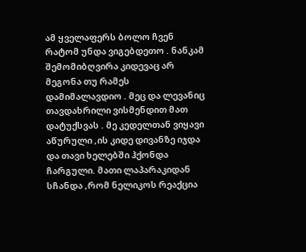ამ ყველაფერს ბოლო ჩვენ რატომ უნდა ვიგებდეთო . ნანკამ შემომიბღვირა კიდევაც არ მეგონა თუ რამეს დამიმალავდიო . მეც და ლევანიც თავდახრილი ვისმენდით მათ დატუქსვას . მე კედელთან ვიყავი აწურული ,ის კიდე დივანზე იჯდა და თავი ხელებში ჰქონდა ჩარგული. მათი ლაპარაკიდან სჩანდა ,რომ ნელიკოს რეაქცია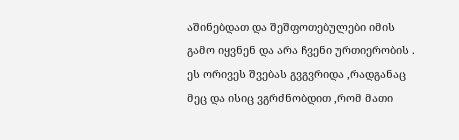აშინებდათ და შეშფოთებულები იმის გამო იყვნენ და არა ჩვენი ურთიერობის . ეს ორივეს შვებას გვგვრიდა ,რადგანაც მეც და ისიც ვგრძნობდით ,რომ მათი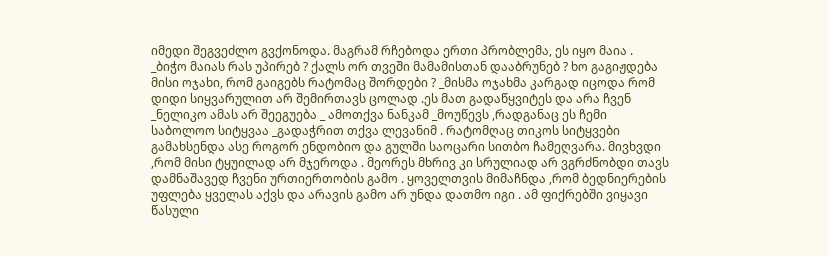იმედი შეგვეძლო გვქონოდა. მაგრამ რჩებოდა ერთი პრობლემა, ეს იყო მაია . _ბიჭო მაიას რას უპირებ ? ქალს ორ თვეში მამამისთან დააბრუნებ ? ხო გაგიჟდება მისი ოჯახი, რომ გაიგებს რატომაც შორდები ? _მისმა ოჯახმა კარგად იცოდა რომ დიდი სიყვარულით არ შემირთავს ცოლად .ეს მათ გადაწყვიტეს და არა ჩვენ _ნელიკო ამას არ შეეგუება _ ამოთქვა ნანკამ _მოუწევს ,რადგანაც ეს ჩემი საბოლოო სიტყვაა _გადაჭრით თქვა ლევანიმ . რატომღაც თიკოს სიტყვები გამახსენდა ასე როგორ ენდობიო და გულში საოცარი სითბო ჩამეღვარა. მივხვდი ,რომ მისი ტყუილად არ მჯეროდა . მეორეს მხრივ კი სრულიად არ ვგრძნობდი თავს დამნაშავედ ჩვენი ურთიერთობის გამო . ყოველთვის მიმაჩნდა ,რომ ბედნიერების უფლება ყველას აქვს და არავის გამო არ უნდა დათმო იგი . ამ ფიქრებში ვიყავი წასული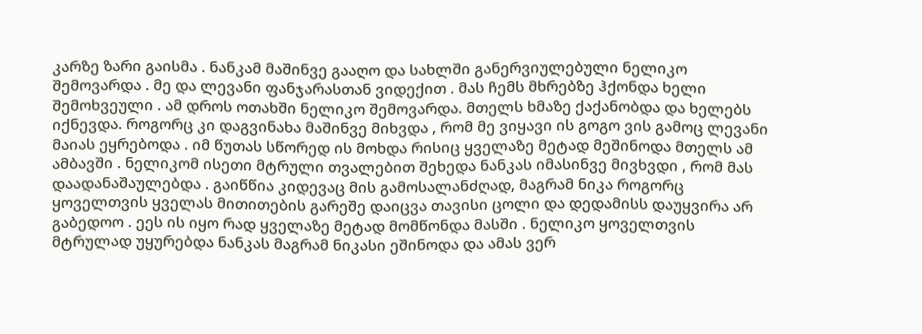კარზე ზარი გაისმა . ნანკამ მაშინვე გააღო და სახლში განერვიულებული ნელიკო შემოვარდა . მე და ლევანი ფანჯარასთან ვიდექით . მას ჩემს მხრებზე ჰქონდა ხელი შემოხვეული . ამ დროს ოთახში ნელიკო შემოვარდა. მთელს ხმაზე ქაქანობდა და ხელებს იქნევდა. როგორც კი დაგვინახა მაშინვე მიხვდა , რომ მე ვიყავი ის გოგო ვის გამოც ლევანი მაიას ეყრებოდა . იმ წუთას სწორედ ის მოხდა რისიც ყველაზე მეტად მეშინოდა მთელს ამ ამბავში . ნელიკომ ისეთი მტრული თვალებით შეხედა ნანკას იმასინვე მივხვდი , რომ მას დაადანაშაულებდა . გაიწწია კიდევაც მის გამოსალანძღად, მაგრამ ნიკა როგორც ყოველთვის ყველას მითითების გარეშე დაიცვა თავისი ცოლი და დედამისს დაუყვირა არ გაბედოო . ეეს ის იყო რად ყველაზე მეტად მომწონდა მასში . ნელიკო ყოველთვის მტრულად უყურებდა ნანკას მაგრამ ნიკასი ეშინოდა და ამას ვერ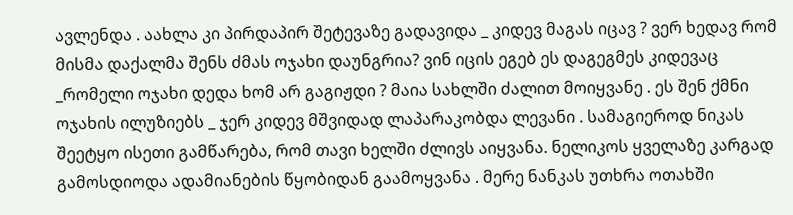ავლენდა . აახლა კი პირდაპირ შეტევაზე გადავიდა _ კიდევ მაგას იცავ ? ვერ ხედავ რომ მისმა დაქალმა შენს ძმას ოჯახი დაუნგრია? ვინ იცის ეგებ ეს დაგეგმეს კიდევაც _რომელი ოჯახი დედა ხომ არ გაგიჟდი ? მაია სახლში ძალით მოიყვანე . ეს შენ ქმნი ოჯახის ილუზიებს _ ჯერ კიდევ მშვიდად ლაპარაკობდა ლევანი . სამაგიეროდ ნიკას შეეტყო ისეთი გამწარება, რომ თავი ხელში ძლივს აიყვანა. ნელიკოს ყველაზე კარგად გამოსდიოდა ადამიანების წყობიდან გაამოყვანა . მერე ნანკას უთხრა ოთახში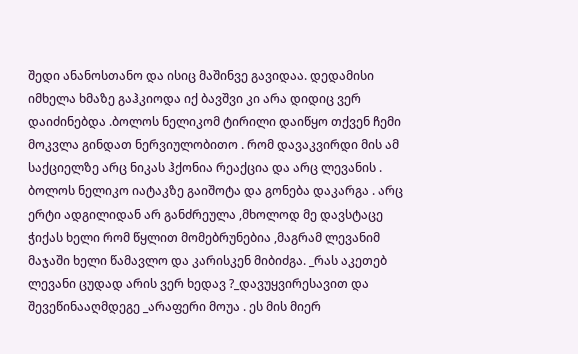შედი ანანოსთანო და ისიც მაშინვე გავიდაა. დედამისი იმხელა ხმაზე გაჰკიოდა იქ ბავშვი კი არა დიდიც ვერ დაიძინებდა .ბოლოს ნელიკომ ტირილი დაიწყო თქვენ ჩემი მოკვლა გინდათ ნერვიულობითო . რომ დავაკვირდი მის ამ საქციელზე არც ნიკას ჰქონია რეაქცია და არც ლევანის . ბოლოს ნელიკო იატაკზე გაიშოტა და გონება დაკარგა . არც ერტი ადგილიდან არ განძრეულა ,მხოლოდ მე დავსტაცე ჭიქას ხელი რომ წყლით მომებრუნებია ,მაგრამ ლევანიმ მაჯაში ხელი წამავლო და კარისკენ მიბიძგა. _რას აკეთებ ლევანი ცუდად არის ვერ ხედავ ?_დავუყვირესავით და შევეწინააღმდეგე _არაფერი მოუა . ეს მის მიერ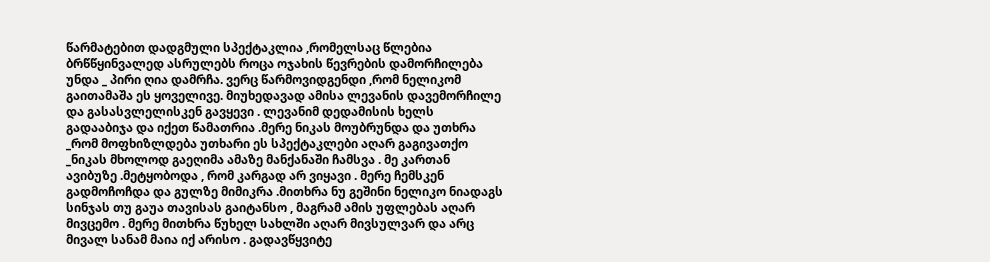წარმატებით დადგმული სპექტაკლია ,რომელსაც წლებია ბრწწყინვალედ ასრულებს როცა ოჯახის წევრების დამორჩილება უნდა _ პირი ღია დამრჩა. ვერც წარმოვიდგენდი ,რომ ნელიკომ გაითამაშა ეს ყოველივე. მიუხედავად ამისა ლევანის დავემორჩილე და გასასვლელისკენ გავყევი . ლევანიმ დედამისის ხელს გადააბიჯა და იქეთ წამათრია .მერე ნიკას მოუბრუნდა და უთხრა _რომ მოფხიზლდება უთხარი ეს სპექტაკლები აღარ გაგივათქო _ნიკას მხოლოდ გაეღიმა ამაზე მანქანაში ჩამსვა . მე კართან ავიბუზე .მეტყობოდა , რომ კარგად არ ვიყავი . მერე ჩემსკენ გადმოჩოჩდა და გულზე მიმიკრა .მითხრა ნუ გეშინი ნელიკო ნიადაგს სინჯას თუ გაუა თავისას გაიტანსო , მაგრამ ამის უფლებას აღარ მივცემო . მერე მითხრა წუხელ სახლში აღარ მივსულვარ და არც მივალ სანამ მაია იქ არისო . გადავწყვიტე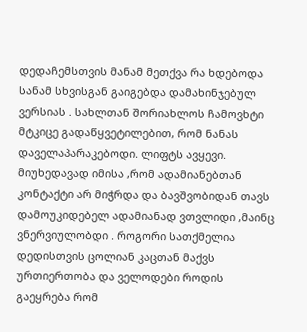დედაჩემსთვის მანამ მეთქვა რა ხდებოდა სანამ სხვისგან გაიგებდა დამახინჯებულ ვერსიას . სახლთან შორიახლოს ჩამოვხტი მტკიცე გადაწყვეტილებით, რომ ნანას დაველაპარაკებოდი. ლიფტს ავყევი. მიუხედავად იმისა ,რომ ადამიანებთან კონტაქტი არ მიჭრდა და ბავშვობიდან თავს დამოუკიდებელ ადამიანად ვთვლიდი ,მაინც ვნერვიულობდი . როგორი სათქმელია დედისთვის ცოლიან კაცთან მაქვს ურთიერთობა და ველოდები როდის გაეყრება რომ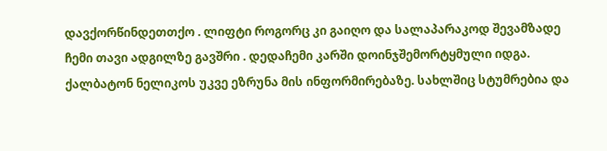დავქორწინდეთთქო . ლიფტი როგორც კი გაიღო და სალაპარაკოდ შევამზადე ჩემი თავი ადგილზე გავშრი . დედაჩემი კარში დოინჯშემორტყმული იდგა. ქალბატონ ნელიკოს უკვე ეზრუნა მის ინფორმირებაზე. სახლშიც სტუმრებია და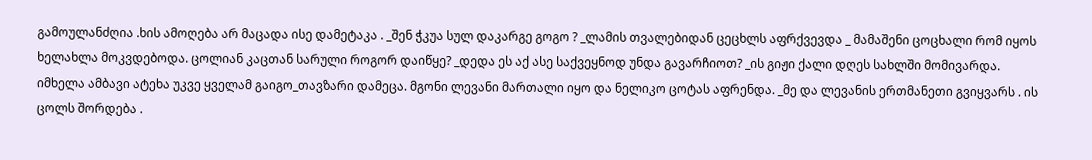გამოულანძღია .ხის ამოღება არ მაცადა ისე დამეტაკა . _შენ ჭკუა სულ დაკარგე გოგო ? _ლამის თვალებიდან ცეცხლს აფრქვევდა _ მამაშენი ცოცხალი რომ იყოს ხელახლა მოკვდებოდა. ცოლიან კაცთან სარული როგორ დაიწყე? _დედა ეს აქ ასე საქვეყნოდ უნდა გავარჩიოთ? _ის გიჟი ქალი დღეს სახლში მომივარდა. იმხელა ამბავი ატეხა უკვე ყველამ გაიგო_თავზარი დამეცა. მგონი ლევანი მართალი იყო და ნელიკო ცოტას აფრენდა. _მე და ლევანის ერთმანეთი გვიყვარს . ის ცოლს შორდება .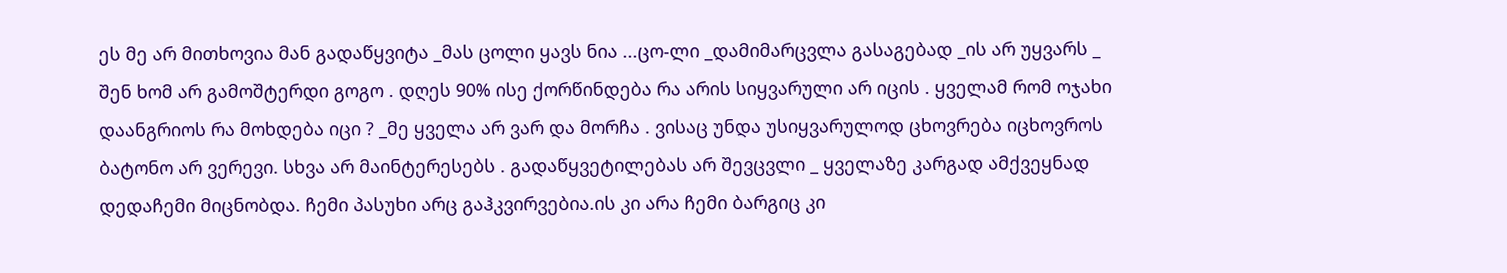ეს მე არ მითხოვია მან გადაწყვიტა _მას ცოლი ყავს ნია ...ცო-ლი _დამიმარცვლა გასაგებად _ის არ უყვარს _ შენ ხომ არ გამოშტერდი გოგო . დღეს 90% ისე ქორწინდება რა არის სიყვარული არ იცის . ყველამ რომ ოჯახი დაანგრიოს რა მოხდება იცი ? _მე ყველა არ ვარ და მორჩა . ვისაც უნდა უსიყვარულოდ ცხოვრება იცხოვროს ბატონო არ ვერევი. სხვა არ მაინტერესებს . გადაწყვეტილებას არ შევცვლი _ ყველაზე კარგად ამქვეყნად დედაჩემი მიცნობდა. ჩემი პასუხი არც გაჰკვირვებია.ის კი არა ჩემი ბარგიც კი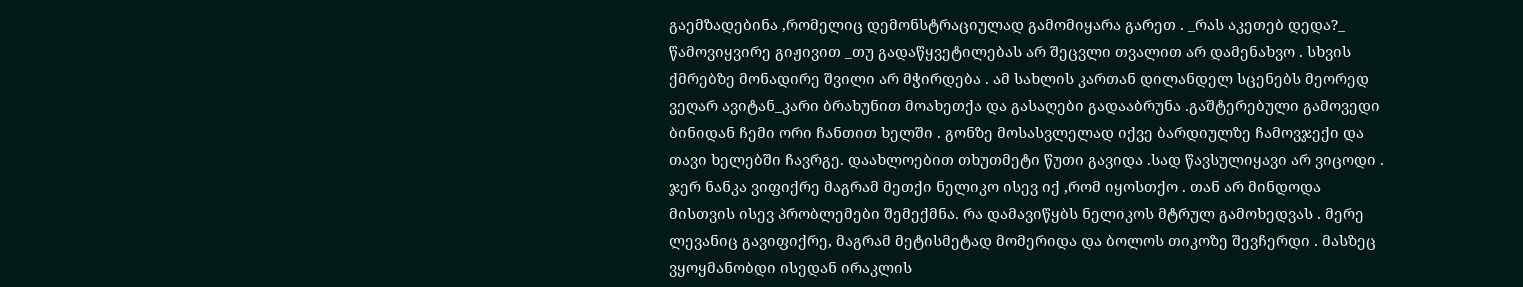გაემზადებინა ,რომელიც დემონსტრაციულად გამომიყარა გარეთ . _რას აკეთებ დედა?_ წამოვიყვირე გიჟივით _თუ გადაწყვეტილებას არ შეცვლი თვალით არ დამენახვო . სხვის ქმრებზე მონადირე შვილი არ მჭირდება . ამ სახლის კართან დილანდელ სცენებს მეორედ ვეღარ ავიტან_კარი ბრახუნით მოახეთქა და გასაღები გადააბრუნა .გაშტერებული გამოვედი ბინიდან ჩემი ორი ჩანთით ხელში . გონზე მოსასვლელად იქვე ბარდიულზე ჩამოვჯექი და თავი ხელებში ჩავრგე. დაახლოებით თხუთმეტი წუთი გავიდა .სად წავსულიყავი არ ვიცოდი . ჯერ ნანკა ვიფიქრე მაგრამ მეთქი ნელიკო ისევ იქ ,რომ იყოსთქო . თან არ მინდოდა მისთვის ისევ პრობლემები შემექმნა. რა დამავიწყბს ნელიკოს მტრულ გამოხედვას . მერე ლევანიც გავიფიქრე, მაგრამ მეტისმეტად მომერიდა და ბოლოს თიკოზე შევჩერდი . მასზეც ვყოყმანობდი ისედან ირაკლის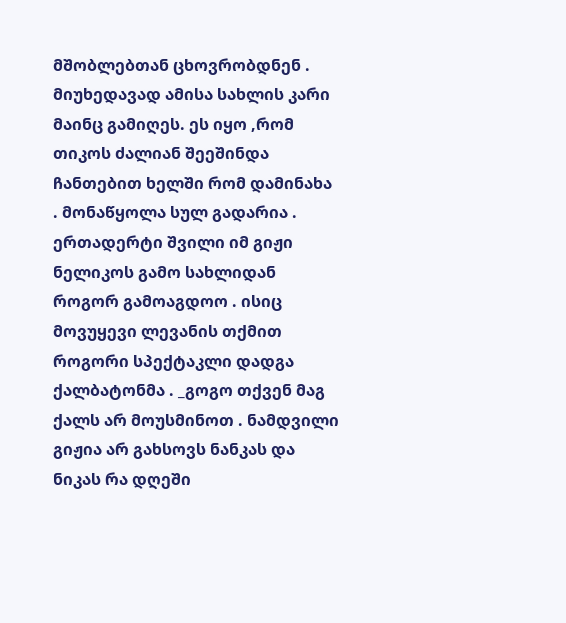მშობლებთან ცხოვრობდნენ . მიუხედავად ამისა სახლის კარი მაინც გამიღეს. ეს იყო ,რომ თიკოს ძალიან შეეშინდა ჩანთებით ხელში რომ დამინახა . მონაწყოლა სულ გადარია . ერთადერტი შვილი იმ გიჟი ნელიკოს გამო სახლიდან როგორ გამოაგდოო . ისიც მოვუყევი ლევანის თქმით როგორი სპექტაკლი დადგა ქალბატონმა . _გოგო თქვენ მაგ ქალს არ მოუსმინოთ . ნამდვილი გიჟია არ გახსოვს ნანკას და ნიკას რა დღეში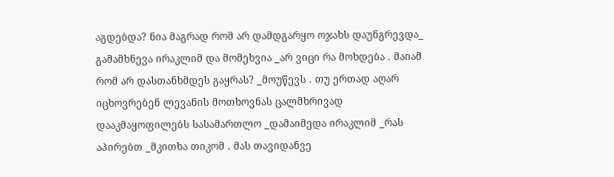აგდებდა? ნია მაგრად რომ არ დამდგარყო ოჯახს დაუნგრევდა_ გამამხნევა ირაკლიმ და მომეხვია _არ ვიცი რა მოხდება . მაიამ რომ არ დასთანხმდეს გაყრას? _მოუწევს . თუ ერთად აღარ იცხოვრებენ ლევანის მოთხოვნას ცალმხრივად დააკმაყოფილებს სასამართლო _დამაიმედა ირაკლიმ _რას აპირებთ _მკითხა თიკომ . მას თავიდანვე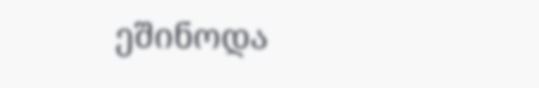ეშინოდა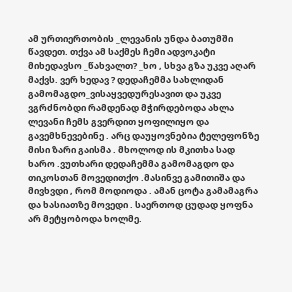ამ ურთიერთობის _ლევანის უნდა ბათუმში წავდეთ. თქვა ამ საქმეს ჩემი ადვოკატი მიხედავსო _წახვალთ? _ხო , სხვა გზა უკვე აღარ მაქვს. ვერ ხედავ ? დედაჩემმა სახლიდან გამომაგდო_ვისაყვედურესავით და უკვე ვგრძნობდი რამდენად მჭირდებოდა ახლა ლევანი ჩემს გვერდით ყოფილიყო და გავემხნევებინე . არც დაუყოვნებია ტელეფონზე მისი ზარი გაისმა . მხოლოდ ის მკითხა სად ხარო .ვუთხარი დედაჩემმა გამომაგდო და თიკოსთან მოვედითქო .მასინვე გამითიშა და მივხვდი , რომ მოდიოდა . ამან ცოტა გამამაგრა და ხასიათზე მოვედი . საერთოდ ცუდად ყოფნა არ მეტყობოდა ხოლმე.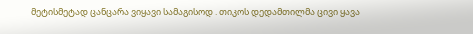მეტისმეტად ცანცარა ვიყავი სამაგისოდ . თიკოს დედამთილმა ცივი ყავა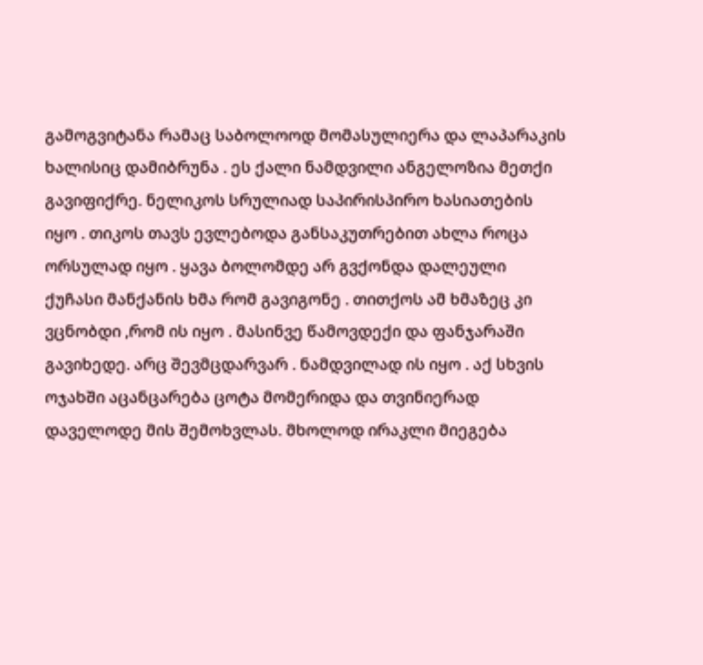გამოგვიტანა რამაც საბოლოოდ მომასულიერა და ლაპარაკის ხალისიც დამიბრუნა . ეს ქალი ნამდვილი ანგელოზია მეთქი გავიფიქრე. ნელიკოს სრულიად საპირისპირო ხასიათების იყო . თიკოს თავს ევლებოდა განსაკუთრებით ახლა როცა ორსულად იყო . ყავა ბოლომდე არ გვქონდა დალეული ქუჩასი მანქანის ხმა რომ გავიგონე . თითქოს ამ ხმაზეც კი ვცნობდი ,რომ ის იყო . მასინვე წამოვდექი და ფანჯარაში გავიხედე. არც შევმცდარვარ . ნამდვილად ის იყო . აქ სხვის ოჯახში აცანცარება ცოტა მომერიდა და თვინიერად დაველოდე მის შემოხვლას. მხოლოდ ირაკლი მიეგება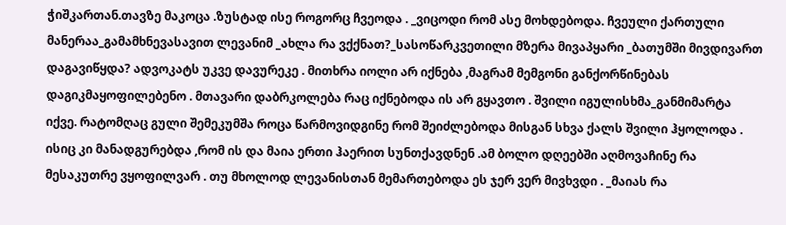ჭიშკართან.თავზე მაკოცა .ზუსტად ისე როგორც ჩვეოდა . _ვიცოდი რომ ასე მოხდებოდა. ჩვეული ქართული მანერაა_გამამხნევასავით ლევანიმ _ახლა რა ვქქნათ?_სასოწარკვეთილი მზერა მივაპყარი _ბათუმში მივდივართ დაგავიწყდა? ადვოკატს უკვე დავურეკე . მითხრა იოლი არ იქნება ,მაგრამ მემგონი განქორწინებას დაგიკმაყოფილებენო . მთავარი დაბრკოლება რაც იქნებოდა ის არ გყავთო . შვილი იგულისხმა_განმიმარტა იქვე. რატომღაც გული შემეკუმშა როცა წარმოვიდგინე რომ შეიძლებოდა მისგან სხვა ქალს შვილი ჰყოლოდა . ისიც კი მანადგურებდა ,რომ ის და მაია ერთი ჰაერით სუნთქავდნენ .ამ ბოლო დღეებში აღმოვაჩინე რა მესაკუთრე ვყოფილვარ . თუ მხოლოდ ლევანისთან მემართებოდა ეს ჯერ ვერ მივხვდი . _მაიას რა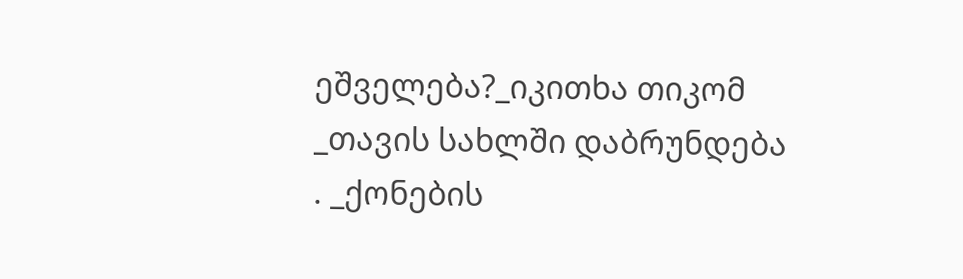ეშველება?_იკითხა თიკომ _თავის სახლში დაბრუნდება . _ქონების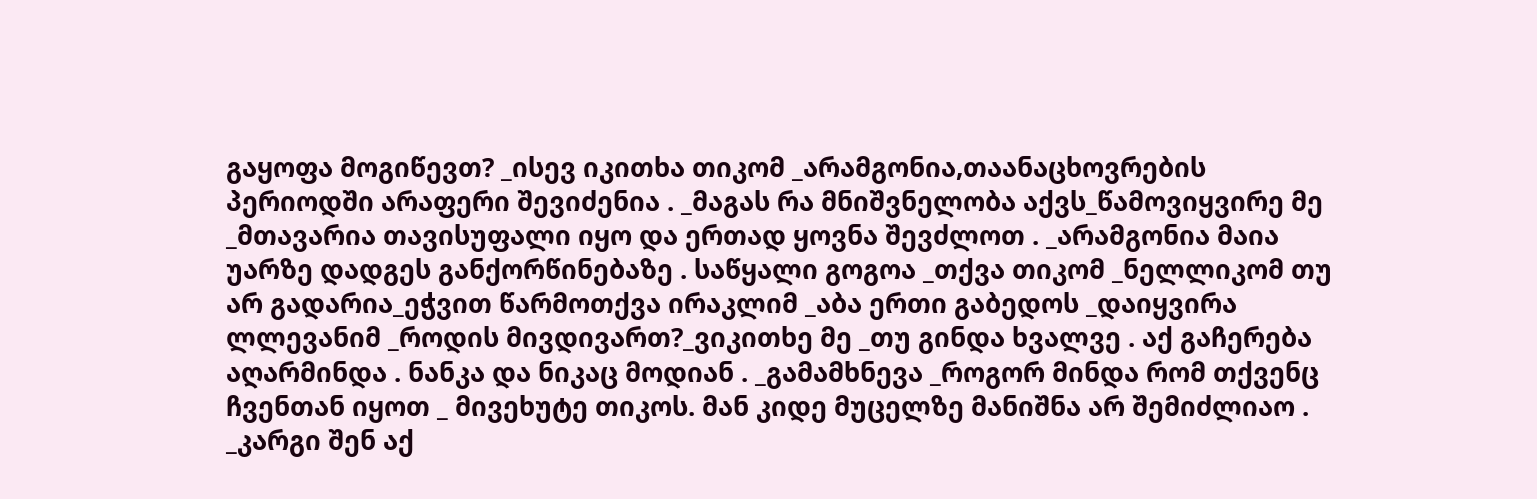გაყოფა მოგიწევთ? _ისევ იკითხა თიკომ _არამგონია,თაანაცხოვრების პერიოდში არაფერი შევიძენია . _მაგას რა მნიშვნელობა აქვს_წამოვიყვირე მე _მთავარია თავისუფალი იყო და ერთად ყოვნა შევძლოთ . _არამგონია მაია უარზე დადგეს განქორწინებაზე . საწყალი გოგოა _თქვა თიკომ _ნელლიკომ თუ არ გადარია_ეჭვით წარმოთქვა ირაკლიმ _აბა ერთი გაბედოს _დაიყვირა ლლევანიმ _როდის მივდივართ?_ვიკითხე მე _თუ გინდა ხვალვე . აქ გაჩერება აღარმინდა . ნანკა და ნიკაც მოდიან . _გამამხნევა _როგორ მინდა რომ თქვენც ჩვენთან იყოთ _ მივეხუტე თიკოს. მან კიდე მუცელზე მანიშნა არ შემიძლიაო . _კარგი შენ აქ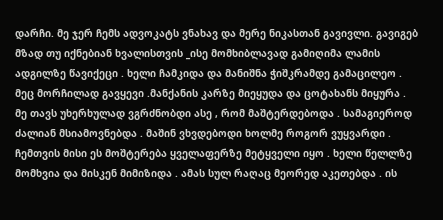დარჩი. მე ჯერ ჩემს ადვოკატს ვნახავ და მერე ნიკასთან გავივლი. გავიგებ მზად თუ იქნებიან ხვალისთვის _ისე მომხიბლავად გამიღიმა ლამის ადგილზე წავიქეცი . ხელი ჩამკიდა და მანიშნა ჭიშკრამდე გამაცილეო . მეც მორჩილად გავყევი .მანქანის კარზე მიეყუდა და ცოტახანს მიყურა . მე თავს უხერხულად ვგრძნობდი ასე , რომ მაშტერდებოდა . სამაგიეროდ ძალიან მსიამოვნებდა . მაშინ ვხვდებოდი ხოლმე როგორ ვუყვარდი . ჩემთვის მისი ეს მოშტერება ყველაფერზე მეტყველი იყო . ხელი წელლზე მომხვია და მისკენ მიმიზიდა . ამას სულ რაღაც მეორედ აკეთებდა . ის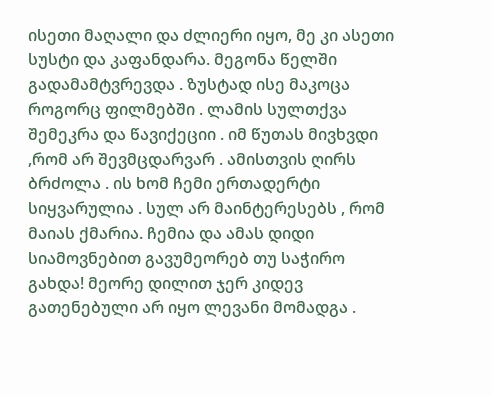ისეთი მაღალი და ძლიერი იყო, მე კი ასეთი სუსტი და კაფანდარა. მეგონა წელში გადამამტვრევდა . ზუსტად ისე მაკოცა როგორც ფილმებში . ლამის სულთქვა შემეკრა და წავიქეციი . იმ წუთას მივხვდი ,რომ არ შევმცდარვარ . ამისთვის ღირს ბრძოლა . ის ხომ ჩემი ერთადერტი სიყვარულია . სულ არ მაინტერესებს , რომ მაიას ქმარია. ჩემია და ამას დიდი სიამოვნებით გავუმეორებ თუ საჭირო გახდა! მეორე დილით ჯერ კიდევ გათენებული არ იყო ლევანი მომადგა .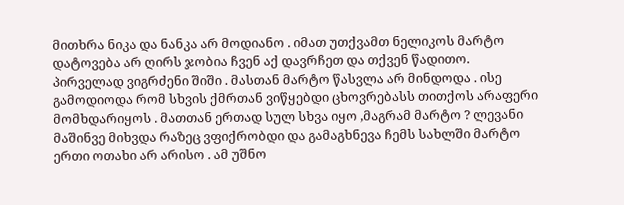მითხრა ნიკა და ნანკა არ მოდიანო . იმათ უთქვამთ ნელიკოს მარტო დატოვება არ ღირს ჯობია ჩვენ აქ დავრჩეთ და თქვენ წადითო. პირველად ვიგრძენი შიში . მასთან მარტო წასვლა არ მინდოდა . ისე გამოდიოდა რომ სხვის ქმრთან ვიწყებდი ცხოვრებასს თითქოს არაფერი მომხდარიყოს . მათთან ერთად სულ სხვა იყო ,მაგრამ მარტო ? ლევანი მაშინვე მიხვდა რაზეც ვფიქრობდი და გამაგხნევა ჩემს სახლში მარტო ერთი ოთახი არ არისო . ამ უშნო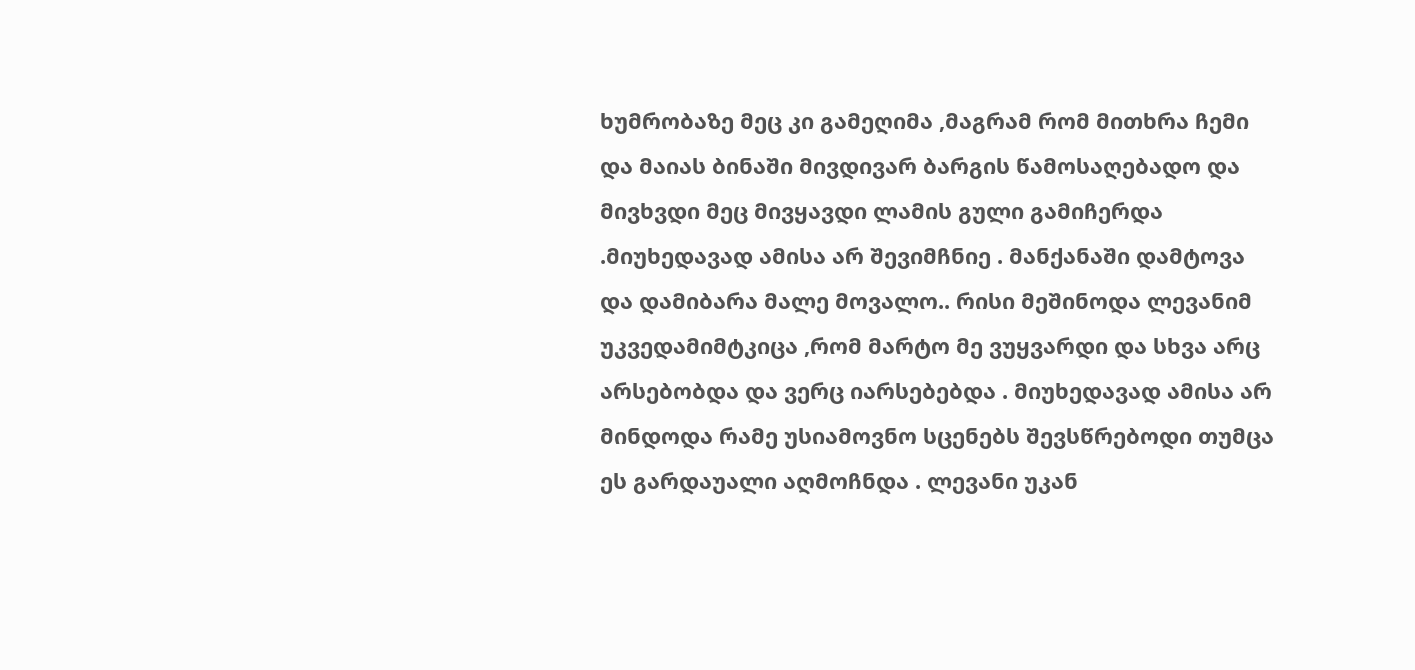ხუმრობაზე მეც კი გამეღიმა ,მაგრამ რომ მითხრა ჩემი და მაიას ბინაში მივდივარ ბარგის წამოსაღებადო და მივხვდი მეც მივყავდი ლამის გული გამიჩერდა .მიუხედავად ამისა არ შევიმჩნიე . მანქანაში დამტოვა და დამიბარა მალე მოვალო.. რისი მეშინოდა ლევანიმ უკვედამიმტკიცა ,რომ მარტო მე ვუყვარდი და სხვა არც არსებობდა და ვერც იარსებებდა . მიუხედავად ამისა არ მინდოდა რამე უსიამოვნო სცენებს შევსწრებოდი თუმცა ეს გარდაუალი აღმოჩნდა . ლევანი უკან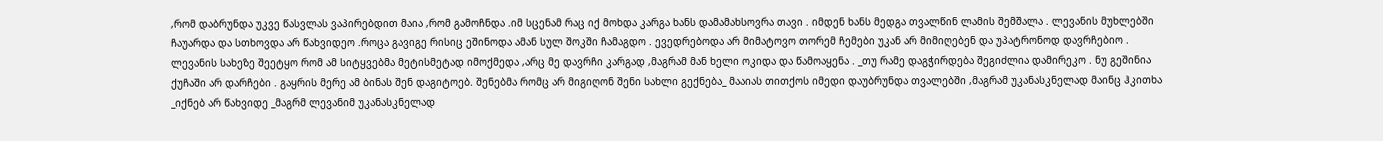,რომ დაბრუნდა უკვე წასვლას ვაპირებდით მაია ,რომ გამოჩნდა .იმ სცენამ რაც იქ მოხდა კარგა ხანს დამამახსოვრა თავი . იმდენ ხანს მედგა თვალწინ ლამის შემშალა . ლევანის მუხლებში ჩაუარდა და სთხოვდა არ წახვიდეო .როცა გავიგე რისიც ეშინოდა ამან სულ შოკში ჩამაგდო . ევედრებოდა არ მიმატოვო თორემ ჩემები უკან არ მიმიღებენ და უპატრონოდ დავრჩებიო . ლევანის სახეზე შეეტყო რომ ამ სიტყვებმა მეტისმეტად იმოქმედა ,არც მე დავრჩი კარგად ,მაგრამ მან ხელი ოკიდა და წამოაყენა . _თუ რამე დაგჭირდება შეგიძლია დამირეკო . ნუ გეშინია ქუჩაში არ დარჩები . გაყრის მერე ამ ბინას შენ დაგიტოებ. შენებმა რომც არ მიგიღონ შენი სახლი გექნება_ მააიას თითქოს იმედი დაუბრუნდა თვალებში ,მაგრამ უკანასკნელად მაინც ჰკითხა _იქნებ არ წახვიდე _მაგრმ ლევანიმ უკანასკნელად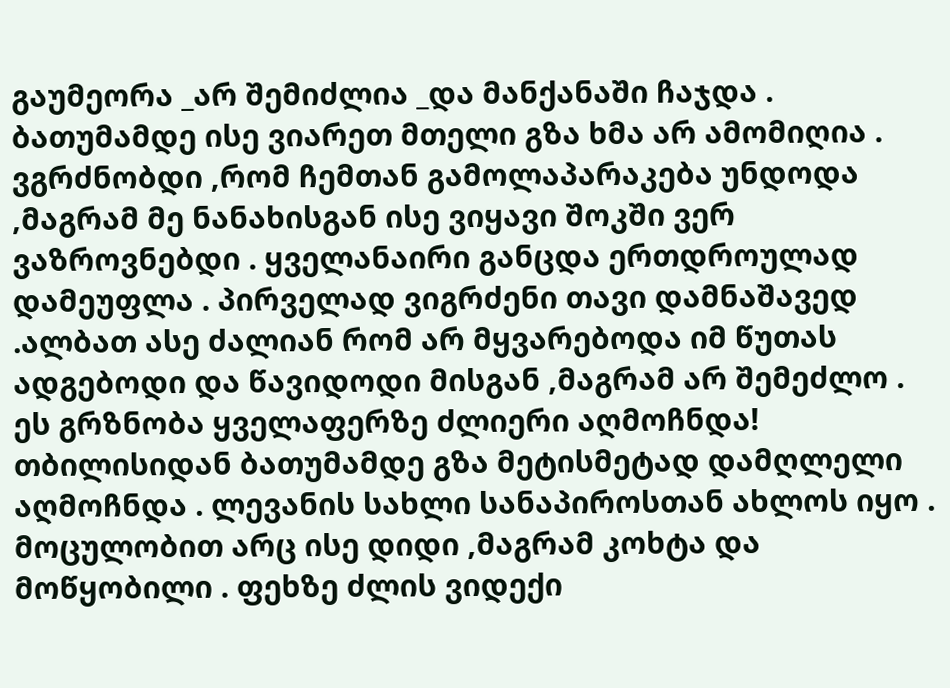გაუმეორა _არ შემიძლია _და მანქანაში ჩაჯდა . ბათუმამდე ისე ვიარეთ მთელი გზა ხმა არ ამომიღია . ვგრძნობდი ,რომ ჩემთან გამოლაპარაკება უნდოდა ,მაგრამ მე ნანახისგან ისე ვიყავი შოკში ვერ ვაზროვნებდი . ყველანაირი განცდა ერთდროულად დამეუფლა . პირველად ვიგრძენი თავი დამნაშავედ .ალბათ ასე ძალიან რომ არ მყვარებოდა იმ წუთას ადგებოდი და წავიდოდი მისგან ,მაგრამ არ შემეძლო . ეს გრზნობა ყველაფერზე ძლიერი აღმოჩნდა! თბილისიდან ბათუმამდე გზა მეტისმეტად დამღლელი აღმოჩნდა . ლევანის სახლი სანაპიროსთან ახლოს იყო . მოცულობით არც ისე დიდი ,მაგრამ კოხტა და მოწყობილი . ფეხზე ძლის ვიდექი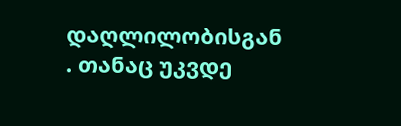დაღლილობისგან . თანაც უკვდე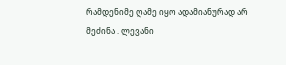რამდენიმე ღამე იყო ადამიანურად არ მეძინა . ლევანი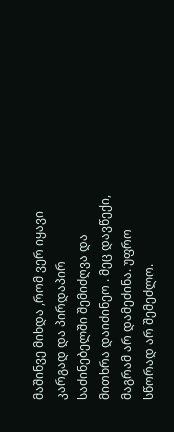მაშინვე მიხდა ,რომ ვერ იყავი კარგად და პირდაპირ საძინებელში შემიძღვა და მითხრა დაიძინეო . მეც დავწექი, მაგრამ არ დამეძინა. უფრო სწორად არ შემეძლო.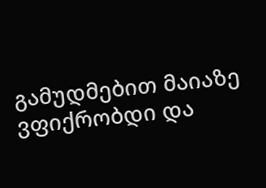გამუდმებით მაიაზე ვფიქრობდი და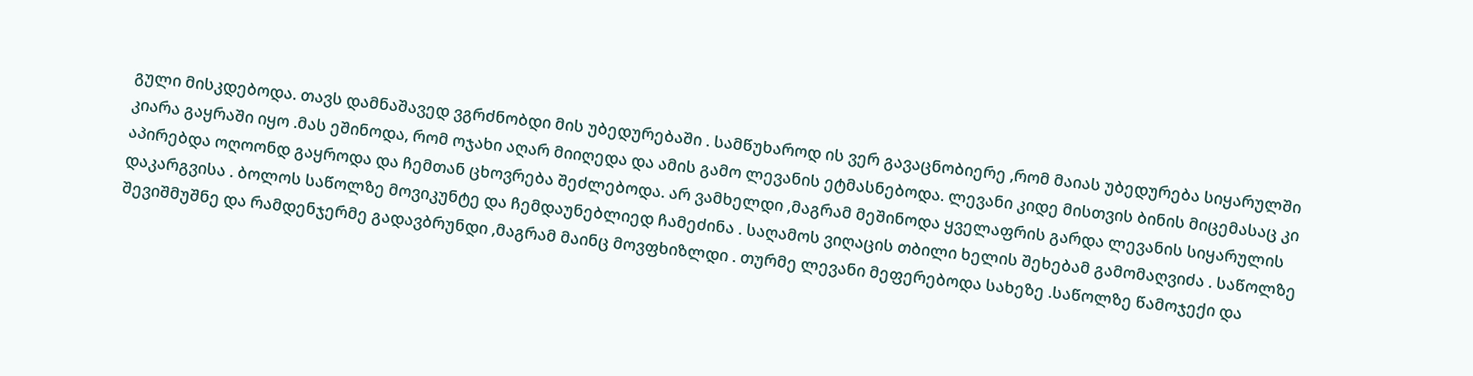გული მისკდებოდა. თავს დამნაშავედ ვგრძნობდი მის უბედურებაში . სამწუხაროდ ის ვერ გავაცნობიერე ,რომ მაიას უბედურება სიყარულში კიარა გაყრაში იყო .მას ეშინოდა, რომ ოჯახი აღარ მიიღედა და ამის გამო ლევანის ეტმასნებოდა. ლევანი კიდე მისთვის ბინის მიცემასაც კი აპირებდა ოღოონდ გაყროდა და ჩემთან ცხოვრება შეძლებოდა. არ ვამხელდი ,მაგრამ მეშინოდა ყველაფრის გარდა ლევანის სიყარულის დაკარგვისა . ბოლოს საწოლზე მოვიკუნტე და ჩემდაუნებლიედ ჩამეძინა . საღამოს ვიღაცის თბილი ხელის შეხებამ გამომაღვიძა . საწოლზე შევიშმუშნე და რამდენჯერმე გადავბრუნდი ,მაგრამ მაინც მოვფხიზლდი . თურმე ლევანი მეფერებოდა სახეზე .საწოლზე წამოჯექი და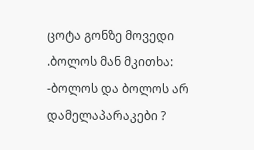ცოტა გონზე მოვედი .ბოლოს მან მკითხა: -ბოლოს და ბოლოს არ დამელაპარაკები ?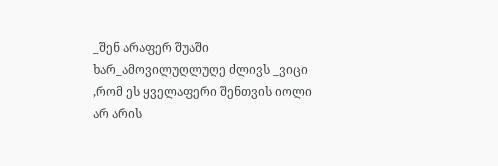_შენ არაფერ შუაში ხარ_ამოვილუღლუღე ძლივს _ვიცი ,რომ ეს ყველაფერი შენთვის იოლი არ არის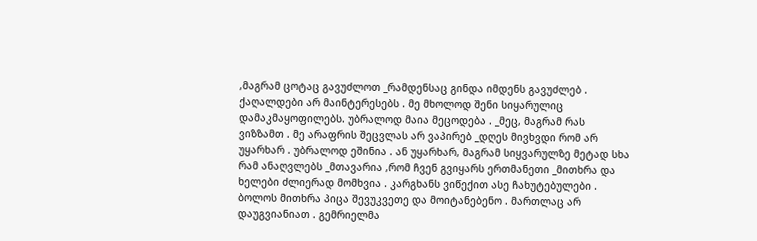,მაგრამ ცოტაც გავუძლოთ _რამდენსაც გინდა იმდენს გავუძლებ . ქაღალდები არ მაინტერესებს . მე მხოლოდ შენი სიყარულიც დამაკმაყოფილებს. უბრალოდ მაია მეცოდება . _მეც, მაგრამ რას ვიზზამთ . მე არაფრის შეცვლას არ ვაპირებ _დღეს მივხვდი რომ არ უყარხარ . უბრალოდ ეშინია . ან უყარხარ, მაგრამ სიყვარულზე მეტად სხა რამ ანაღვლებს _მთავარია ,რომ ჩვენ გვიყარს ერთმანეთი _მითხრა და ხელები ძლიერად მომხვია . კარგხანს ვიწექით ასე ჩახუტებულები . ბოლოს მითხრა პიცა შევუკვეთე და მოიტანებენო . მართლაც არ დაუგვიანიათ . გემრიელმა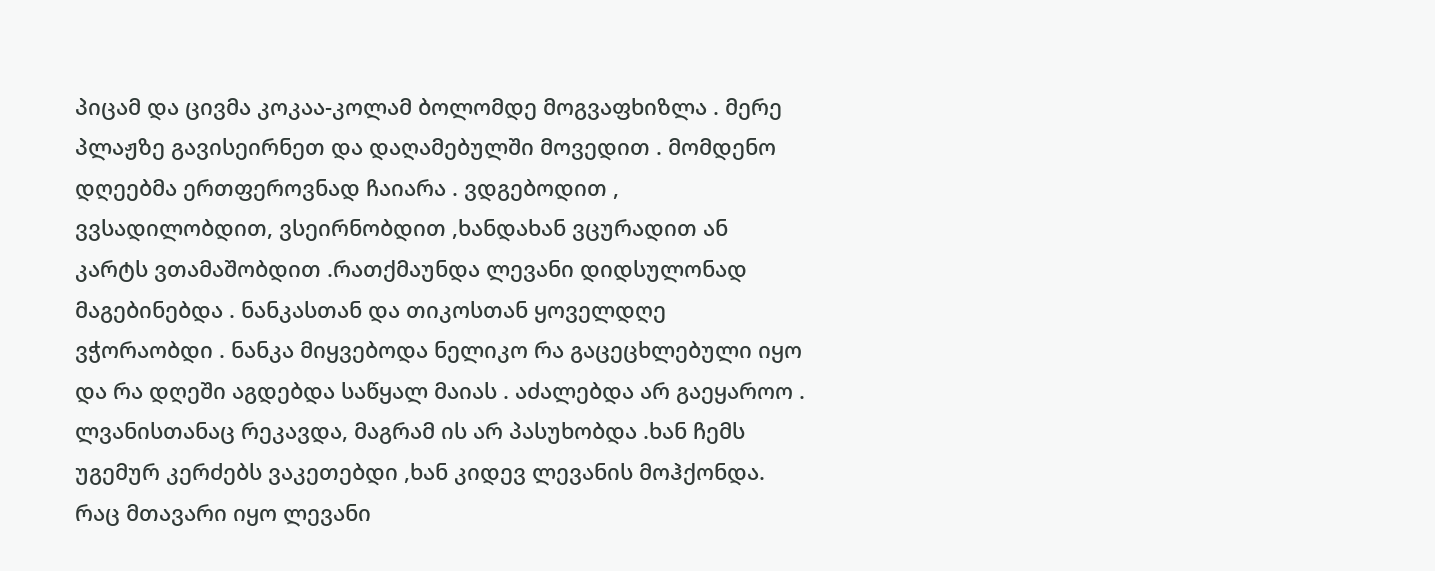პიცამ და ცივმა კოკაა-კოლამ ბოლომდე მოგვაფხიზლა . მერე პლაჟზე გავისეირნეთ და დაღამებულში მოვედით . მომდენო დღეებმა ერთფეროვნად ჩაიარა . ვდგებოდით , ვვსადილობდით, ვსეირნობდით ,ხანდახან ვცურადით ან კარტს ვთამაშობდით .რათქმაუნდა ლევანი დიდსულონად მაგებინებდა . ნანკასთან და თიკოსთან ყოველდღე ვჭორაობდი . ნანკა მიყვებოდა ნელიკო რა გაცეცხლებული იყო და რა დღეში აგდებდა საწყალ მაიას . აძალებდა არ გაეყაროო . ლვანისთანაც რეკავდა, მაგრამ ის არ პასუხობდა .ხან ჩემს უგემურ კერძებს ვაკეთებდი ,ხან კიდევ ლევანის მოჰქონდა. რაც მთავარი იყო ლევანი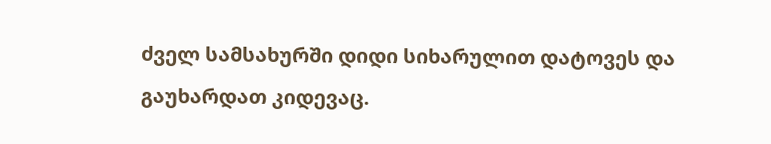ძველ სამსახურში დიდი სიხარულით დატოვეს და გაუხარდათ კიდევაც.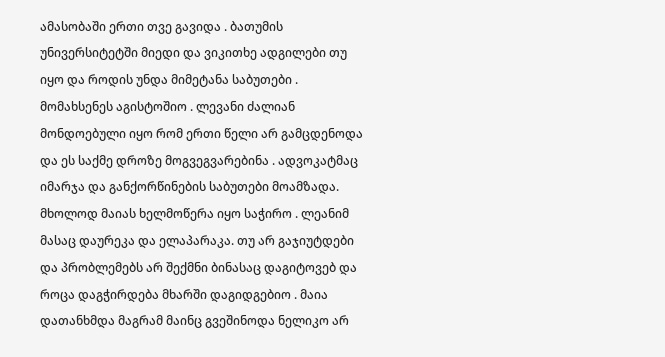ამასობაში ერთი თვე გავიდა . ბათუმის უნივერსიტეტში მიედი და ვიკითხე ადგილები თუ იყო და როდის უნდა მიმეტანა საბუთები . მომახსენეს აგისტოშიო . ლევანი ძალიან მონდოებული იყო რომ ერთი წელი არ გამცდენოდა და ეს საქმე დროზე მოგვეგვარებინა . ადვოკატმაც იმარჯა და განქორწინების საბუთები მოამზადა. მხოლოდ მაიას ხელმოწერა იყო საჭირო . ლეანიმ მასაც დაურეკა და ელაპარაკა. თუ არ გაჯიუტდები და პრობლემებს არ შექმნი ბინასაც დაგიტოვებ და როცა დაგჭირდება მხარში დაგიდგებიო . მაია დათანხმდა მაგრამ მაინც გვეშინოდა ნელიკო არ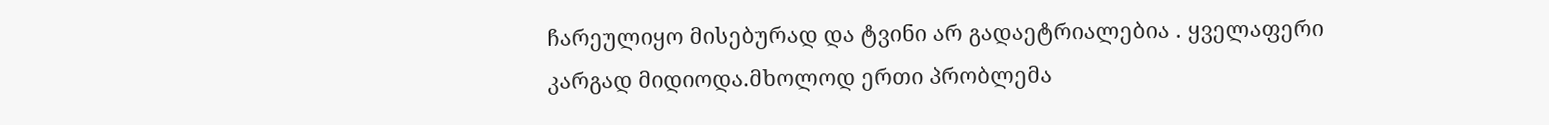ჩარეულიყო მისებურად და ტვინი არ გადაეტრიალებია . ყველაფერი კარგად მიდიოდა.მხოლოდ ერთი პრობლემა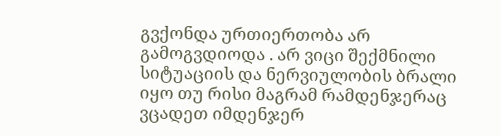გვქონდა ურთიერთობა არ გამოგვდიოდა . არ ვიცი შექმნილი სიტუაციის და ნერვიულობის ბრალი იყო თუ რისი მაგრამ რამდენჯერაც ვცადეთ იმდენჯერ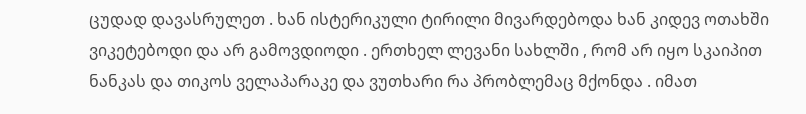ცუდად დავასრულეთ . ხან ისტერიკული ტირილი მივარდებოდა ხან კიდევ ოთახში ვიკეტებოდი და არ გამოვდიოდი . ერთხელ ლევანი სახლში , რომ არ იყო სკაიპით ნანკას და თიკოს ველაპარაკე და ვუთხარი რა პრობლემაც მქონდა . იმათ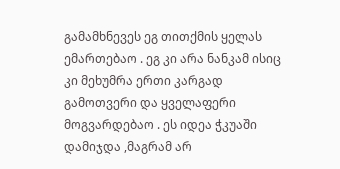გამამხნევეს ეგ თითქმის ყელას ემართებაო . ეგ კი არა ნანკამ ისიც კი მეხუმრა ერთი კარგად გამოთვერი და ყველაფერი მოგვარდებაო . ეს იდეა ჭკუაში დამიჯდა ,მაგრამ არ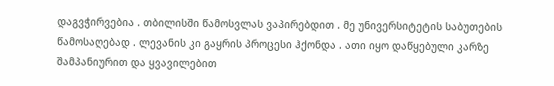დაგვჭირვებია . თბილისში წამოსვლას ვაპირებდით . მე უნივერსიტეტის საბუთების წამოსაღებად . ლევანის კი გაყრის პროცესი ჰქონდა . ათი იყო დაწყებული კარზე შამპანიურით და ყვავილებით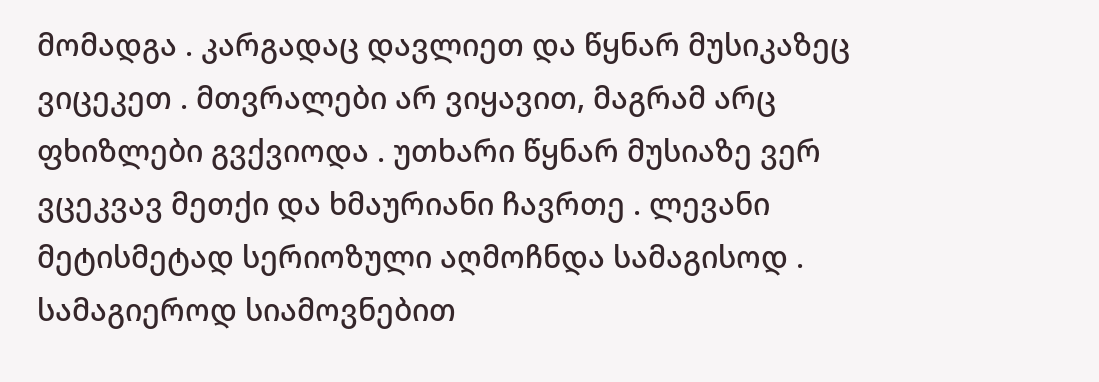მომადგა . კარგადაც დავლიეთ და წყნარ მუსიკაზეც ვიცეკეთ . მთვრალები არ ვიყავით, მაგრამ არც ფხიზლები გვქვიოდა . უთხარი წყნარ მუსიაზე ვერ ვცეკვავ მეთქი და ხმაურიანი ჩავრთე . ლევანი მეტისმეტად სერიოზული აღმოჩნდა სამაგისოდ . სამაგიეროდ სიამოვნებით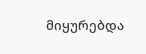მიყურებდა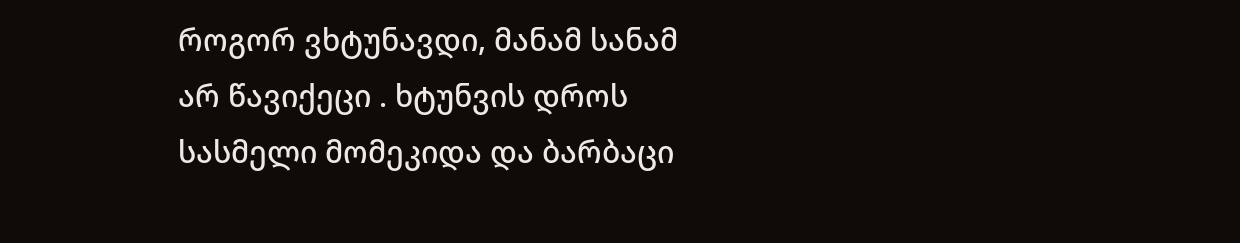როგორ ვხტუნავდი, მანამ სანამ არ წავიქეცი . ხტუნვის დროს სასმელი მომეკიდა და ბარბაცი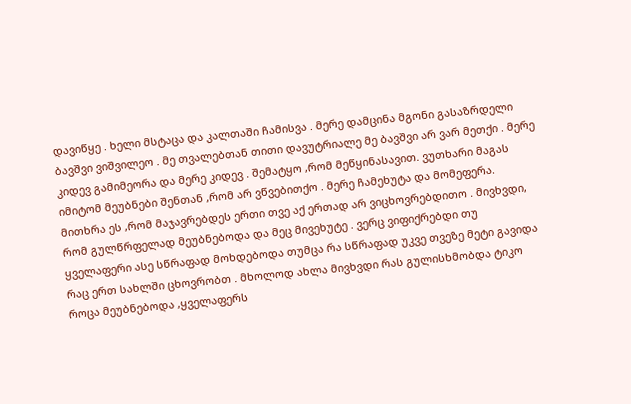დავიწყე . ხელი მსტაცა და კალთაში ჩამისვა . მერე დამცინა მგონი გასაზრდელი ბავშვი ვიშვილეო . მე თვალებთან თითი დავუტრიალე მე ბავშვი არ ვარ მეთქი . მერე კიდევ გამიმეორა და მერე კიდევ . შემატყო ,რომ მეწყინასავით. ვუთხარი მაგას იმიტომ მეუბნები შენთან ,რომ არ ვწვებითქო . მერე ჩამეხუტა და მომეფერა. მითხრა ეს ,რომ მაჯავრებდეს ერთი თვე აქ ერთად არ ვიცხოვრებდითო . მივხვდი, რომ გულწრფელად მეუბნებოდა და მეც მივეხუტე . ვერც ვიფიქრებდი თუ ყველაფერი ასე სწრაფად მოხდებოდა თუმცა რა სწრაფად უკვე თვეზე მეტი გავიდა რაც ერთ სახლში ცხოვრობთ . მხოლოდ ახლა მივხვდი რას გულისხმობდა ტიკო როცა მეუბნებოდა ,ყველაფერს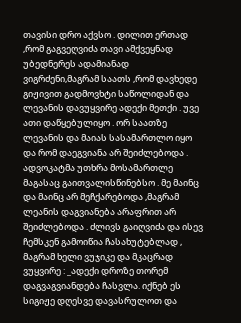თავისი დრო აქვსო . დილით ერთად ,რომ გაგვეღვიძა თავი ამქვეყნად უბედნერეს ადამიანად ვიგრძენი,მაგრამ საათს ,რომ დავხედე გიჟივით გადმოვხტი საწოლიდან და ლევანის დავუყვირე ადექი მეთქი . უვე ათი დაწყებულიყო . ორ საათზე ლევანის და მაიას სასამართლო იყო და რომ დაეგვიანა არ შეიძლებოდა . ადვოკატმა უთხრა მოსამართლე მაგასაც გაითვალისწინებსო . მე მაინც და მაინც არ მეჩქარებოდა ,მაგრამ ლეანის დაგვიანება არაფრით არ შეიძლებოდა . ძლივს გაიღვიძა და ისევ ჩემსკენ გამოიწია ჩასახუტებლად , მაგრამ ხელი ვუჯიკე და მკაცრად ვუყვირე : _ადექი დროზე თორემ დაგვაგვიანდება ჩასვლა. იქნებ ეს სიგიჟე დღესვე დავასრულოთ და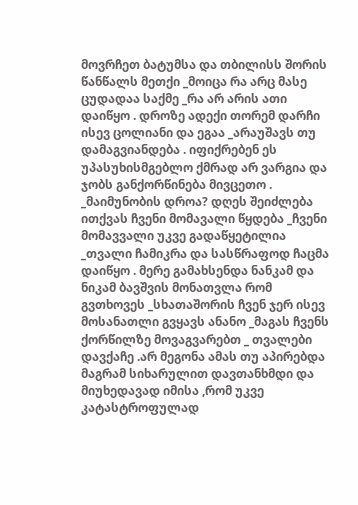მოვრჩეთ ბატუმსა და თბილისს შორის წანწალს მეთქი _მოიცა რა არც მასე ცუდადაა საქმე _რა არ არის ათი დაიწყო . დროზე ადექი თორემ დარჩი ისევ ცოლიანი და ეგაა _არაუშავს თუ დამაგვიანდება . იფიქრებენ ეს უპასუხისმგებლო ქმრად არ ვარგია და ჯობს განქორწინება მივცეთო . _მაიმუნობის დროა? დღეს შეიძლება ითქვას ჩვენი მომავალი წყდება _ჩვენი მომავვალი უკვე გადაწყეტილია _თვალი ჩამიკრა და სასწრაფოდ ჩაცმა დაიწყო . მერე გამახსენდა ნანკამ და ნიკამ ბავშვის მონათვლა რომ გვთხოვეს _სხათაშორის ჩვენ ჯერ ისევ მოსანათლი გვყავს ანანო _მაგას ჩვენს ქორწილზე მოვაგვარებთ _ თვალები დავქაჩე .არ მეგონა ამას თუ აპირებდა მაგრამ სიხარულით დავთანხმდი და მიუხედავად იმისა ,რომ უკვე კატასტროფულად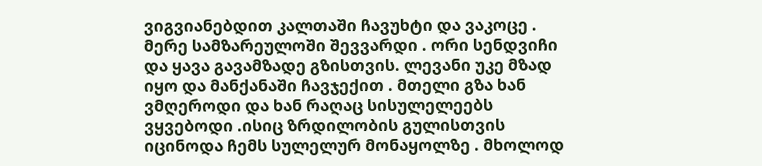ვიგვიანებდით კალთაში ჩავუხტი და ვაკოცე . მერე სამზარეულოში შევვარდი . ორი სენდვიჩი და ყავა გავამზადე გზისთვის. ლევანი უკე მზად იყო და მანქანაში ჩავჯექით . მთელი გზა ხან ვმღეროდი და ხან რაღაც სისულელეებს ვყვებოდი .ისიც ზრდილობის გულისთვის იცინოდა ჩემს სულელურ მონაყოლზე . მხოლოდ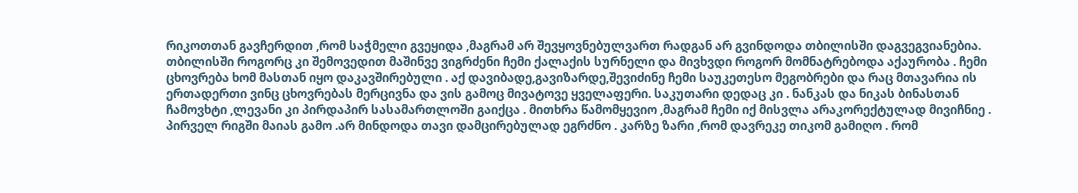რიკოთთან გავჩერდით ,რომ საჭმელი გვეყიდა ,მაგრამ არ შევყოვნებულვართ რადგან არ გვინდოდა თბილისში დაგვეგვიანებია. თბილისში როგორც კი შემოვედით მაშინვე ვიგრძენი ჩემი ქალაქის სურნელი და მივხვდი როგორ მომნატრებოდა აქაურობა . ჩემი ცხოვრება ხომ მასთან იყო დაკავშირებული . აქ დავიბადე,გავიზარდე,შევიძინე ჩემი საუკეთესო მეგობრები და რაც მთავარია ის ერთადერთი ვინც ცხოვრებას მერცივნა და ვის გამოც მივატოვე ყველაფერი. საკუთარი დედაც კი . ნანკას და ნიკას ბინასთან ჩამოვხტი ,ლევანი კი პირდაპირ სასამართლოში გაიქცა . მითხრა წამომყევიო ,მაგრამ ჩემი იქ მისვლა არაკორექტულად მივიჩნიე . პირველ რიგში მაიას გამო .არ მინდოდა თავი დამცირებულად ეგრძნო . კარზე ზარი ,რომ დავრეკე თიკომ გამიღო . რომ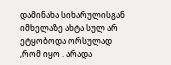დამინახა სიხარულისგან იმხელაზე ახტა სულ არ ეტყობოდა ორსულად ,რომ იყო . არადა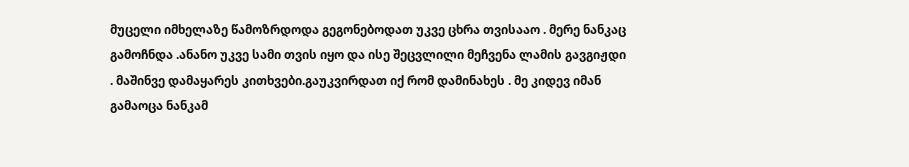მუცელი იმხელაზე წამოზრდოდა გეგონებოდათ უკვე ცხრა თვისააო . მერე ნანკაც გამოჩნდა .ანანო უკვე სამი თვის იყო და ისე შეცვლილი მეჩვენა ლამის გავგიჟდი . მაშინვე დამაყარეს კითხვები.გაუკვირდათ იქ რომ დამინახეს . მე კიდევ იმან გამაოცა ნანკამ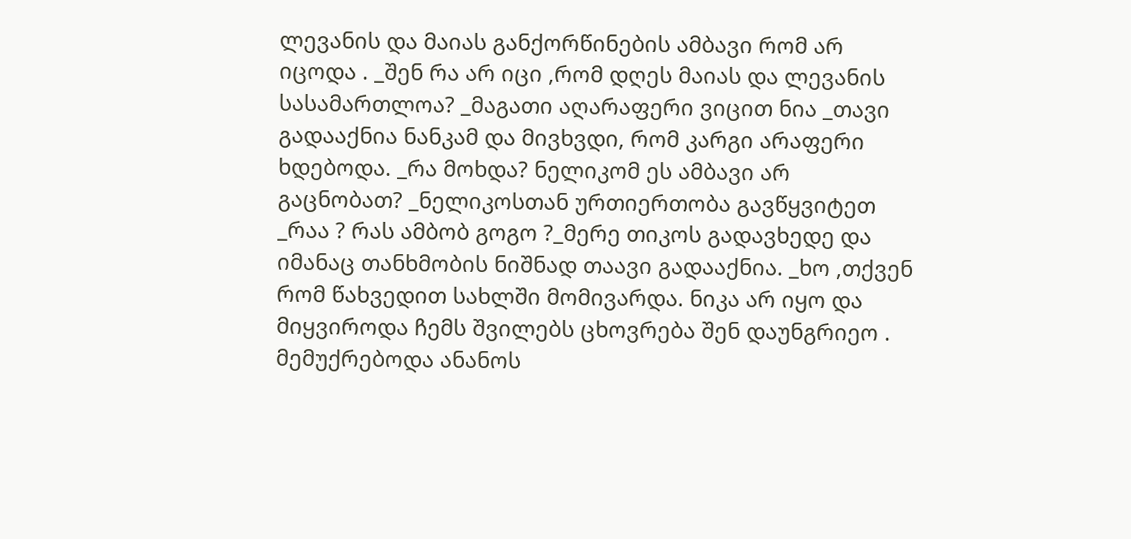ლევანის და მაიას განქორწინების ამბავი რომ არ იცოდა . _შენ რა არ იცი ,რომ დღეს მაიას და ლევანის სასამართლოა? _მაგათი აღარაფერი ვიცით ნია _თავი გადააქნია ნანკამ და მივხვდი, რომ კარგი არაფერი ხდებოდა. _რა მოხდა? ნელიკომ ეს ამბავი არ გაცნობათ? _ნელიკოსთან ურთიერთობა გავწყვიტეთ _რაა ? რას ამბობ გოგო ?_მერე თიკოს გადავხედე და იმანაც თანხმობის ნიშნად თაავი გადააქნია. _ხო ,თქვენ რომ წახვედით სახლში მომივარდა. ნიკა არ იყო და მიყვიროდა ჩემს შვილებს ცხოვრება შენ დაუნგრიეო . მემუქრებოდა ანანოს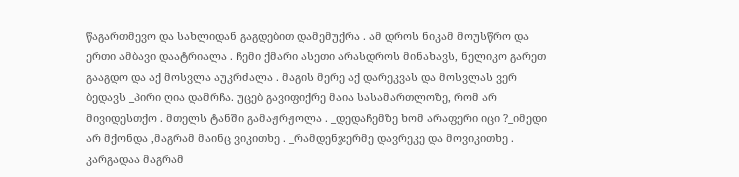წაგართმევო და სახლიდან გაგდებით დამემუქრა . ამ დროს ნიკამ მოუსწრო და ერთი ამბავი დაატრიალა . ჩემი ქმარი ასეთი არასდროს მინახავს, ნელიკო გარეთ გააგდო და აქ მოსვლა აუკრძალა . მაგის მერე აქ დარეკვას და მოსვლას ვერ ბედავს _პირი ღია დამრჩა. უცებ გავიფიქრე მაია სასამართლოზე, რომ არ მივიდესთქო . მთელს ტანში გამაჟრჟოლა . _დედაჩემზე ხომ არაფერი იცი ?_იმედი არ მქონდა ,მაგრამ მაინც ვიკითხე . _რამდენჯერმე დავრეკე და მოვიკითხე . კარგადაა მაგრამ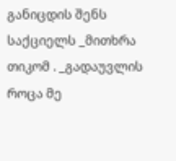განიცდის შენს საქციელს _მითხრა თიკომ . _გადაუვლის როცა მე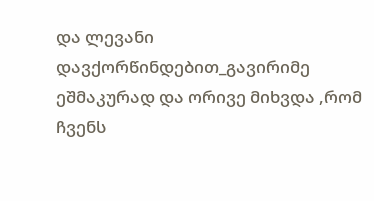და ლევანი დავქორწინდებით_გავირიმე ეშმაკურად და ორივე მიხვდა ,რომ ჩვენს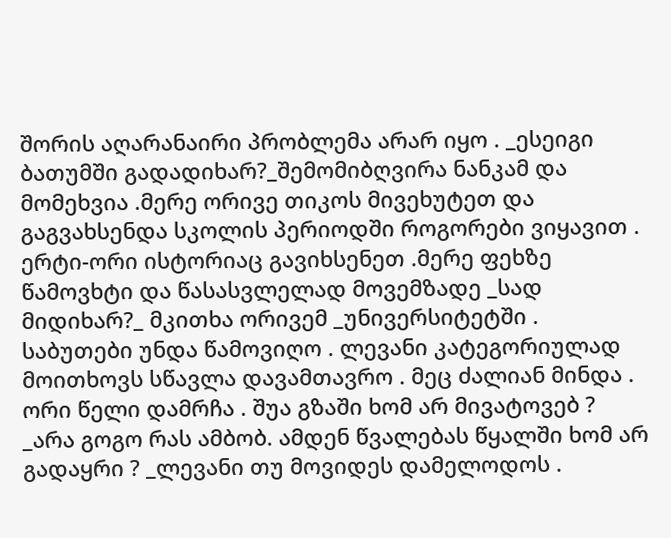შორის აღარანაირი პრობლემა არარ იყო . _ესეიგი ბათუმში გადადიხარ?_შემომიბღვირა ნანკამ და მომეხვია .მერე ორივე თიკოს მივეხუტეთ და გაგვახსენდა სკოლის პერიოდში როგორები ვიყავით . ერტი-ორი ისტორიაც გავიხსენეთ .მერე ფეხზე წამოვხტი და წასასვლელად მოვემზადე _სად მიდიხარ?_ მკითხა ორივემ _უნივერსიტეტში . საბუთები უნდა წამოვიღო . ლევანი კატეგორიულად მოითხოვს სწავლა დავამთავრო . მეც ძალიან მინდა . ორი წელი დამრჩა . შუა გზაში ხომ არ მივატოვებ ? _არა გოგო რას ამბობ. ამდენ წვალებას წყალში ხომ არ გადაყრი ? _ლევანი თუ მოვიდეს დამელოდოს .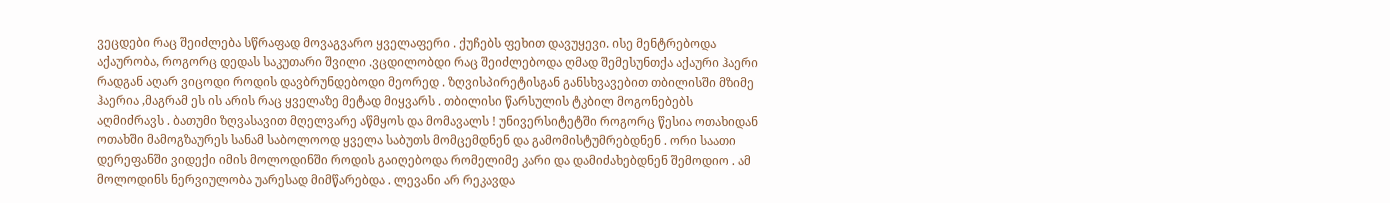ვეცდები რაც შეიძლება სწრაფად მოვაგვარო ყველაფერი . ქუჩებს ფეხით დავუყევი. ისე მენტრებოდა აქაურობა, როგორც დედას საკუთარი შვილი .ვცდილობდი რაც შეიძლებოდა ღმად შემესუნთქა აქაური ჰაერი რადგან აღარ ვიცოდი როდის დავბრუნდებოდი მეორედ . ზღვისპირეტისგან განსხვავებით თბილისში მზიმე ჰაერია ,მაგრამ ეს ის არის რაც ყველაზე მეტად მიყვარს . თბილისი წარსულის ტკბილ მოგონებებს აღმიძრავს . ბათუმი ზღვასავით მღელვარე აწმყოს და მომავალს ! უნივერსიტეტში როგორც წესია ოთახიდან ოთახში მამოგზაურეს სანამ საბოლოოდ ყველა საბუთს მომცემდნენ და გამომისტუმრებდნენ . ორი საათი დერეფანში ვიდექი იმის მოლოდინში როდის გაიღებოდა რომელიმე კარი და დამიძახებდნენ შემოდიო . ამ მოლოდინს ნერვიულობა უარესად მიმწარებდა . ლევანი არ რეკავდა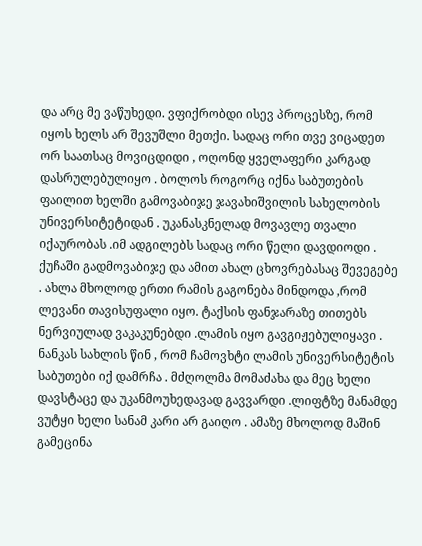და არც მე ვაწუხედი. ვფიქრობდი ისევ პროცესზე, რომ იყოს ხელს არ შევუშლი მეთქი. სადაც ორი თვე ვიცადეთ ორ საათსაც მოვიცდიდი , ოღონდ ყველაფერი კარგად დასრულებულიყო . ბოლოს როგორც იქნა საბუთების ფაილით ხელში გამოვაბიჯე ჯავახიშვილის სახელობის უნივერსიტეტიდან . უკანასკნელად მოვავლე თვალი იქაურობას .იმ ადგილებს სადაც ორი წელი დავდიოდი . ქუჩაში გადმოვაბიჯე და ამით ახალ ცხოვრებასაც შევეგებე . ახლა მხოლოდ ერთი რამის გაგონება მინდოდა ,რომ ლევანი თავისუფალი იყო. ტაქსის ფანჯარაზე თითებს ნერვიულად ვაკაკუნებდი .ლამის იყო გავგიჟებულიყავი . ნანკას სახლის წინ , რომ ჩამოვხტი ლამის უნივერსიტეტის საბუთები იქ დამრჩა . მძღოლმა მომაძახა და მეც ხელი დავსტაცე და უკანმოუხედავად გავვარდი .ლიფტზე მანამდე ვუტყი ხელი სანამ კარი არ გაიღო . ამაზე მხოლოდ მაშინ გამეცინა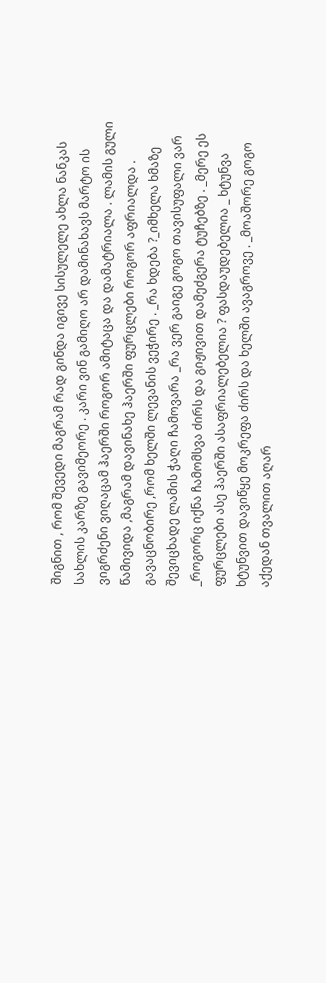შიგნით , რომ შევედი მაგრამ რად გინდა იგივე სისულელე ახლა ნანკას სახლის კარზე გავიმეორე . კარი ვინ გამიღო არ დამინახავს მარტო ის ვიგრძენი ვიღაცამ ჰაერში როგორ ამიტაცა და დამატრიალა . ლამის გული წამივიდა ,მაგრამ დავინახე ჰაერში ფურცლები როგორ აფრიალდა . გავაცნობირე ,რომ ხელში ლევანის ვეჭირე . _რა ხდება ?_იმხელა ხმაზე შევიცხადე ლამის ჭაღი ჩამოვარა _რა ვერ გაიგე გოგო თავისუფალი ვარ _როგორც იქნა ჩამომსვა ძირს და გიჟივით დამეძგერა ტუჩებზე . _მერე ეს ფურცლები ასე ჰაერში ასაფრიალებელია ? ფასდაუდებელია _ ხტუნვა ხტუნვით დავიწყე მოკრეფა ძირს და ხელში ავაგროვე . _მოაშორე გოგო აქედან თვალით აღარ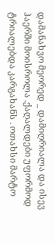დამანახვო მეორედ _ დამიღრიალა და ისევ ჰაერში მოისროლა .ქაღალდები უფორმოდ ტრიალებდა კარგახანს . ოთახსი მარტო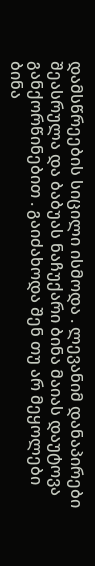დამსწრეების სიცილი ისმოდა . ლევანიმ დანაპირები შეასრულა და ბაბუას ნაჩუქარი ბინა მაიას დაუტოვა განქორწინებით . გაიძახოდა შენ თუ არ მეყოლები ბინა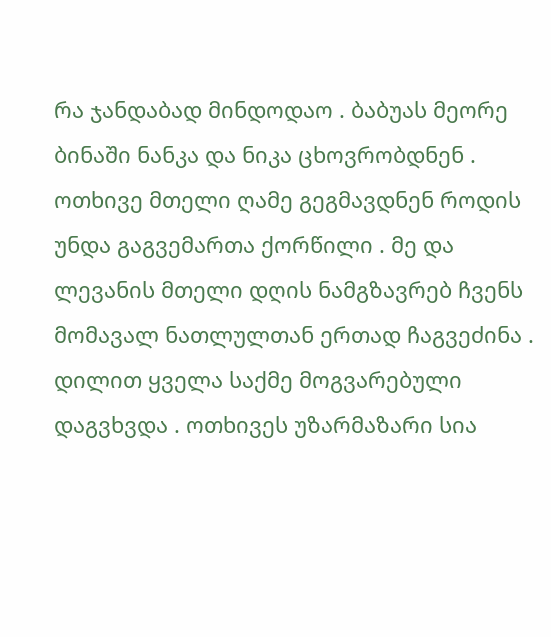რა ჯანდაბად მინდოდაო . ბაბუას მეორე ბინაში ნანკა და ნიკა ცხოვრობდნენ . ოთხივე მთელი ღამე გეგმავდნენ როდის უნდა გაგვემართა ქორწილი . მე და ლევანის მთელი დღის ნამგზავრებ ჩვენს მომავალ ნათლულთან ერთად ჩაგვეძინა . დილით ყველა საქმე მოგვარებული დაგვხვდა . ოთხივეს უზარმაზარი სია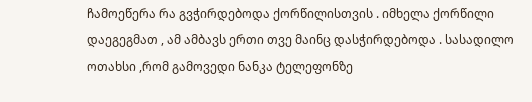ჩამოეწერა რა გვჭირდებოდა ქორწილისთვის . იმხელა ქორწილი დაეგეგმათ , ამ ამბავს ერთი თვე მაინც დასჭირდებოდა . სასადილო ოთახსი ,რომ გამოვედი ნანკა ტელეფონზე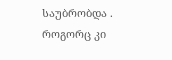საუბრობდა . როგორც კი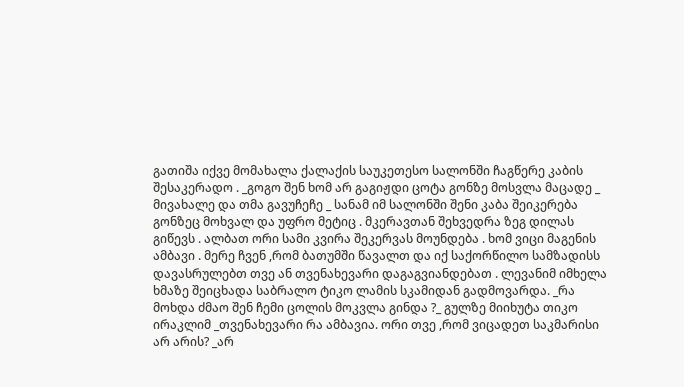გათიშა იქვე მომახალა ქალაქის საუკეთესო სალონში ჩაგწერე კაბის შესაკერადო . _გოგო შენ ხომ არ გაგიჟდი ცოტა გონზე მოსვლა მაცადე _ მივახალე და თმა გავუჩეჩე _ სანამ იმ სალონში შენი კაბა შეიკერება გონზეც მოხვალ და უფრო მეტიც . მკერავთან შეხვედრა ზეგ დილას გიწევს . ალბათ ორი სამი კვირა შეკერვას მოუნდება . ხომ ვიცი მაგენის ამბავი . მერე ჩვენ ,რომ ბათუმში წავალთ და იქ საქორწილო სამზადისს დავასრულებთ თვე ან თვენახევარი დაგაგვიანდებათ . ლევანიმ იმხელა ხმაზე შეიცხადა საბრალო ტიკო ლამის სკამიდან გადმოვარდა. _რა მოხდა ძმაო შენ ჩემი ცოლის მოკვლა გინდა ?_ გულზე მიიხუტა თიკო ირაკლიმ _თვენახევარი რა ამბავია. ორი თვე ,რომ ვიცადეთ საკმარისი არ არის? _არ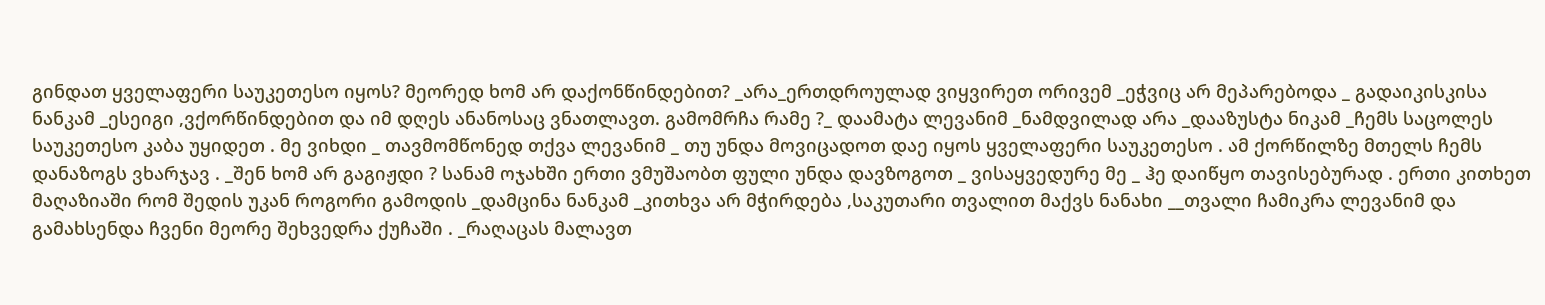გინდათ ყველაფერი საუკეთესო იყოს? მეორედ ხომ არ დაქონწინდებით? _არა_ერთდროულად ვიყვირეთ ორივემ _ეჭვიც არ მეპარებოდა _ გადაიკისკისა ნანკამ _ესეიგი ,ვქორწინდებით და იმ დღეს ანანოსაც ვნათლავთ. გამომრჩა რამე ?_ დაამატა ლევანიმ _ნამდვილად არა _დააზუსტა ნიკამ _ჩემს საცოლეს საუკეთესო კაბა უყიდეთ . მე ვიხდი _ თავმომწონედ თქვა ლევანიმ _ თუ უნდა მოვიცადოთ დაე იყოს ყველაფერი საუკეთესო . ამ ქორწილზე მთელს ჩემს დანაზოგს ვხარჯავ . _შენ ხომ არ გაგიჟდი ? სანამ ოჯახში ერთი ვმუშაობთ ფული უნდა დავზოგოთ _ ვისაყვედურე მე _ ჰე დაიწყო თავისებურად . ერთი კითხეთ მაღაზიაში რომ შედის უკან როგორი გამოდის _დამცინა ნანკამ _კითხვა არ მჭირდება ,საკუთარი თვალით მაქვს ნანახი __თვალი ჩამიკრა ლევანიმ და გამახსენდა ჩვენი მეორე შეხვედრა ქუჩაში . _რაღაცას მალავთ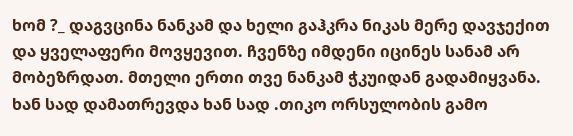ხომ ?_ დაგვცინა ნანკამ და ხელი გაჰკრა ნიკას მერე დავჯექით და ყველაფერი მოვყევით. ჩვენზე იმდენი იცინეს სანამ არ მობეზრდათ. მთელი ერთი თვე ნანკამ ჭკუიდან გადამიყვანა. ხან სად დამათრევდა ხან სად .თიკო ორსულობის გამო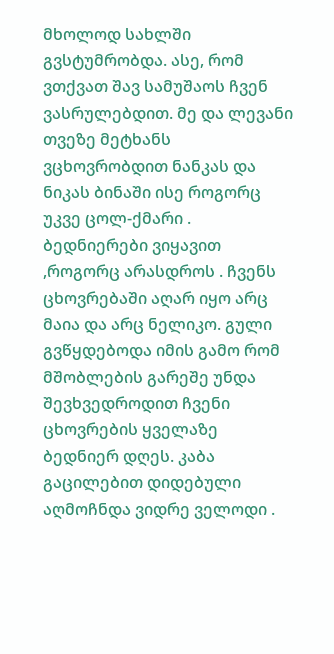მხოლოდ სახლში გვსტუმრობდა. ასე, რომ ვთქვათ შავ სამუშაოს ჩვენ ვასრულებდით. მე და ლევანი თვეზე მეტხანს ვცხოვრობდით ნანკას და ნიკას ბინაში ისე როგორც უკვე ცოლ-ქმარი . ბედნიერები ვიყავით ,როგორც არასდროს . ჩვენს ცხოვრებაში აღარ იყო არც მაია და არც ნელიკო. გული გვწყდებოდა იმის გამო რომ მშობლების გარეშე უნდა შევხვედროდით ჩვენი ცხოვრების ყველაზე ბედნიერ დღეს. კაბა გაცილებით დიდებული აღმოჩნდა ვიდრე ველოდი .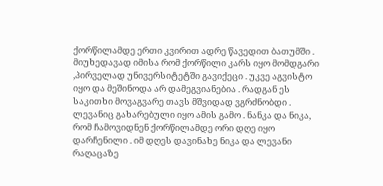ქორწილამდე ერთი კვირით ადრე წავედით ბათუმში . მიუხედავად იმისა რომ ქორწილი კარს იყო მომდგარი ,პირველად უნივერსიტეტში გავიქეცი . უკვე აგვისტო იყო და მეშინოდა არ დამეგვიანებია . რადგან ეს საკითხი მოვაგვარე თავს მშვიდად ვგრძნობდი . ლევანიც გახარებული იყო ამის გამო . ნანკა და ნიკა, რომ ჩამოვიდნენ ქორწილამდე ორი დღე იყო დარჩენილი . იმ დღეს დავინახე ნიკა და ლევანი რაღაცაზე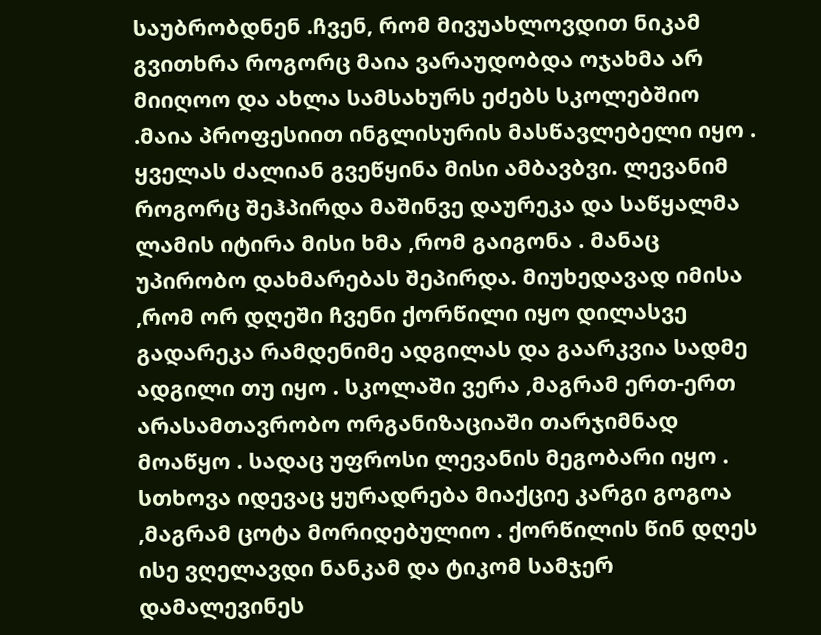საუბრობდნენ .ჩვენ, რომ მივუახლოვდით ნიკამ გვითხრა როგორც მაია ვარაუდობდა ოჯახმა არ მიიღოო და ახლა სამსახურს ეძებს სკოლებშიო .მაია პროფესიით ინგლისურის მასწავლებელი იყო . ყველას ძალიან გვეწყინა მისი ამბავბვი. ლევანიმ როგორც შეჰპირდა მაშინვე დაურეკა და საწყალმა ლამის იტირა მისი ხმა ,რომ გაიგონა . მანაც უპირობო დახმარებას შეპირდა. მიუხედავად იმისა ,რომ ორ დღეში ჩვენი ქორწილი იყო დილასვე გადარეკა რამდენიმე ადგილას და გაარკვია სადმე ადგილი თუ იყო . სკოლაში ვერა ,მაგრამ ერთ-ერთ არასამთავრობო ორგანიზაციაში თარჯიმნად მოაწყო . სადაც უფროსი ლევანის მეგობარი იყო . სთხოვა იდევაც ყურადრება მიაქციე კარგი გოგოა ,მაგრამ ცოტა მორიდებულიო . ქორწილის წინ დღეს ისე ვღელავდი ნანკამ და ტიკომ სამჯერ დამალევინეს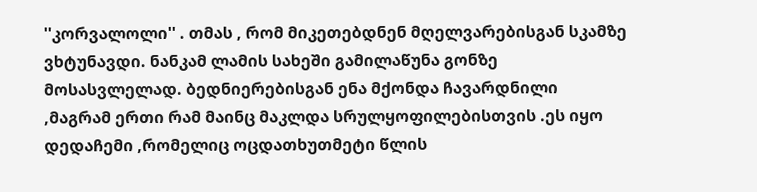''კორვალოლი'' . თმას , რომ მიკეთებდნენ მღელვარებისგან სკამზე ვხტუნავდი. ნანკამ ლამის სახეში გამილაწუნა გონზე მოსასვლელად. ბედნიერებისგან ენა მქონდა ჩავარდნილი ,მაგრამ ერთი რამ მაინც მაკლდა სრულყოფილებისთვის .ეს იყო დედაჩემი ,რომელიც ოცდათხუთმეტი წლის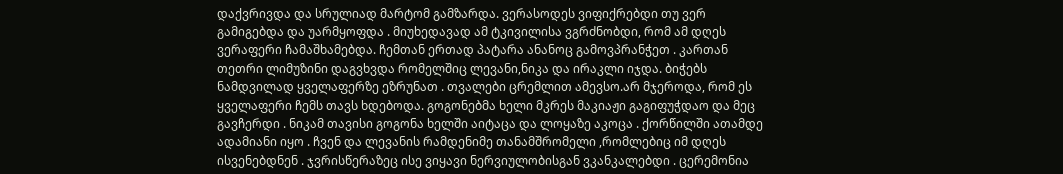დაქვრივდა და სრულიად მარტომ გამზარდა. ვერასოდეს ვიფიქრებდი თუ ვერ გამიგებდა და უარმყოფდა . მიუხედავად ამ ტკივილისა ვგრძნობდი, რომ ამ დღეს ვერაფერი ჩამაშხამებდა. ჩემთან ერთად პატარა ანანოც გამოვპრანჭეთ . კართან თეთრი ლიმუზინი დაგვხვდა რომელშიც ლევანი,ნიკა და ირაკლი იჯდა. ბიჭებს ნამდვილად ყველაფერზე ეზრუნათ . თვალები ცრემლით ამევსო.არ მჯეროდა, რომ ეს ყველაფერი ჩემს თავს ხდებოდა. გოგონებმა ხელი მკრეს მაკიაჟი გაგიფუჭდაო და მეც გავჩერდი . ნიკამ თავისი გოგონა ხელში აიტაცა და ლოყაზე აკოცა . ქორწილში ათამდე ადამიანი იყო . ჩვენ და ლევანის რამდენიმე თანამშრომელი ,რომლებიც იმ დღეს ისვენებდნენ . ჯვრისწერაზეც ისე ვიყავი ნერვიულობისგან ვკანკალებდი . ცერემონია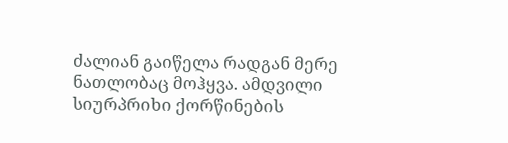ძალიან გაიწელა რადგან მერე ნათლობაც მოჰყვა. ამდვილი სიურპრიხი ქორწინების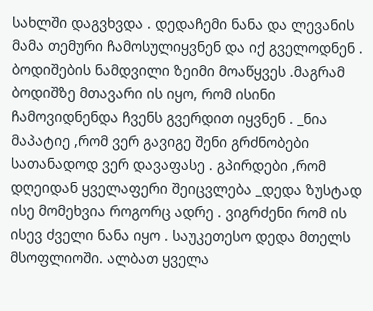სახლში დაგვხვდა . დედაჩემი ნანა და ლევანის მამა თემური ჩამოსულიყვნენ და იქ გველოდნენ . ბოდიშების ნამდვილი ზეიმი მოაწყვეს .მაგრამ ბოდიშზე მთავარი ის იყო, რომ ისინი ჩამოვიდნენდა ჩვენს გვერდით იყვნენ . _ნია მაპატიე ,რომ ვერ გავიგე შენი გრძნობები სათანადოდ ვერ დავაფასე . გპირდები ,რომ დღეიდან ყველაფერი შეიცვლება _დედა ზუსტად ისე მომეხვია როგორც ადრე . ვიგრძენი რომ ის ისევ ძველი ნანა იყო . საუკეთესო დედა მთელს მსოფლიოში. ალბათ ყველა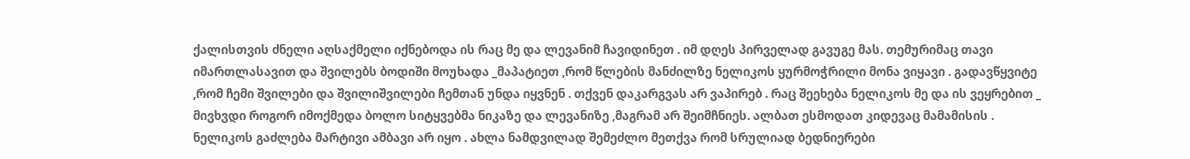ქალისთვის ძნელი აღსაქმელი იქნებოდა ის რაც მე და ლევანიმ ჩავიდინეთ . იმ დღეს პირველად გავუგე მას. თემურიმაც თავი იმართლასავით და შვილებს ბოდიში მოუხადა _მაპატიეთ ,რომ წლების მანძილზე ნელიკოს ყურმოჭრილი მონა ვიყავი . გადავწყვიტე ,რომ ჩემი შვილები და შვილიშვილები ჩემთან უნდა იყვნენ . თქვენ დაკარგვას არ ვაპირებ . რაც შეეხება ნელიკოს მე და ის ვეყრებით _ მივხვდი როგორ იმოქმედა ბოლო სიტყვებმა ნიკაზე და ლევანიზე ,მაგრამ არ შეიმჩნიეს. ალბათ ესმოდათ კიდევაც მამამისის . ნელიკოს გაძლება მარტივი ამბავი არ იყო . ახლა ნამდვილად შემეძლო მეთქვა რომ სრულიად ბედნიერები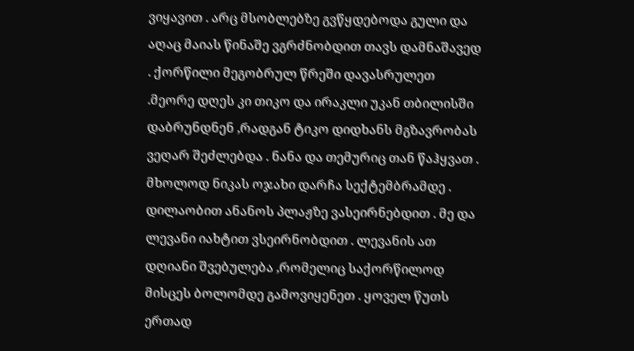ვიყავით . არც მსობლებზე გვწყდებოდა გული და აღაც მაიას წინაშე ვგრძნობდით თავს დამნაშავედ . ქორწილი მეგობრულ წრეში დავასრულეთ .მეორე დღეს კი თიკო და ირაკლი უკან თბილისში დაბრუნდნენ ,რადგან ტიკო დიდხანს მგზავრობას ვეღარ შეძლებდა . ნანა და თემურიც თან წაჰყვათ . მხოლოდ ნიკას ოჯახი დარჩა სექტემბრამდე . დილაობით ანანოს პლაჟზე ვასეირნებდით . მე და ლევანი იახტით ვსეირნობდით . ლევანის ათ დღიანი შვებულება ,რომელიც საქორწილოდ მისცეს ბოლომდე გამოვიყენეთ . ყოველ წუთს ერთად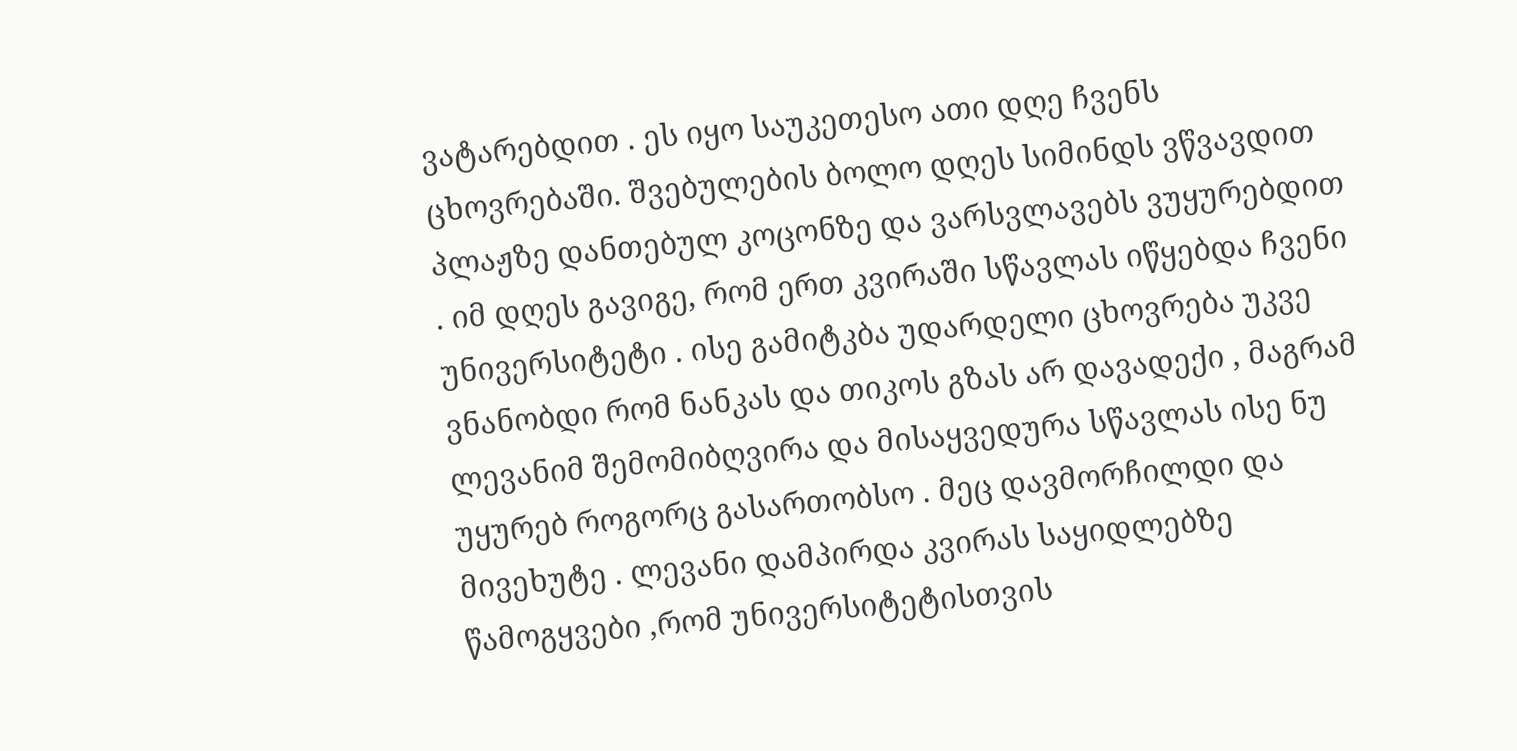ვატარებდით . ეს იყო საუკეთესო ათი დღე ჩვენს ცხოვრებაში. შვებულების ბოლო დღეს სიმინდს ვწვავდით პლაჟზე დანთებულ კოცონზე და ვარსვლავებს ვუყურებდით . იმ დღეს გავიგე, რომ ერთ კვირაში სწავლას იწყებდა ჩვენი უნივერსიტეტი . ისე გამიტკბა უდარდელი ცხოვრება უკვე ვნანობდი რომ ნანკას და თიკოს გზას არ დავადექი , მაგრამ ლევანიმ შემომიბღვირა და მისაყვედურა სწავლას ისე ნუ უყურებ როგორც გასართობსო . მეც დავმორჩილდი და მივეხუტე . ლევანი დამპირდა კვირას საყიდლებზე წამოგყვები ,რომ უნივერსიტეტისთვის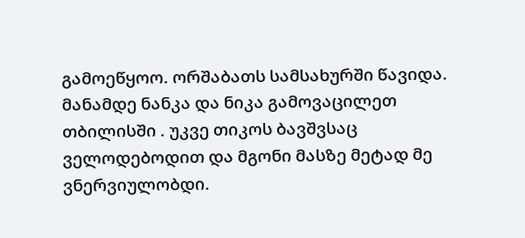გამოეწყოო. ორშაბათს სამსახურში წავიდა. მანამდე ნანკა და ნიკა გამოვაცილეთ თბილისში . უკვე თიკოს ბავშვსაც ველოდებოდით და მგონი მასზე მეტად მე ვნერვიულობდი.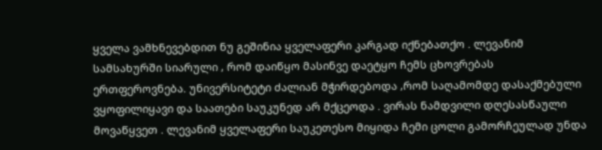ყველა ვამხნევებდით ნუ გეშინია ყველაფერი კარგად იქნებათქო . ლევანიმ სამსახურში სიარული , რომ დაიწყო მასინვე დაეტყო ჩემს ცხოვრებას ერთფეროვნება. უნივერსიტეტი ძალიან მჭირდებოდა ,რომ საღამომდე დასაქმებული ვყოფილიყავი და საათები საუკუნედ არ მქცეოდა . ვირას ნამდვილი დღესასწაული მოვაწყვეთ . ლევანიმ ყველაფერი საუკეთესო მიყიდა ჩემი ცოლი გამორჩეულად უნდა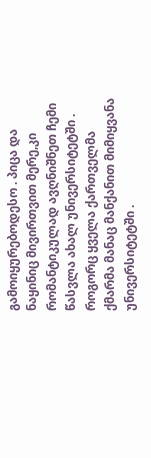გამოიყურებოდესო . პიცა და ნაყინიც მივირთვით მერე,კი რომანტიკულად ავღნიშნეთ ჩემი წასვლა ახალ უნივერსიტეტში . როგორც ყველა ქართველმა ქმარმა მანაც მანქანით მიმიყვანა უნივერსიტეტში .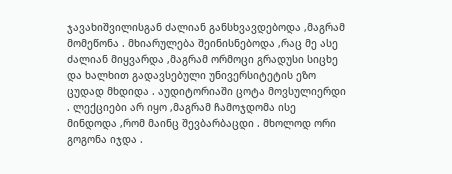ჯავახიშვილისგან ძალიან განსხვავდებოდა ,მაგრამ მომეწონა . მხიარულება შეინისნებოდა ,რაც მე ასე ძალიან მიყვარდა ,მაგრამ ორმოცი გრადუსი სიცხე და ხალხით გადავსებული უნივერსიტეტის ეზო ცუდად მხდიდა . აუდიტორიაში ცოტა მოვსულიერდი . ლექციები არ იყო ,მაგრამ ჩამოჯდომა ისე მინდოდა ,რომ მაინც შევბარბაცდი . მხოლოდ ორი გოგონა იჯდა .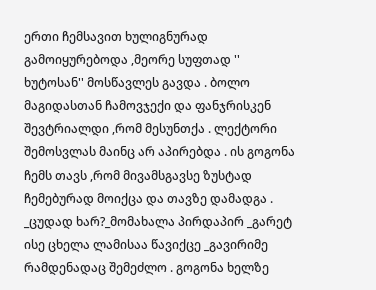ერთი ჩემსავით ხულიგნურად გამოიყურებოდა ,მეორე სუფთად '' ხუტოსან'' მოსწავლეს გავდა . ბოლო მაგიდასთან ჩამოვჯექი და ფანჯრისკენ შევტრიალდი ,რომ მესუნთქა . ლექტორი შემოსვლას მაინც არ აპირებდა . ის გოგონა ჩემს თავს ,რომ მივამსგავსე ზუსტად ჩემებურად მოიქცა და თავზე დამადგა . _ცუდად ხარ?_მომახალა პირდაპირ _გარეტ ისე ცხელა ლამისაა წავიქცე _გავირიმე რამდენადაც შემეძლო . გოგონა ხელზე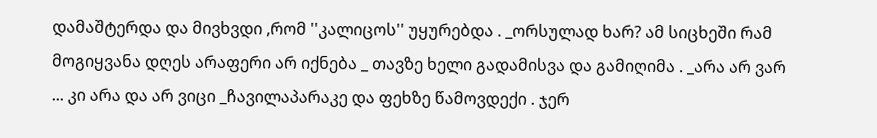დამაშტერდა და მივხვდი ,რომ ''კალიცოს'' უყურებდა . _ორსულად ხარ? ამ სიცხეში რამ მოგიყვანა დღეს არაფერი არ იქნება _ თავზე ხელი გადამისვა და გამიღიმა . _არა არ ვარ ... კი არა და არ ვიცი _ჩავილაპარაკე და ფეხზე წამოვდექი . ჯერ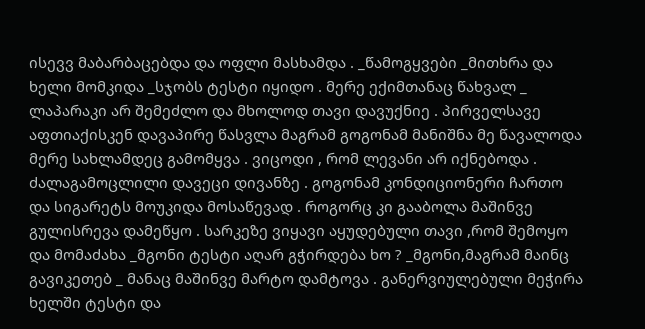ისევვ მაბარბაცებდა და ოფლი მასხამდა . _წამოგყვები _მითხრა და ხელი მომკიდა _სჯობს ტესტი იყიდო . მერე ექიმთანაც წახვალ _ ლაპარაკი არ შემეძლო და მხოლოდ თავი დავუქნიე . პირველსავე აფთიაქისკენ დავაპირე წასვლა მაგრამ გოგონამ მანიშნა მე წავალოდა მერე სახლამდეც გამომყვა . ვიცოდი , რომ ლევანი არ იქნებოდა . ძალაგამოცლილი დავეცი დივანზე . გოგონამ კონდიციონერი ჩართო და სიგარეტს მოუკიდა მოსაწევად . როგორც კი გააბოლა მაშინვე გულისრევა დამეწყო . სარკეზე ვიყავი აყუდებული თავი ,რომ შემოყო და მომაძახა _მგონი ტესტი აღარ გჭირდება ხო ? _მგონი,მაგრამ მაინც გავიკეთებ _ მანაც მაშინვე მარტო დამტოვა . განერვიულებული მეჭირა ხელში ტესტი და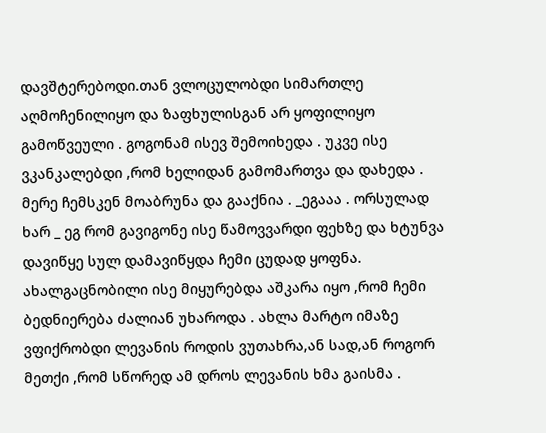დავშტერებოდი.თან ვლოცულობდი სიმართლე აღმოჩენილიყო და ზაფხულისგან არ ყოფილიყო გამოწვეული . გოგონამ ისევ შემოიხედა . უკვე ისე ვკანკალებდი ,რომ ხელიდან გამომართვა და დახედა . მერე ჩემსკენ მოაბრუნა და გააქნია . _ეგააა . ორსულად ხარ _ ეგ რომ გავიგონე ისე წამოვვარდი ფეხზე და ხტუნვა დავიწყე სულ დამავიწყდა ჩემი ცუდად ყოფნა. ახალგაცნობილი ისე მიყურებდა აშკარა იყო ,რომ ჩემი ბედნიერება ძალიან უხაროდა . ახლა მარტო იმაზე ვფიქრობდი ლევანის როდის ვუთახრა,ან სად,ან როგორ მეთქი ,რომ სწორედ ამ დროს ლევანის ხმა გაისმა .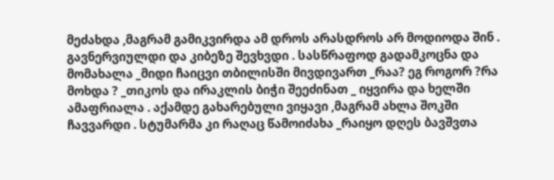მეძახდა ,მაგრამ გამიკვირდა ამ დროს არასდროს არ მოდიოდა შინ . გავნერვიულდი და კიბეზე შევხვდი . სასწრაფოდ გადამკოცნა და მომახალა _მიდი ჩაიცვი თბილისში მივდივართ _რაა? ეგ როგორ ?რა მოხდა ? _თიკოს და ირაკლის ბიჭი შეეძინათ _ იყვირა და ხელში ამაფრიალა . აქამდე გახარებული ვიყავი ,მაგრამ ახლა შოკში ჩავვარდი . სტუმარმა კი რაღაც წამოიძახა _რაიყო დღეს ბავშვთა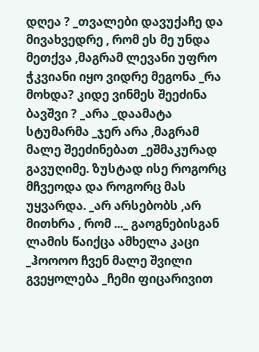დღეა ? _თვალები დავუქაჩე და მივახვედრე , რომ ეს მე უნდა მეთქვა ,მაგრამ ლევანი უფრო ჭკვიანი იყო ვიდრე მეგონა _რა მოხდა? კიდე ვინმეს შეეძინა ბავშვი ? _არა _დაამატა სტუმარმა _ჯერ არა ,მაგრამ მალე შეეძინებათ _ეშმაკურად გავუღიმე. ზუსტად ისე როგორც მჩვეოდა და როგორც მას უყვარდა. _არ არსებობს ,არ მითხრა , რომ ..._ გაოგნებისგან ლამის წაიქცა ამხელა კაცი _ჰოოოო ჩვენ მალე შვილი გვეყოლება _ჩემი ფიცარივით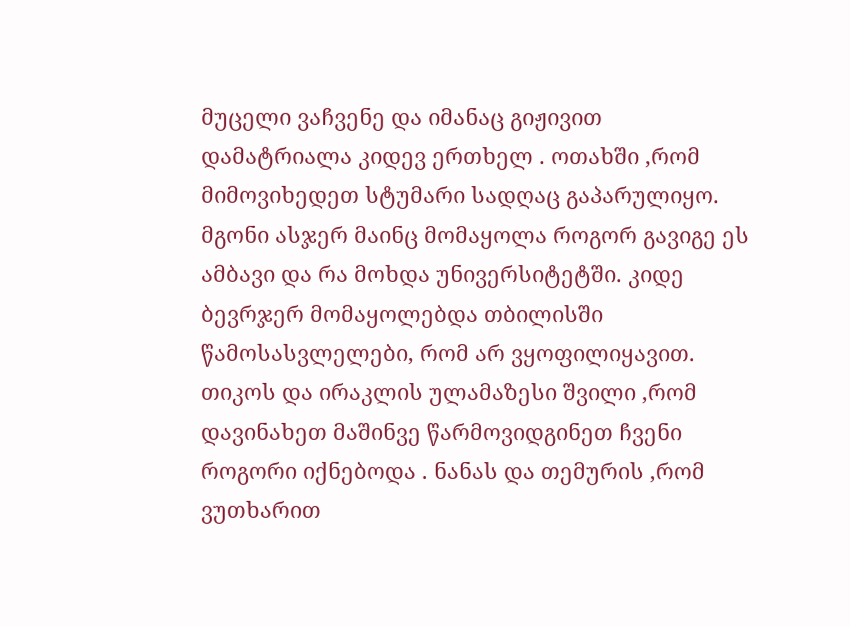მუცელი ვაჩვენე და იმანაც გიჟივით დამატრიალა კიდევ ერთხელ . ოთახში ,რომ მიმოვიხედეთ სტუმარი სადღაც გაპარულიყო. მგონი ასჯერ მაინც მომაყოლა როგორ გავიგე ეს ამბავი და რა მოხდა უნივერსიტეტში. კიდე ბევრჯერ მომაყოლებდა თბილისში წამოსასვლელები, რომ არ ვყოფილიყავით. თიკოს და ირაკლის ულამაზესი შვილი ,რომ დავინახეთ მაშინვე წარმოვიდგინეთ ჩვენი როგორი იქნებოდა . ნანას და თემურის ,რომ ვუთხარით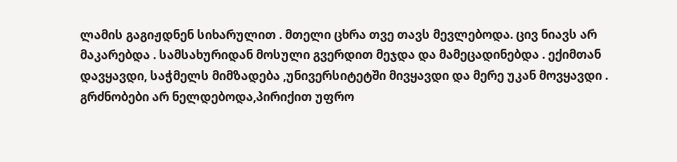ლამის გაგიჟდნენ სიხარულით . მთელი ცხრა თვე თავს მევლებოდა. ცივ ნიავს არ მაკარებდა . სამსახურიდან მოსული გვერდით მეჯდა და მამეცადინებდა . ექიმთან დავყავდი, საჭმელს მიმზადება ,უნივერსიტეტში მივყავდი და მერე უკან მოვყავდი . გრძნობები არ ნელდებოდა,პირიქით უფრო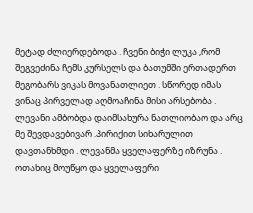მეტად ძლიერდებოდა . ჩვენი ბიჭი ლუკა ,რომ შეგვეძინა ჩემს კურსელს და ბათუმში ერთადერთ მეგობარს ვიკას მოვანათლიეთ . სწორედ იმას ვინაც პირველად აღმოაჩინა მისი არსებობა . ლევანი ამბობდა დაიმსახურა ნათლიობაო და არც მე შევდავებივარ .პირიქით სიხარულით დავთანხმდი . ლევანმა ყველაფერზე იზრუნა . ოთახიც მოუწყო და ყველაფერი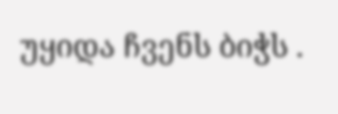უყიდა ჩვენს ბიჭს .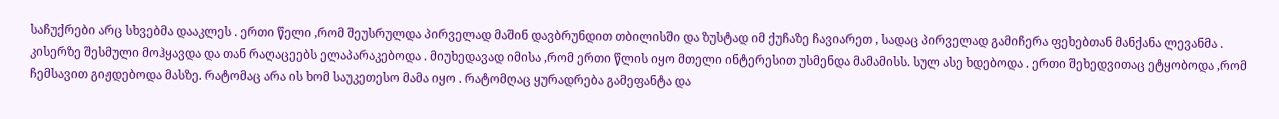საჩუქრები არც სხვებმა დააკლეს . ერთი წელი ,რომ შეუსრულდა პირველად მაშინ დავბრუნდით თბილისში და ზუსტად იმ ქუჩაზე ჩავიარეთ , სადაც პირველად გამიჩერა ფეხებთან მანქანა ლევანმა . კისერზე შესმული მოჰყავდა და თან რაღაცეებს ელაპარაკებოდა . მიუხედავად იმისა ,რომ ერთი წლის იყო მთელი ინტერესით უსმენდა მამამისს. სულ ასე ხდებოდა . ერთი შეხედვითაც ეტყობოდა ,რომ ჩემსავით გიჟდებოდა მასზე. რატომაც არა ის ხომ საუკეთესო მამა იყო . რატომღაც ყურადრება გამეფანტა და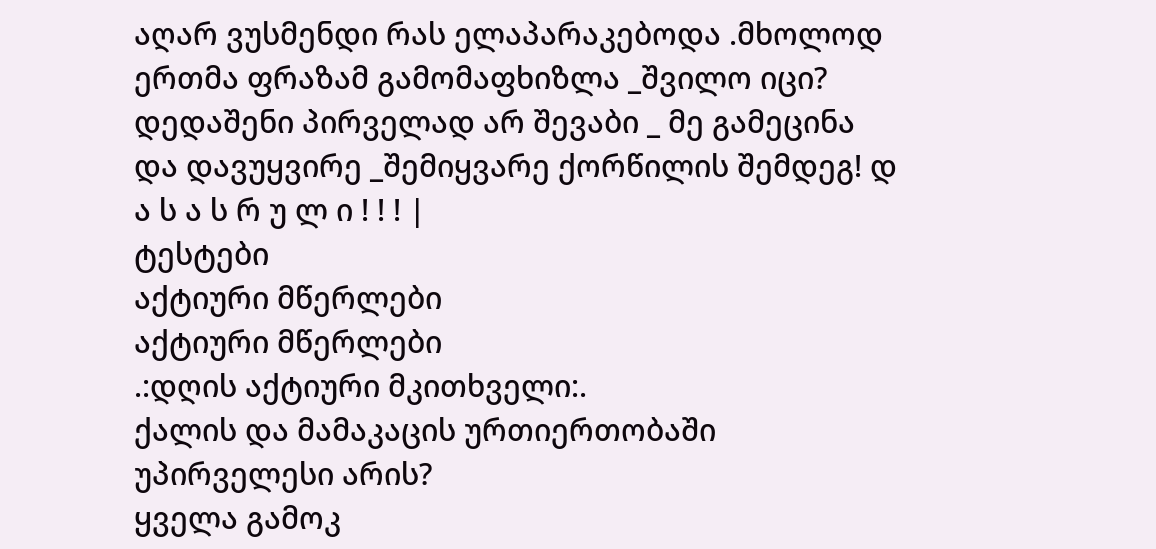აღარ ვუსმენდი რას ელაპარაკებოდა .მხოლოდ ერთმა ფრაზამ გამომაფხიზლა _შვილო იცი? დედაშენი პირველად არ შევაბი _ მე გამეცინა და დავუყვირე _შემიყვარე ქორწილის შემდეგ! დ ა ს ა ს რ უ ლ ი ! ! ! |
ტესტები
აქტიური მწერლები
აქტიური მწერლები
.:დღის აქტიური მკითხველი:.
ქალის და მამაკაცის ურთიერთობაში უპირველესი არის?
ყველა გამოკ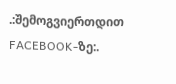.:შემოგვიერთდით FACEBOOK-ზე:.